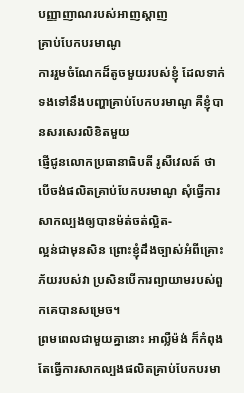បញ្ញាញាណរបស់អាញស្តាញ
គ្រាប់បែកបរមាណូ
ការរួមចំណែកដ៏តូចមួយរបស់ខ្ញុំ ដែលទាក់ទងទៅនឹងបញ្ហាគ្រាប់បែកបរមាណូ គឺខ្ញុំបានសរសេរលិខិតមួយ
ផ្ញើជូនលោកប្រធានាធិបតី រូសឺវេលត៍ ថា បើចង់ផលិតគ្រាប់បែកបរមាណូ សុំធ្វើការសាកល្បងឲ្យបានម៉ត់ចត់ល្អិត-
ល្អន់ជាមុនសិន ព្រោះខ្ញុំដឹងច្បាស់អំពីគ្រោះភ័យរបស់វា ប្រសិនបើការព្យាយាមរបស់ពួកគេបានសម្រេច។
ព្រមពេលជាមួយគ្នានោះ អាល្លឺម៉ង់ ក៏កំពុងតែធ្វើការសាកល្បងផលិតគ្រាប់បែកបរមា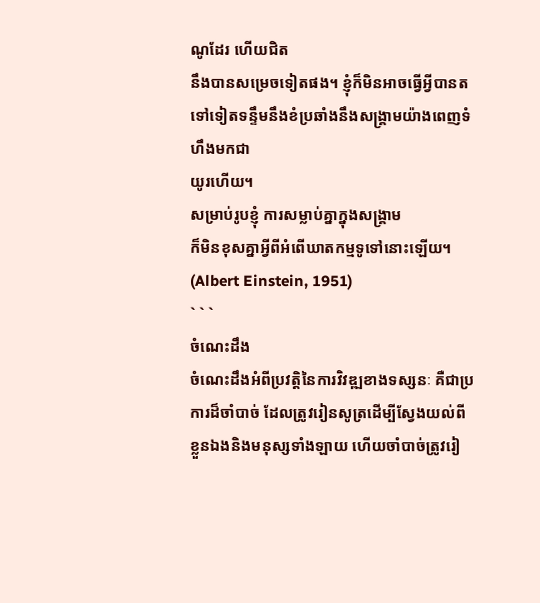ណូដែរ ហើយជិត
នឹងបានសម្រេចទៀតផង។ ខ្ញុំក៏មិនអាចធ្វើអ្វីបានតទៅទៀតទន្ទឹមនឹងខំប្រឆាំងនឹងសង្រ្គាមយ៉ាងពេញទំហឹងមកជា
យូរហើយ។
សម្រាប់រូបខ្ញុំ ការសម្លាប់គ្នាក្នុងសង្រ្គាម
ក៏មិនខុសគ្នាអ្វីពីអំពើឃាតកម្មទូទៅនោះឡើយ។ (Albert Einstein, 1951)
` ` `
ចំណេះដឹង
ចំណេះដឹងអំពីប្រវត្តិនៃការវិវឌ្ឍខាងទស្សនៈ គឺជាប្រការដ៏ចាំបាច់ ដែលត្រូវរៀនសូត្រដើម្បីស្វែងយល់ពី
ខ្លួនឯងនិងមនុស្សទាំងឡាយ ហើយចាំបាច់ត្រូវរៀ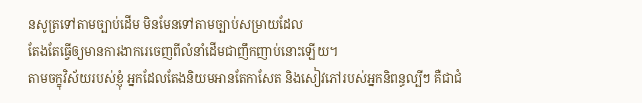នសូត្រទៅតាមច្បាប់ដើម មិនមែនទៅតាមច្បាប់សម្រាយដែល
តែងតែធ្វើឲ្យមានការងាករេចេញពីលំនាំដើមជាញឹកញាប់នោះឡើយ។
តាមចក្ខុវិស័យរបស់ខ្ញុំ អ្នកដែលតែងនិយមអានតែកាសែត និងសៀវភៅរបស់អ្នកនិពន្ធល្បីៗ គឺជាជំ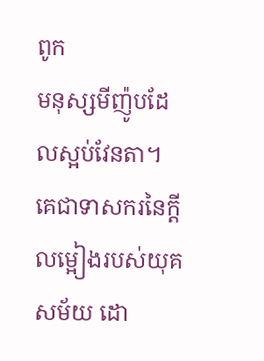ពូក
មនុស្សមីញ៉ូបដែលស្អប់វែនតា។ គេជាទាសករនៃក្ដីលម្អៀងរបស់យុគសម័យ ដោ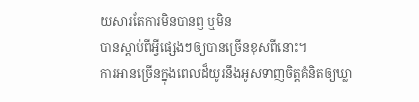យសារតែការមិនបានឭ ឬមិន
បានស្តាប់ពីអ្វីផ្សេងៗឲ្យបានច្រើនខុសពីនោះ។
ការអានច្រើនក្នុងពេលដ៏យូរនឹងអូសទាញចិត្តគំនិតឲ្យឃ្លា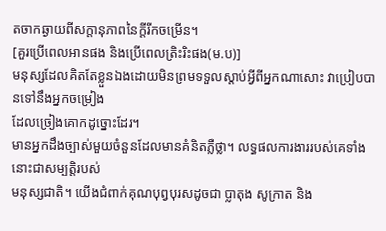តចាកឆ្ងាយពីសក្តានុភាពនៃក្ដីរីកចម្រើន។
[គួរប្រើពេលអានផង និងប្រើពេលត្រិះរិះផង(ម.ប)]
មនុស្សដែលគិតតែខ្លួនឯងដោយមិនព្រមទទួលស្តាប់អ្វីពីអ្នកណាសោះ វាប្រៀបបានទៅនឹងអ្នកចម្រៀង
ដែលច្រៀងគោកដូច្នោះដែរ។
មានអ្នកដឹងច្បាស់មួយចំនួនដែលមានគំនិតភ្លឺថ្លា។ លទ្ធផលការងាររបស់គេទាំងនោះជាសម្បតិ្តរបស់
មនុស្សជាតិ។ យើងជំពាក់គុណបុព្វបុរសដូចជា ប្លាតុង សូក្រាត និង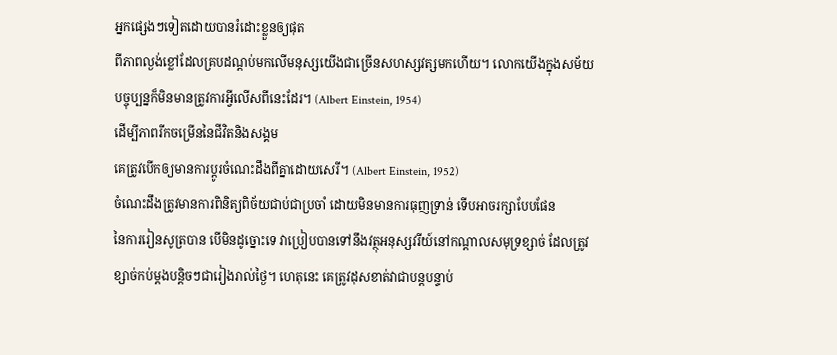អ្នកផ្សេងៗទៀតដោយបានរំដោះខ្លួនឲ្យផុត
ពីភាពល្ងង់ខ្លៅដែលគ្របដណ្តប់មកលើមនុស្សយើងជាច្រើនសហស្សវត្សមកហើយ។ លោកយើងក្នុងសម័យ
បច្ចុប្បន្នក៏មិនមានត្រូវការអ្វីលើសពីនេះដែរ។ (Albert Einstein, 1954)
ដើម្បីភាពរីកចម្រើននៃជីវិតនិងសង្គម
គេត្រូវបើកឲ្យមានការប្តូរចំណេះដឹងពីគ្នាដោយសេរី។ (Albert Einstein, 1952)
ចំណេះដឹងត្រូវមានការពិនិត្យពិច័យជាប់ជាប្រចាំ ដោយមិនមានការធុញទ្រាន់ ទើបអាចរក្សាបែបផែន
នៃការរៀនសូត្របាន បើមិនដូច្នោះទេ វាប្រៀបបានទៅនឹងវត្ថុអនុស្សវរីយ៍នៅកណ្តាលសមុទ្រខ្សាច់ ដែលត្រូវ
ខ្សាច់កប់ម្ដងបន្ដិចៗជារៀងរាល់ថ្ងៃ។ ហេតុនេះ គេត្រូវដុសខាត់វាជាបន្តបន្ទាប់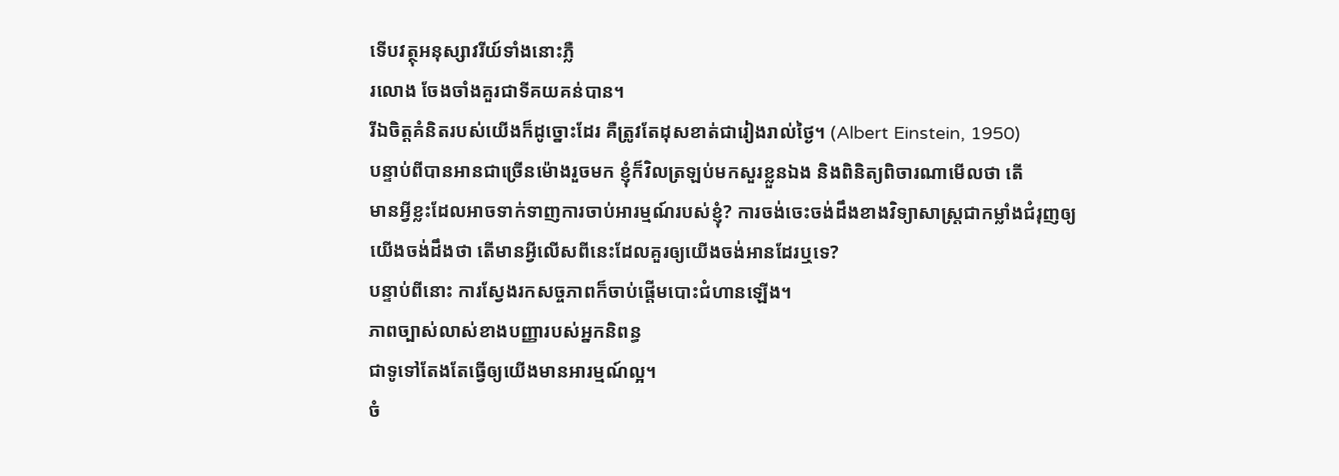ទើបវត្ថុអនុស្សាវរីយ៍ទាំងនោះភ្លឺ
រលោង ចែងចាំងគួរជាទីគយគន់បាន។
រីឯចិត្តគំនិតរបស់យើងក៏ដូច្នោះដែរ គឺត្រូវតែដុសខាត់ជារៀងរាល់ថ្ងៃ។ (Albert Einstein, 1950)
បន្ទាប់ពីបានអានជាច្រើនម៉ោងរួចមក ខ្ញុំក៏វិលត្រឡប់មកសួរខ្លួនឯង និងពិនិត្យពិចារណាមើលថា តើ
មានអ្វីខ្លះដែលអាចទាក់ទាញការចាប់អារម្មណ៍របស់ខ្ញុំ? ការចង់ចេះចង់ដឹងខាងវិទ្យាសាស្រ្តជាកម្លាំងជំរុញឲ្យ
យើងចង់ដឹងថា តើមានអ្វីលើសពីនេះដែលគួរឲ្យយើងចង់អានដែរឬទេ?
បន្ទាប់ពីនោះ ការស្វែងរកសច្ចភាពក៏ចាប់ផ្តើមបោះជំហានឡើង។
ភាពច្បាស់លាស់ខាងបញ្ញារបស់អ្នកនិពន្ធ
ជាទូទៅតែងតែធ្វើឲ្យយើងមានអារម្មណ៍ល្អ។
ចំ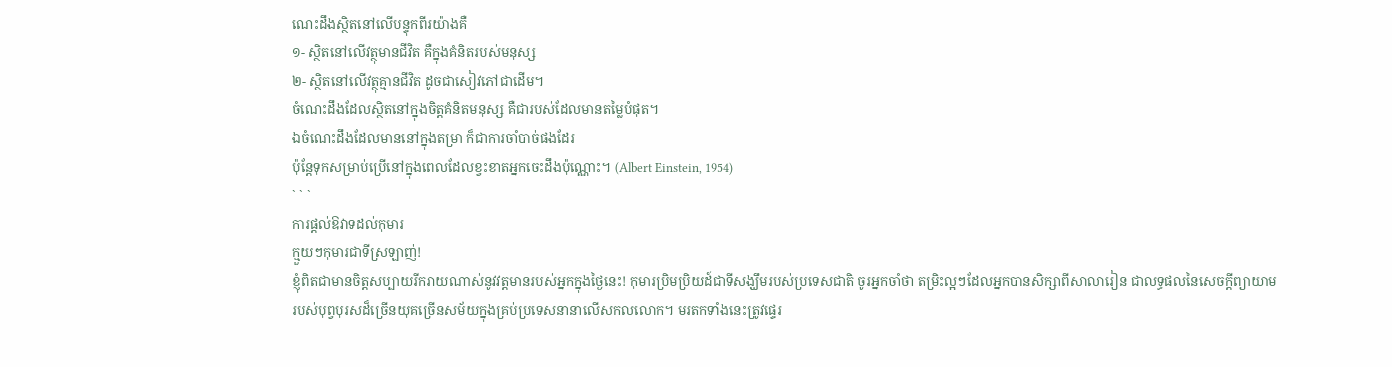ណេះដឹងស្ថិតនៅលើបន្ទុកពីរយ៉ាងគឺ
១- ស្ថិតនៅលើវត្ថុមានជីវិត គឺក្នុងគំនិតរបស់មនុស្ស
២- ស្ថិតនៅលើវត្ថុគ្មានជីវិត ដូចជាសៀវភៅជាដើម។
ចំណេះដឹងដែលស្ថិតនៅក្នុងចិត្តគំនិតមនុស្ស គឺជារបស់ដែលមានតម្លៃបំផុត។
ឯចំណេះដឹងដែលមាននៅក្នុងតម្រា ក៏ជាការចាំបាច់ផងដែរ
ប៉ុន្តែទុកសម្រាប់ប្រើនៅក្នុងពេលដែលខ្វះខាតអ្នកចេះដឹងប៉ុណ្ណោះ។ (Albert Einstein, 1954)
` ` `
ការផ្តល់ឱវាទដល់កុមារ
ក្មួយៗកុមារជាទីស្រឡាញ់!
ខ្ញុំពិតជាមានចិត្តសប្បាយរីករាយណាស់នូវវត្តមានរបស់អ្នកក្នុងថ្ងៃនេះ! កុមារប្រិមប្រិយដ៍ជាទីសង្ឃឹមរបស់ប្រទេសជាតិ ចូរអ្នកចាំថា តម្រិះល្អៗដែលអ្នកបានសិក្សាពីសាលារៀន ជាលទ្ធផលនៃសេចក្តីព្យាយាម
របស់បុព្វបុរសដ៏ច្រើនយុគច្រើនសម័យក្នុងគ្រប់ប្រទេសនានាលើសកលលោក។ មរតកទាំងនេះត្រូវផ្ទេរ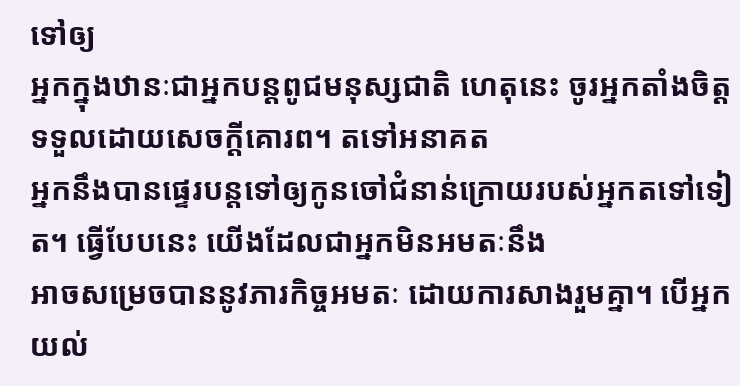ទៅឲ្យ
អ្នកក្នុងឋានៈជាអ្នកបន្តពូជមនុស្សជាតិ ហេតុនេះ ចូរអ្នកតាំងចិត្តទទួលដោយសេចក្តីគោរព។ តទៅអនាគត
អ្នកនឹងបានផ្ទេរបន្តទៅឲ្យកូនចៅជំនាន់ក្រោយរបស់អ្នកតទៅទៀត។ ធ្វើបែបនេះ យើងដែលជាអ្នកមិនអមតៈនឹង
អាចសម្រេចបាននូវភារកិច្ចអមតៈ ដោយការសាងរួមគ្នា។ បើអ្នកយល់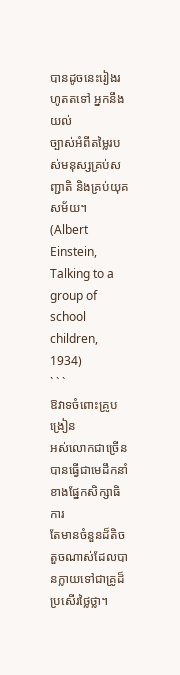បានដូចនេះរៀងរហូតតទៅ អ្នកនឹងយល់
ច្បាស់អំពីតម្លៃរបស់មនុស្សគ្រប់សញ្ជាតិ និងគ្រប់យុគសម័យ។
(Albert Einstein, Talking to a group of school children, 1934)
` ` `
ឱវាទចំពោះគ្រូបង្រៀន
អស់លោកជាច្រើនបានធ្វើជាមេដឹកនាំខាងផ្នែកសិក្សាធិការ
តែមានចំនួនដ៏តិចតួចណាស់ដែលបានក្លាយទៅជាគ្រូដ៏ប្រសើរថ្លៃថ្លា។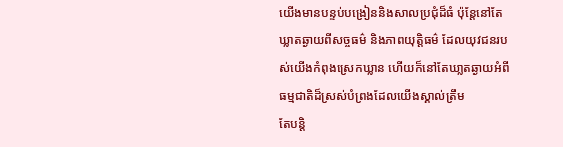យើងមានបន្ទប់បង្រៀននិងសាលប្រជុំដ៏ធំ ប៉ុន្តែនៅតែឃ្លាតឆ្ងាយពីសច្ចធម៌ និងភាពយុត្តិធម៌ ដែលយុវជនរបស់យើងកំពុងស្រេកឃ្លាន ហើយក៏នៅតែឃា្លតឆ្ងាយអំពីធម្មជាតិដ៏ស្រស់បំព្រងដែលយើងស្គាល់ត្រឹម
តែបន្តិ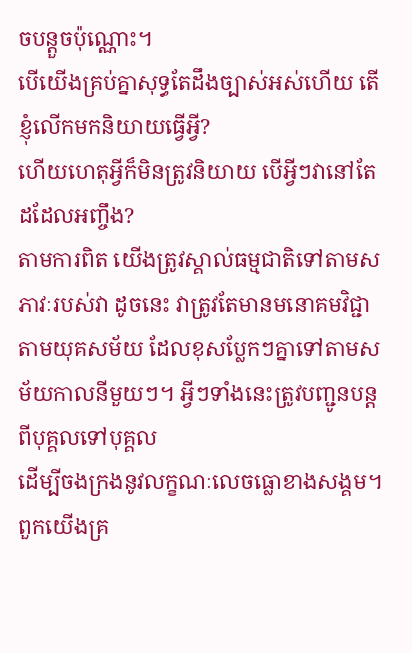ចបន្តួចប៉ុណ្ណោះ។
បើយើងគ្រប់គ្នាសុទ្ធតែដឹងច្បាស់អស់ហើយ តើខ្ញុំលើកមកនិយាយធ្វើអ្វី?
ហើយហេតុអ្វីក៏មិនត្រូវនិយាយ បើអ្វីៗវានៅតែដដែលអញ្ចឹង?
តាមការពិត យើងត្រូវស្គាល់ធម្មជាតិទៅតាមសភាវៈរបស់វា ដូចនេះ វាត្រូវតែមានមនោគមវិជ្ជាតាមយុគសម័យ ដែលខុសប្លែកៗគ្នាទៅតាមសម័យកាលនីមួយៗ។ អ្វីៗទាំងនេះត្រូវបញ្ជូនបន្តពីបុគ្គលទៅបុគ្គល
ដើម្បីចងក្រងនូវលក្ខណៈលេចធ្លោខាងសង្គម។ ពួកយើងគ្រ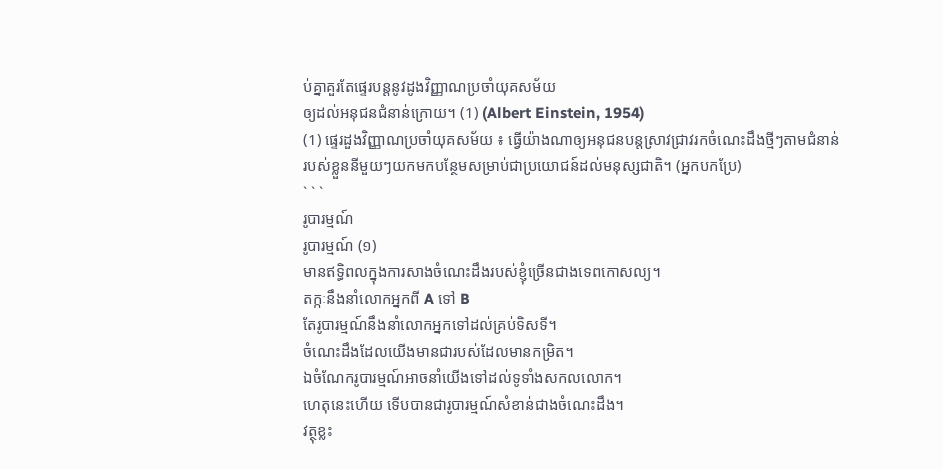ប់គ្នាគួរតែផ្ទេរបន្តនូវដូងវិញ្ញាណប្រចាំយុគសម័យ
ឲ្យដល់អនុជនជំនាន់ក្រោយ។ (1) (Albert Einstein, 1954)
(1) ផ្ទេរដួងវិញ្ញាណប្រចាំយុគសម័យ ៖ ធ្វើយ៉ាងណាឲ្យអនុជនបន្តស្រាវជ្រាវរកចំណេះដឹងថ្មីៗតាមជំនាន់
របស់ខ្លួននីមួយៗយកមកបន្ថែមសម្រាប់ជាប្រយោជន៍ដល់មនុស្សជាតិ។ (អ្នកបកប្រែ)
` ` `
រូបារម្មណ៍
រូបារម្មណ៍ (១)
មានឥទ្ធិពលក្នុងការសាងចំណេះដឹងរបស់ខ្ញុំច្រើនជាងទេពកោសល្យ។
តក្កៈនឹងនាំលោកអ្នកពី A ទៅ B
តែរូបារម្មណ៍នឹងនាំលោកអ្នកទៅដល់គ្រប់ទិសទី។
ចំណេះដឹងដែលយើងមានជារបស់ដែលមានកម្រិត។
ឯចំណែករូបារម្មណ៍អាចនាំយើងទៅដល់ទូទាំងសកលលោក។
ហេតុនេះហើយ ទើបបានជារូបារម្មណ៍សំខាន់ជាងចំណេះដឹង។
វត្ថុខ្លះ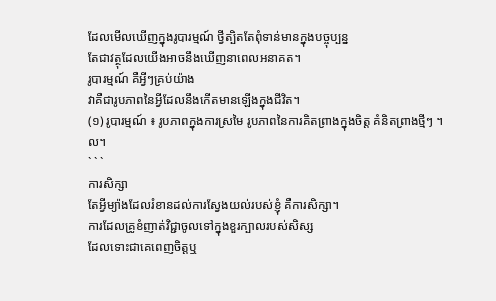ដែលមើលឃើញក្នុងរូបារម្មណ៍ ថ្វីត្បិតតែពុំទាន់មានក្នុងបច្ចុប្បន្ន
តែជាវត្ថុដែលយើងអាចនឹងឃើញនាពេលអនាគត។
រូបារម្មណ៍ គឺអ្វីៗគ្រប់យ៉ាង
វាគឺជារូបភាពនៃអ្វីដែលនឹងកើតមានឡើងក្នុងជីវិត។
(១) រូបារម្មណ៍ ៖ រូបភាពក្នុងការស្រមៃ រូបភាពនៃការគិតព្រាងក្នុងចិត្ត គំនិតព្រាងថ្មីៗ ។ល។
` ` `
ការសិក្សា
តែអ្វីម្យ៉ាងដែលរំខានដល់ការស្វែងយល់របស់ខ្ញុំ គឺការសិក្សា។
ការដែលគ្រូខំញាត់វិជ្ជាចូលទៅក្នុងខួរក្បាលរបស់សិស្ស
ដែលទោះជាគេពេញចិត្តឬ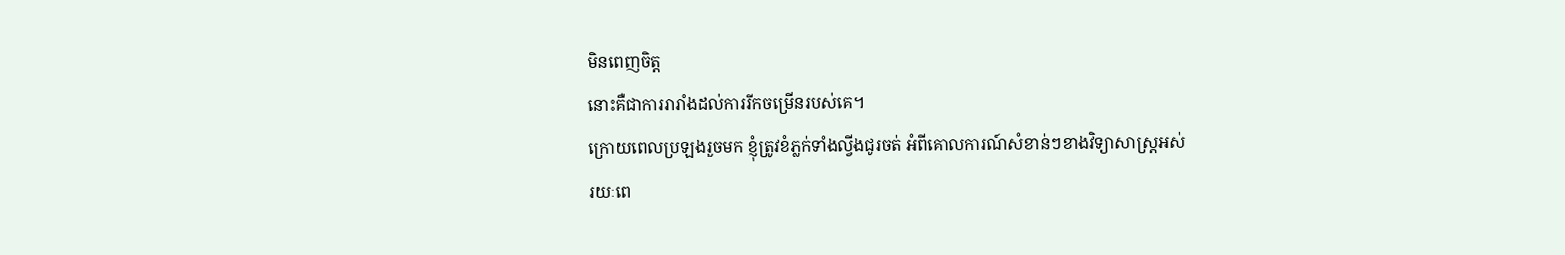មិនពេញចិត្ត
នោះគឺជាការរារាំងដល់ការរីកចម្រើនរបស់គេ។
ក្រោយពេលប្រឡងរួចមក ខ្ញុំត្រូវខំភ្លក់ទាំងល្វីងជូរចត់ អំពីគោលការណ៍សំខាន់ៗខាងវិទ្យាសាស្រ្តអស់
រយៈពេ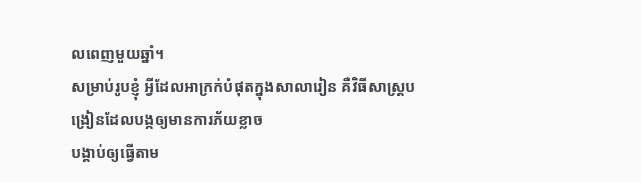លពេញមួយឆ្នាំ។
សម្រាប់រូបខ្ញុំ អ្វីដែលអាក្រក់បំផុតក្នុងសាលារៀន គឺវិធីសាស្រ្តបង្រៀនដែលបង្កឲ្យមានការភ័យខ្លាច
បង្គាប់ឲ្យធ្វើតាម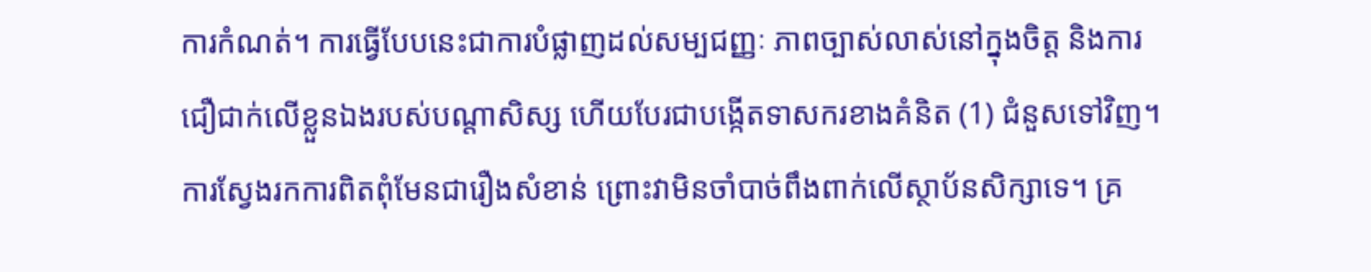ការកំណត់។ ការធ្វើបែបនេះជាការបំផ្លាញដល់សម្បជញ្ញៈ ភាពច្បាស់លាស់នៅក្នុងចិត្ត និងការ
ជឿជាក់លើខ្លួនឯងរបស់បណ្តាសិស្ស ហើយបែរជាបង្កើតទាសករខាងគំនិត (1) ជំនួសទៅវិញ។
ការស្វែងរកការពិតពុំមែនជារឿងសំខាន់ ព្រោះវាមិនចាំបាច់ពឹងពាក់លើស្ថាប័នសិក្សាទេ។ គ្រ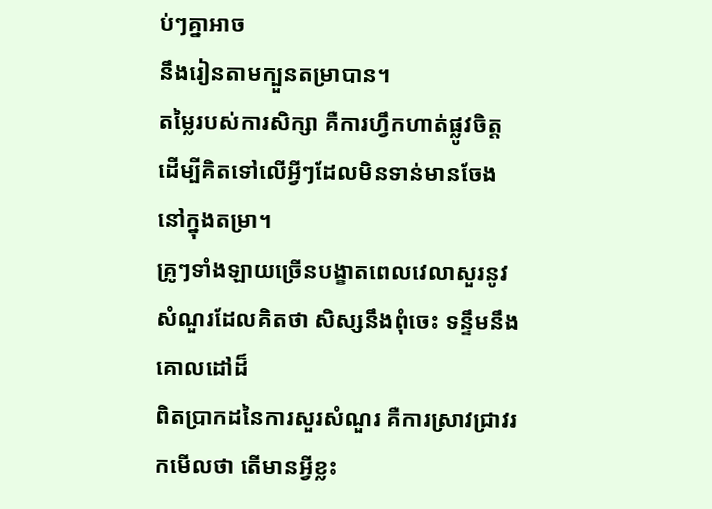ប់ៗគ្នាអាច
នឹងរៀនតាមក្បួនតម្រាបាន។
តម្លៃរបស់ការសិក្សា គឺការហ្វឹកហាត់ផ្លូវចិត្ត
ដើម្បីគិតទៅលើអ្វីៗដែលមិនទាន់មានចែងនៅក្នុងតម្រា។
គ្រូៗទាំងឡាយច្រើនបង្ខាតពេលវេលាសួរនូវសំណួរដែលគិតថា សិស្សនឹងពុំចេះ ទន្ទឹមនឹងគោលដៅដ៏
ពិតប្រាកដនៃការសួរសំណួរ គឺការស្រាវជ្រាវរកមើលថា តើមានអ្វីខ្លះ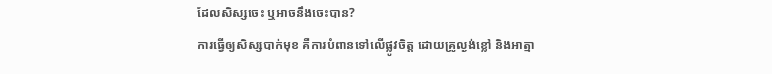ដែលសិស្សចេះ ឬអាចនឹងចេះបាន?
ការធ្វើឲ្យសិស្សបាក់មុខ គឺការបំពានទៅលើផ្លូវចិត្ត ដោយគ្រូល្ងង់ខ្លៅ និងអាត្មា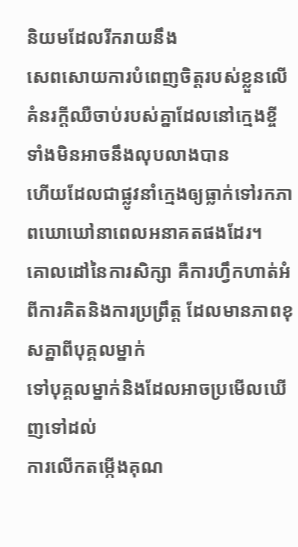និយមដែលរីករាយនឹង
សេពសោយការបំពេញចិត្តរបស់ខ្លួនលើគំនរក្តីឈឺចាប់របស់គ្នាដែលនៅក្មេងខ្ចី ទាំងមិនអាចនឹងលុបលាងបាន
ហើយដែលជាផ្លូវនាំក្មេងឲ្យធ្លាក់ទៅរកភាពឃោឃៅនាពេលអនាគតផងដែរ។
គោលដៅនៃការសិក្សា គឺការហ្វឹកហាត់អំពីការគិតនិងការប្រព្រឹត្ត ដែលមានភាពខុសគ្នាពីបុគ្គលម្នាក់
ទៅបុគ្គលម្នាក់និងដែលអាចប្រមើលឃើញទៅដល់
ការលើកតម្កើងគុណ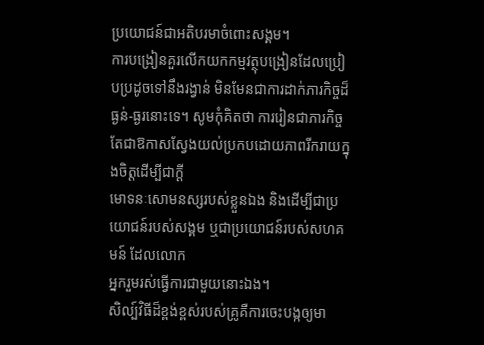ប្រយោជន៍ជាអតិបរមាចំពោះសង្គម។
ការបង្រៀនគួរលើកយកកម្មវត្ថុបង្រៀនដែលប្រៀបប្រដូចទៅនឹងរង្វាន់ មិនមែនជាការដាក់ភារកិច្ចដ៏ធ្ងន់-ធ្ងរនោះទេ។ សូមកុំគិតថា ការរៀនជាភារកិច្ច តែជាឱកាសស្វែងយល់ប្រកបដោយភាពរីករាយក្នុងចិត្តដើម្បីជាក្ដី
មោទនៈសោមនស្សរបស់ខ្លួនឯង និងដើម្បីជាប្រយោជន៍របស់សង្គម ឬជាប្រយោជន៍របស់សហគមន៍ ដែលលោក
អ្នករួមរស់ធ្វើការជាមួយនោះឯង។
សិល្ប៍វិធីដ៏ខ្ពង់ខ្ពស់របស់គ្រូគឺការចេះបង្កឲ្យមា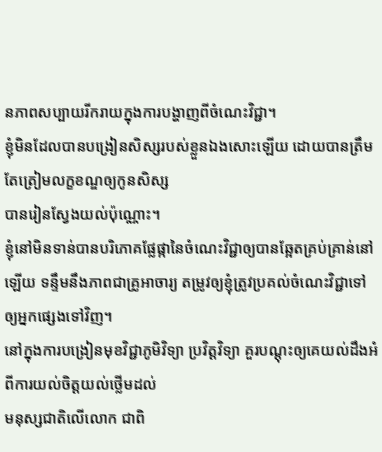នភាពសប្បាយរីករាយក្នុងការបង្ហាញពីចំណេះវិជ្ជា។
ខ្ញុំមិនដែលបានបង្រៀនសិស្សរបស់ខ្លួនឯងសោះឡើយ ដោយបានត្រឹមតែត្រៀមលក្ខខណ្ឌឲ្យកូនសិស្ស
បានរៀនស្វែងយល់ប៉ុណ្ណោះ។
ខ្ញុំនៅមិនទាន់បានបរិភោគផ្លែផ្កានៃចំណេះវិជ្ជាឲ្យបានឆ្អែតគ្រប់គ្រាន់នៅឡើយ ទន្ទឹមនឹងភាពជាគ្រូអាចារ្យ តម្រូវឲ្យខ្ញុំត្រូវប្រគល់ចំណេះវិជ្ជាទៅឲ្យអ្នកផ្សេងទៅវិញ។
នៅក្នុងការបង្រៀនមុខវិជ្ជាភូមិវិទ្យា ប្រវិត្តវិទ្យា គួរបណ្តុះឲ្យគេយល់ដឹងអំពីការយល់ចិត្តយល់ថ្លើមដល់
មនុស្សជាតិលើលោក ជាពិ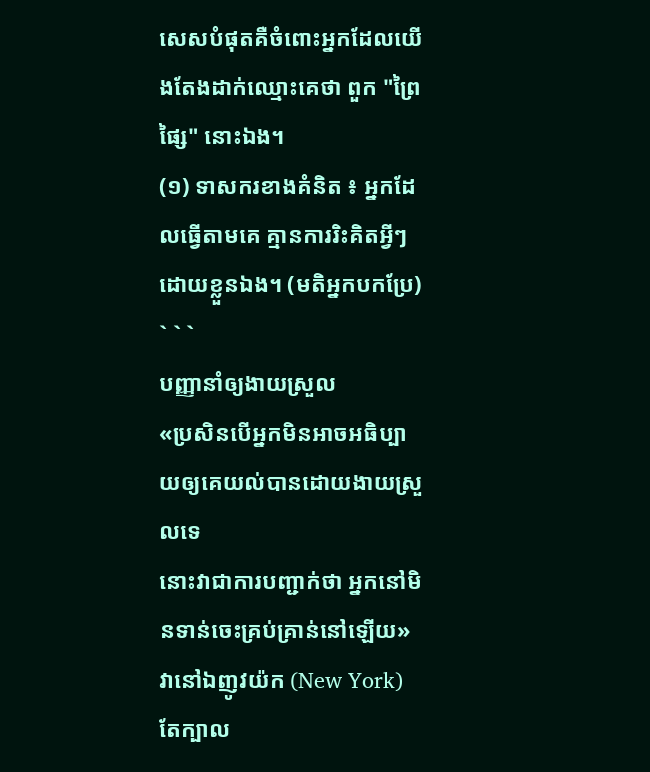សេសបំផុតគឺចំពោះអ្នកដែលយើងតែងដាក់ឈ្មោះគេថា ពួក "ព្រៃផ្សៃ" នោះឯង។
(១) ទាសករខាងគំនិត ៖ អ្នកដែលធ្វើតាមគេ គ្មានការរិះគិតអ្វីៗដោយខ្លួនឯង។ (មតិអ្នកបកប្រែ)
` ` `
បញ្ញានាំឲ្យងាយស្រួល
«ប្រសិនបើអ្នកមិនអាចអធិប្បាយឲ្យគេយល់បានដោយងាយស្រួលទេ
នោះវាជាការបញ្ជាក់ថា អ្នកនៅមិនទាន់ចេះគ្រប់គ្រាន់នៅឡើយ»
វានៅឯញូវយ៉ក (New York) តែក្បាល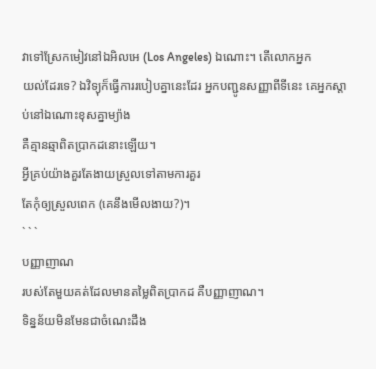វាទៅស្រែកមៀវនៅឯអិលអេ (Los Angeles) ឯណោះ។ តើលោកអ្នក
យល់ដែរទេ? ឯវិទ្យុក៏ធ្វើការរបៀបគ្នានេះដែរ អ្នកបញ្ជូនសញ្ញាពីទីនេះ គេអ្នកស្ដាប់នៅឯណោះខុសគ្នាម្យ៉ាង
គឺគ្មានឆ្មាពិតប្រាកដនោះឡើយ។
អ្វីគ្រប់យ៉ាងគួរតែងាយស្រួលទៅតាមការគួរ
តែកុំឲ្យស្រួលពេក (គេនឹងមើលងាយ?)។
` ` `
បញ្ញាញាណ
របស់តែមួយគត់ដែលមានតម្លៃពិតប្រាកដ គឺបញ្ញាញាណ។
ទិន្នន័យមិនមែនជាចំណេះដឹង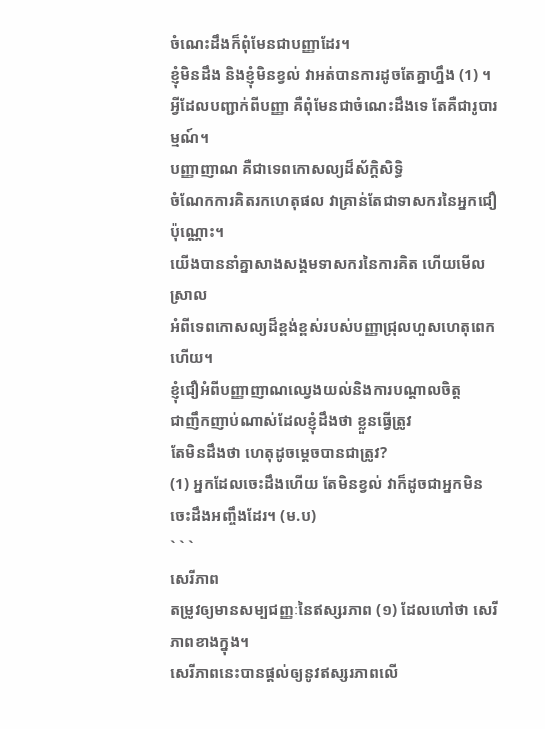ចំណេះដឹងក៏ពុំមែនជាបញ្ញាដែរ។
ខ្ញុំមិនដឹង និងខ្ញុំមិនខ្វល់ វាអត់បានការដូចតែគ្នាហ្នឹង (1) ។
អ្វីដែលបញ្ជាក់ពីបញ្ញា គឺពុំមែនជាចំណេះដឹងទេ តែគឺជារូបារម្មណ៍។
បញ្ញាញាណ គឺជាទេពកោសល្យដ៏ស័ក្តិសិទ្ធិ
ចំណែកការគិតរកហេតុផល វាគ្រាន់តែជាទាសករនៃអ្នកជឿប៉ុណ្ណោះ។
យើងបាននាំគ្នាសាងសង្គមទាសករនៃការគិត ហើយមើលស្រាល
អំពីទេពកោសល្យដ៏ខ្ពង់ខ្ពស់របស់បញ្ញាជ្រុលហួសហេតុពេកហើយ។
ខ្ញុំជឿអំពីបញ្ញាញាណឈ្វេងយល់និងការបណ្តាលចិត្ត
ជាញឹកញាប់ណាស់ដែលខ្ញុំដឹងថា ខ្លួនធ្វើត្រូវ
តែមិនដឹងថា ហេតុដូចម្តេចបានជាត្រូវ?
(1) អ្នកដែលចេះដឹងហើយ តែមិនខ្វល់ វាក៏ដូចជាអ្នកមិនចេះដឹងអញ្ចឹងដែរ។ (ម.ប)
` ` `
សេរីភាព
តម្រូវឲ្យមានសម្បជញ្ញៈនៃឥស្សរភាព (១) ដែលហៅថា សេរីភាពខាងក្នុង។
សេរីភាពនេះបានផ្តល់ឲ្យនូវឥស្សរភាពលើ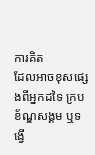ការគិត
ដែលអាចខុសផ្សេងពីអ្នកដទៃ ក្របខ័ណ្ឌសង្គម ឬទង្វើ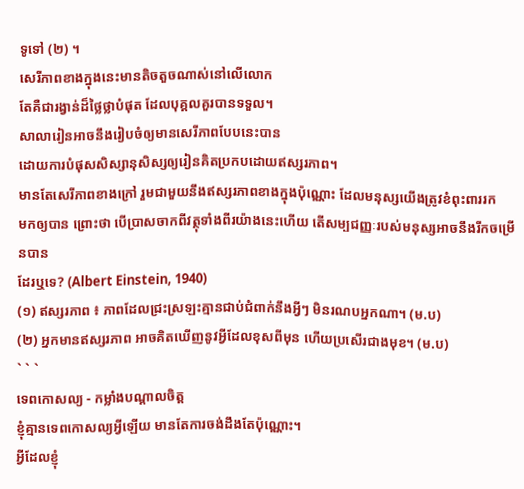ទូទៅ (២) ។
សេរីភាពខាងក្នុងនេះមានតិចតួចណាស់នៅលើលោក
តែគឺជារង្វាន់ដ៏ថ្លៃថ្លាបំផុត ដែលបុគ្គលគួរបានទទួល។
សាលារៀនអាចនឹងរៀបចំឲ្យមានសេរីភាពបែបនេះបាន
ដោយការបំផុសសិស្សានុសិស្សឲ្យរៀនគិតប្រកបដោយឥស្សរភាព។
មានតែសេរីភាពខាងក្រៅ រួមជាមួយនឹងឥស្សរភាពខាងក្នុងប៉ុណ្ណោះ ដែលមនុស្សយើងត្រូវខំពុះពាររក
មកឲ្យបាន ព្រោះថា បើប្រាសចាកពីវត្ថុទាំងពីរយ៉ាងនេះហើយ តើសម្បជញ្ញៈរបស់មនុស្សអាចនឹងរីកចម្រើនបាន
ដែរឬទេ? (Albert Einstein, 1940)
(១) ឥស្សរភាព ៖ ភាពដែលជ្រះស្រឡះគ្មានជាប់ជំពាក់នឹងអ្វីៗ មិនរណបអ្នកណា។ (ម.ប)
(២) អ្នកមានឥស្សរភាព អាចគិតឃើញនូវអ្វីដែលខុសពីមុន ហើយប្រសើរជាងមុខ។ (ម.ប)
` ` `
ទេពកោសល្យ - កម្លាំងបណ្តាលចិត្ត
ខ្ញុំគ្មានទេពកោសល្យអ្វីឡើយ មានតែការចង់ដឹងតែប៉ុណ្ណោះ។
អ្វីដែលខ្ញុំ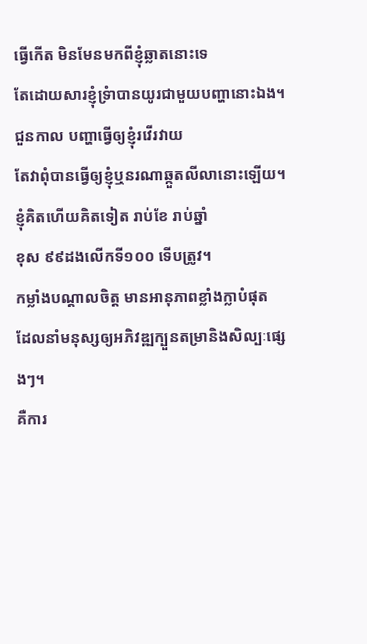ធ្វើកើត មិនមែនមកពីខ្ញុំឆ្លាតនោះទេ
តែដោយសារខ្ញុំទ្រំាបានយូរជាមួយបញ្ហានោះឯង។
ជួនកាល បញ្ហាធ្វើឲ្យខ្ញុំរវើរវាយ
តែវាពុំបានធ្វើឲ្យខ្ញុំឬនរណាឆ្កួតលីលានោះឡើយ។
ខ្ញុំគិតហើយគិតទៀត រាប់ខែ រាប់ឆ្នាំ
ខុស ៩៩ដងលើកទី១០០ ទើបត្រូវ។
កម្លាំងបណ្តាលចិត្ត មានអានុភាពខ្លាំងក្លាបំផុត
ដែលនាំមនុស្សឲ្យអភិវឌ្ឍក្បួនតម្រានិងសិល្បៈផ្សេងៗ។
គឺការ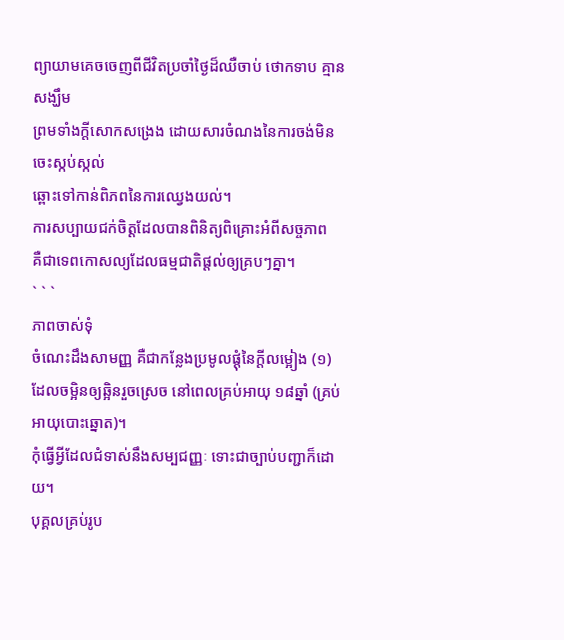ព្យាយាមគេចចេញពីជីវិតប្រចាំថ្ងៃដ៏ឈឺចាប់ ថោកទាប គ្មានសង្ឃឹម
ព្រមទាំងក្ដីសោកសង្រេង ដោយសារចំណងនៃការចង់មិនចេះស្កប់ស្កល់
ឆ្ពោះទៅកាន់ពិភពនៃការឈ្វេងយល់។
ការសប្បាយជក់ចិត្តដែលបានពិនិត្យពិគ្រោះអំពីសច្ចភាព
គឺជាទេពកោសល្យដែលធម្មជាតិផ្តល់ឲ្យគ្របៗគ្នា។
` ` `
ភាពចាស់ទុំ
ចំណេះដឹងសាមញ្ញ គឺជាកន្លែងប្រមូលផ្តុំនៃក្ដីលម្អៀង (១)
ដែលចម្អិនឲ្យឆ្អិនរួចស្រេច នៅពេលគ្រប់អាយុ ១៨ឆ្នាំ (គ្រប់អាយុបោះឆ្នោត)។
កុំធ្វើអ្វីដែលជំទាស់នឹងសម្បជញ្ញៈ ទោះជាច្បាប់បញ្ជាក៏ដោយ។
បុគ្គលគ្រប់រូប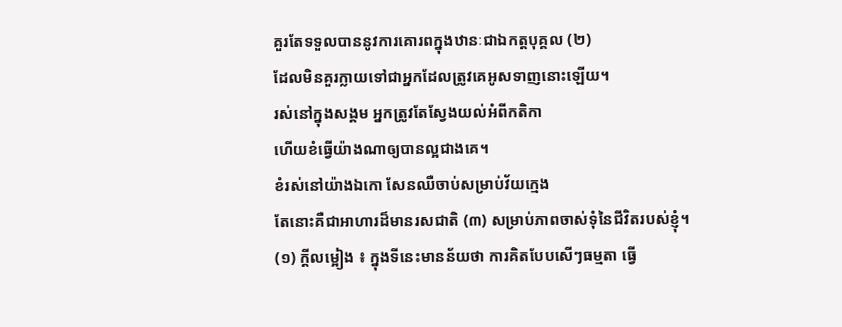គួរតែទទួលបាននូវការគោរពក្នុងឋានៈជាឯកត្តបុគ្គល (២)
ដែលមិនគួរក្លាយទៅជាអ្នកដែលត្រូវគេអូសទាញនោះឡើយ។
រស់នៅក្នុងសង្គម អ្នកត្រូវតែស្វែងយល់អំពីកតិកា
ហើយខំធ្វើយ៉ាងណាឲ្យបានល្អជាងគេ។
ខំរស់នៅយ៉ាងឯកោ សែនឈឺចាប់សម្រាប់វ័យក្មេង
តែនោះគឺជាអាហារដ៏មានរសជាតិ (៣) សម្រាប់ភាពចាស់ទុំនៃជីវិតរបស់ខ្ញុំ។
(១) ក្ដីលម្អៀង ៖ ក្នុងទីនេះមានន័យថា ការគិតបែបសើៗធម្មតា ធ្វើ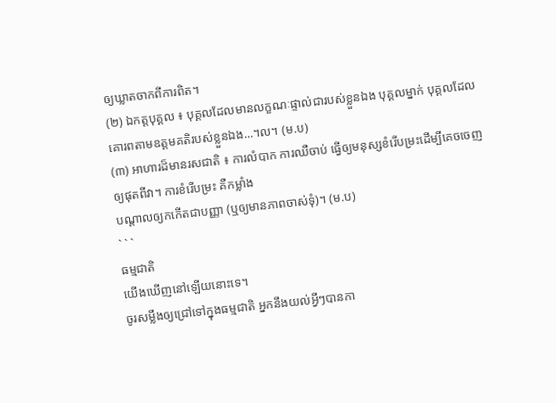ឲ្យឃ្លាតចាកពីការពិត។
(២) ឯកត្តបុគ្គល ៖ បុគ្គលដែលមានលក្ខណៈផ្ទាល់ជារបស់ខ្លួនឯង បុគ្គលម្នាក់ បុគ្គលដែលគោរពតាមឧត្តមគតិរបស់ខ្លួនឯង...។ល។ (ម.ប)
(៣) អាហារដ៏មានរសជាតិ ៖ ការលំបាក ការឈឺចាប់ ធ្វើឲ្យមនុស្សខំរើបម្រះដើម្បីគេចចេញឲ្យផុតពីវា។ ការខំរើបម្រះ គឺកម្លាំង
បណ្តាលឲ្យកកើតជាបញ្ញា (ឬឲ្យមានភាពចាស់ទុំ)។ (ម.ប)
` ` `
ធម្មជាតិ
យើងឃើញនៅឡើយនោះទេ។
ចូរសម្លឹងឲ្យជ្រៅទៅក្នុងធម្មជាតិ អ្នកនឹងយល់អ្វីៗបានកា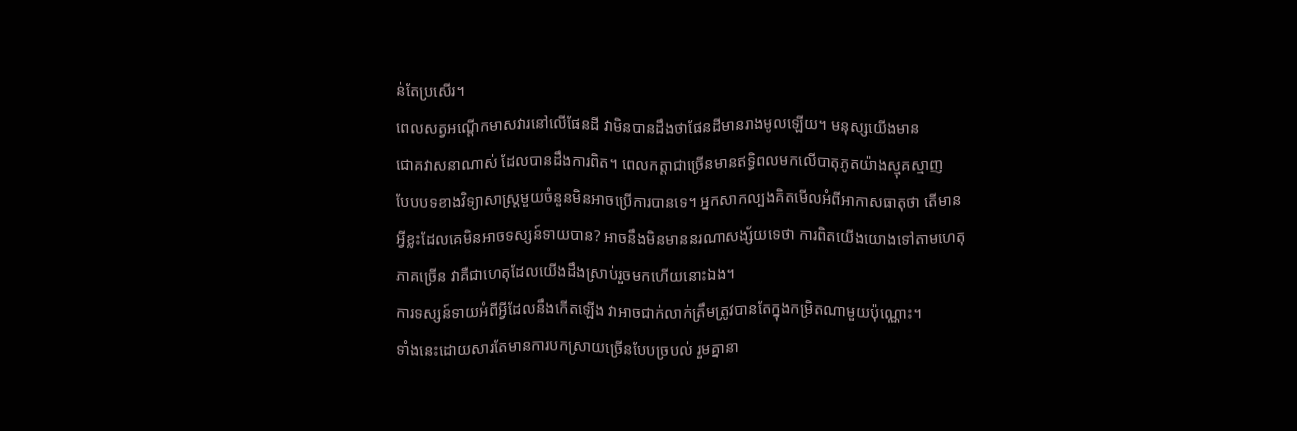ន់តែប្រសើរ។
ពេលសត្វអណ្តើកមាសវារនៅលើផែនដី វាមិនបានដឹងថាផែនដីមានរាងមូលឡើយ។ មនុស្សយើងមាន
ជោគវាសនាណាស់ ដែលបានដឹងការពិត។ ពេលកត្តាជាច្រើនមានឥទ្ធិពលមកលើបាតុភូតយ៉ាងស្មុគស្មាញ
បែបបទខាងវិទ្យាសាស្រ្តមួយចំនួនមិនអាចប្រើការបានទេ។ អ្នកសាកល្បងគិតមើលអំពីអាកាសធាតុថា តើមាន
អ្វីខ្លះដែលគេមិនអាចទស្សន៍ទាយបាន? អាចនឹងមិនមាននរណាសង្ស័យទេថា ការពិតយើងយោងទៅតាមហេតុ
ភាគច្រើន វាគឺជាហេតុដែលយើងដឹងស្រាប់រួចមកហើយនោះឯង។
ការទស្សន៍ទាយអំពីអ្វីដែលនឹងកើតឡើង វាអាចជាក់លាក់ត្រឹមត្រូវបានតែក្នុងកម្រិតណាមួយប៉ុណ្ណោះ។
ទាំងនេះដោយសារតែមានការបកស្រាយច្រើនបែបច្របល់ រួមគ្នានា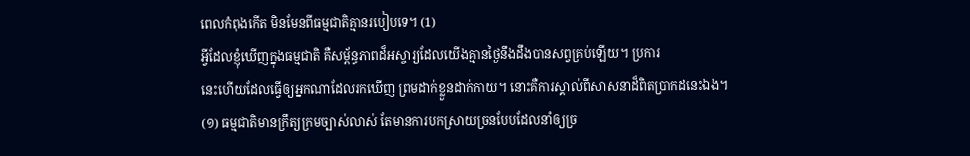ពេលកំពុងកើត មិនមែនពីធម្មជាតិគ្មានរបៀបទេ។ (1)
អ្វីដែលខ្ញុំឃើញក្នុងធម្មជាតិ គឺសម្ព័ន្ធភាពដ៏អស្ចារ្យដែលយើងគ្មានថ្ងៃនឹងដឹងបានសព្វគ្រប់ឡើយ។ ប្រការ
នេះហើយដែលធ្វើឲ្យអ្នកណាដែលរកឃើញ ព្រមដាក់ខ្លួនដាក់កាយ។ នោះគឺការស្គាល់ពីសាសនាដ៏ពិតប្រាកដនេះឯង។
(១) ធម្មជាតិមានក្រឹត្យក្រមច្បាស់លាស់ តែមានការបកស្រាយច្រនបែបដែលនាំឲ្យច្រ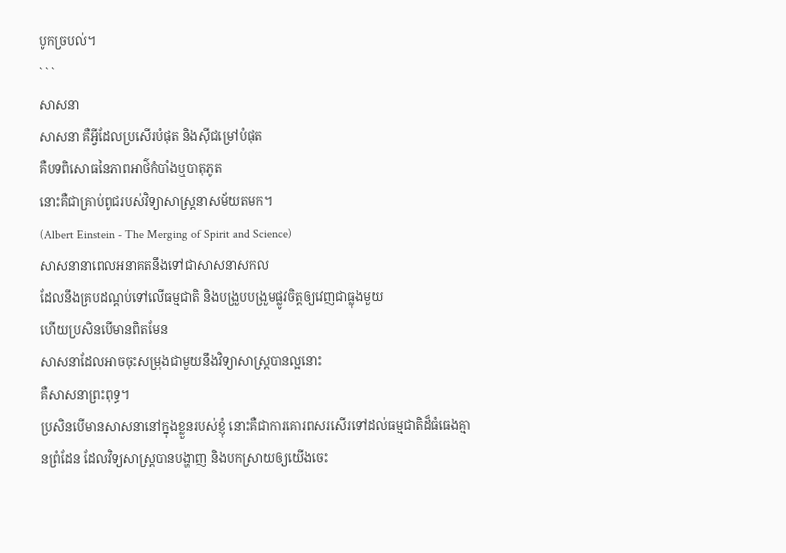បូកច្របល់។
` ` `
សាសនា
សាសនា គឺអ្វីដែលប្រសើរបំផុត និងស៊ីជម្រៅបំផុត
គឺបទពិសោធនៃភាពអាថ៌កំបាំងឬបាតុភូត
នោះគឺជាគ្រាប់ពូជរបស់វិទ្យាសាស្រ្តនាសម័យតមក។
(Albert Einstein - The Merging of Spirit and Science)
សាសនានាពេលអនាគតនឹងទៅជាសាសនាសកល
ដែលនឹងគ្របដណ្តប់ទៅលើធម្មជាតិ និងបង្រួបបង្រួមផ្លូវចិត្តឲ្យវេញជាធ្លុងមួយ
ហើយប្រសិនបើមានពិតមែន
សាសនាដែលអាចចុះសម្រុងជាមួយនឹងវិទ្យាសាស្រ្តបានល្អនោះ
គឺសាសនាព្រះពុទ្ធ។
ប្រសិនបើមានសាសនានៅក្នុងខ្លួនរបស់ខ្ញុំ នោះគឺជាការគោរពសរសើរទៅដល់ធម្មជាតិដ៏ធំធេងគ្មានព្រំដែន ដែលវិទ្យសាស្រ្តបានបង្ហាញ និងបកស្រាយឲ្យយើងចេះ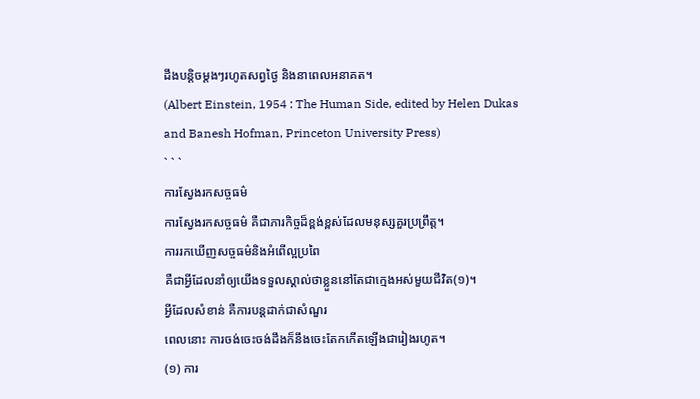ដឹងបន្តិចម្តងៗរហូតសព្វថ្ងៃ និងនាពេលអនាគត។
(Albert Einstein, 1954 : The Human Side, edited by Helen Dukas
and Banesh Hofman, Princeton University Press)
` ` `
ការស្វែងរកសច្ចធម៌
ការស្វែងរកសច្ចធម៌ គឺជាភារកិច្ចដ៏ខ្ពង់ខ្ពស់ដែលមនុស្សគួរប្រព្រឹត្ត។
ការរកឃើញសច្ចធម៌និងអំពើល្អប្រពៃ
គឺជាអ្វីដែលនាំឲ្យយើងទទួលស្គាល់ថាខ្លួននៅតែជាក្មេងអស់មួយជីវិត(១)។
អ្វីដែលសំខាន់ គឺការបន្តដាក់ជាសំណួរ
ពេលនោះ ការចង់ចេះចង់ដឹងក៏នឹងចេះតែកកើតឡើងជារៀងរហូត។
(១) ការ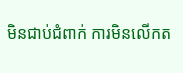មិនជាប់ជំពាក់ ការមិនលើកត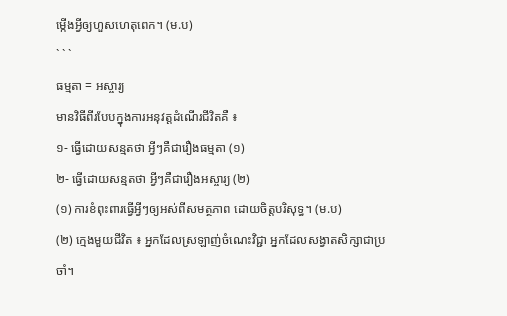ម្កើងអ្វីឲ្យហួសហេតុពេក។ (ម.ប)
` ` `
ធម្មតា = អស្ចារ្យ
មានវិធីពីរបែបក្នុងការអនុវត្តដំណើរជីវិតគឺ ៖
១- ធ្វើដោយសន្មតថា អ្វីៗគឺជារឿងធម្មតា (១)
២- ធ្វើដោយសន្មតថា អ្វីៗគឺជារឿងអស្ចារ្យ (២)
(១) ការខំពុះពារធ្វើអ្វីៗឲ្យអស់ពីសមត្ថភាព ដោយចិត្តបរិសុទ្ធ។ (ម.ប)
(២) ក្មេងមួយជីវិត ៖ អ្នកដែលស្រឡាញ់ចំណេះវិជ្ជា អ្នកដែលសង្វាតសិក្សាជាប្រចាំ។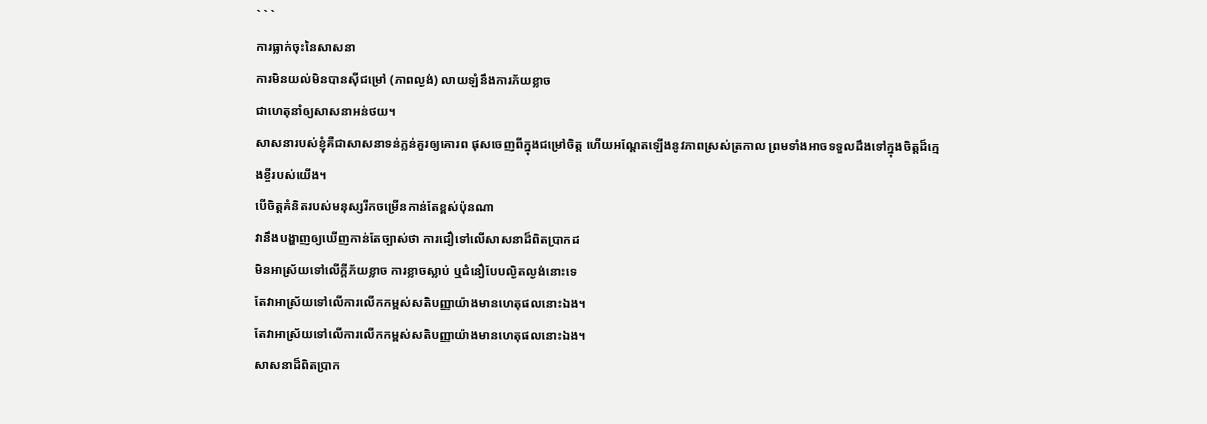` ` `
ការធ្លាក់ចុះនៃសាសនា
ការមិនយល់មិនបានស៊ីជម្រៅ (ភាពល្ងង់) លាយឡំនឹងការភ័យខ្លាច
ជាហេតុនាំឲ្យសាសនាអន់ថយ។
សាសនារបស់ខ្ញុំគឺជាសាសនាទន់ភ្លន់គួរឲ្យគោរព ផុសចេញពីក្នុងជម្រៅចិត្ត ហើយអណ្តែតឡើងនូវភាពស្រស់ត្រកាល ព្រមទាំងអាចទទួលដឹងទៅក្នុងចិត្តដ៏ក្មេងខ្ចីរបស់យើង។
បើចិត្តគំនិតរបស់មនុស្សរីកចម្រើនកាន់តែខ្ពស់ប៉ុនណា
វានឹងបង្ហាញឲ្យឃើញកាន់តែច្បាស់ថា ការជឿទៅលើសាសនាដ៏ពិតប្រាកដ
មិនអាស្រ័យទៅលើក្ដីភ័យខ្លាច ការខ្លាចស្លាប់ ឬជំនឿបែបល្ងិតល្ងង់នោះទេ
តែវាអាស្រ័យទៅលើការលើកកម្ពស់សតិបញ្ញាយ៉ាងមានហេតុផលនោះឯង។
តែវាអាស្រ័យទៅលើការលើកកម្ពស់សតិបញ្ញាយ៉ាងមានហេតុផលនោះឯង។
សាសនាដ៏ពិតប្រាក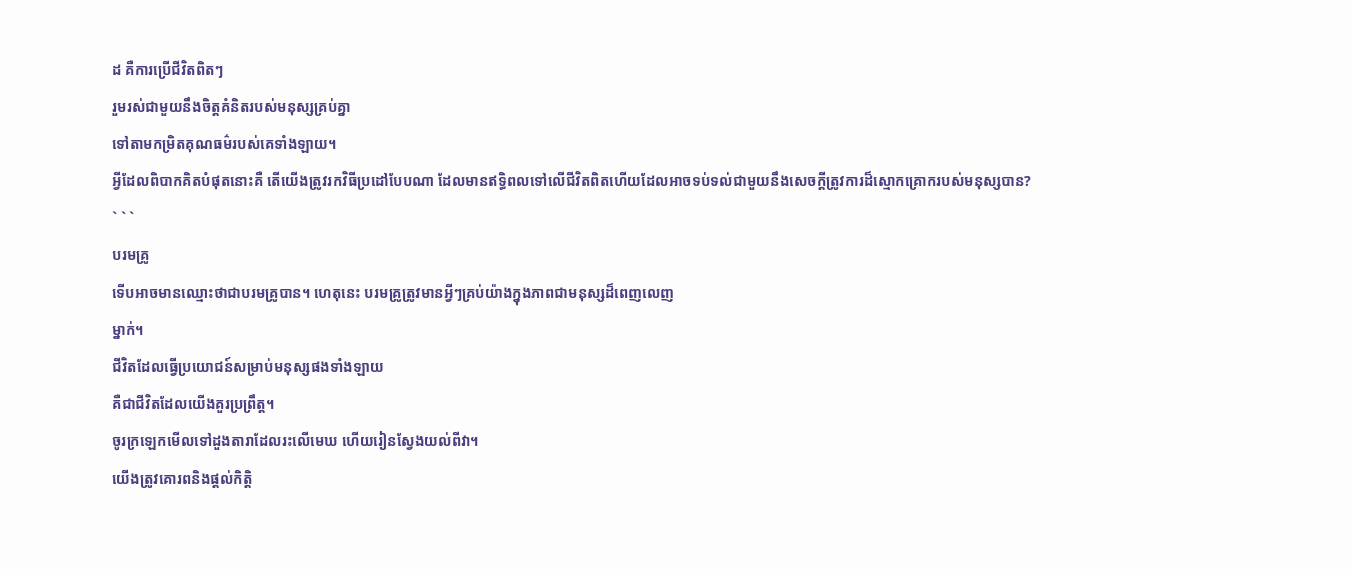ដ គឺការប្រើជីវិតពិតៗ
រួមរស់ជាមួយនឹងចិត្តគំនិតរបស់មនុស្សគ្រប់គ្នា
ទៅតាមកម្រិតគុណធម៌របស់គេទាំងឡាយ។
អ្វីដែលពិបាកគិតបំផុតនោះគឺ តើយើងត្រូវរកវិធីប្រដៅបែបណា ដែលមានឥទ្ធិពលទៅលើជីវិតពិតហើយដែលអាចទប់ទល់ជាមួយនឹងសេចក្តីត្រូវការដ៏ស្មោកគ្រោករបស់មនុស្សបាន?
` ` `
បរមគ្រូ
ទើបអាចមានឈ្មោះថាជាបរមគ្រូបាន។ ហេតុនេះ បរមគ្រូត្រូវមានអ្វីៗគ្រប់យ៉ាងក្នុងភាពជាមនុស្សដ៏ពេញលេញ
ម្នាក់។
ជីវិតដែលធ្វើប្រយោជន៍សម្រាប់មនុស្សផងទាំងឡាយ
គឺជាជីវិតដែលយើងគួរប្រព្រឹត្ត។
ចូរក្រឡេកមើលទៅដួងតារាដែលរះលើមេឃ ហើយរៀនស្វែងយល់ពីវា។
យើងត្រូវគោរពនិងផ្តល់កិត្តិ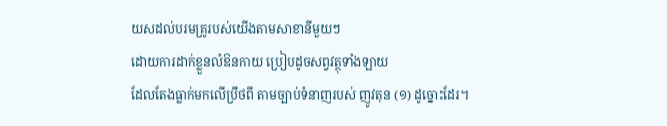យសដល់បរមគ្រូរបស់យើងតាមសាខានីមួយៗ
ដោយការដាក់ខ្លួនលំឱនកាយ ប្រៀបដូចសព្វវត្ថុទាំងឡាយ
ដែលតែងធ្លាក់មកលើប្រឹថពី តាមច្បាប់ទំនាញរបស់ ញូវតុន (១) ដូច្នោះដែរ។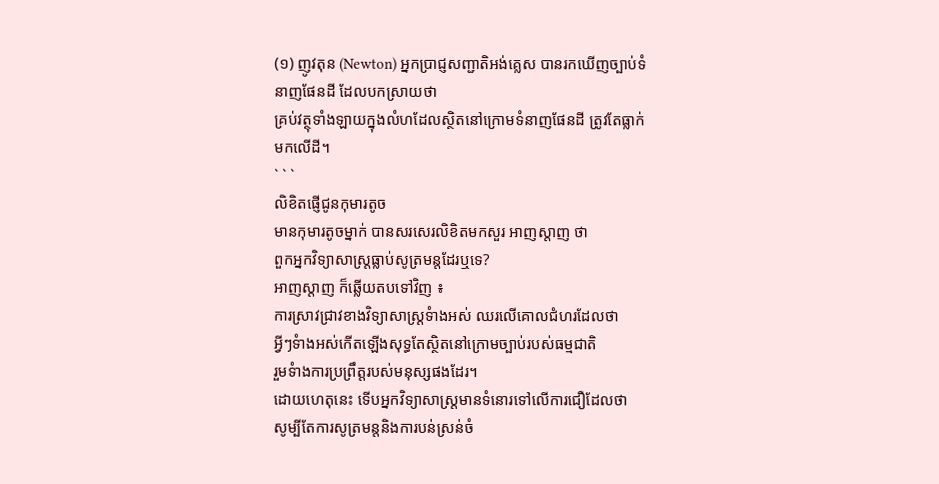(១) ញូវតុន (Newton) អ្នកប្រាជ្ញសញ្ជាតិអង់គ្លេស បានរកឃើញច្បាប់ទំនាញផែនដី ដែលបកស្រាយថា
គ្រប់វត្ថុទាំងឡាយក្នុងលំហដែលស្ថិតនៅក្រោមទំនាញផែនដី ត្រូវតែធ្លាក់មកលើដី។
` ` `
លិខិតផ្ញើជូនកុមារតូច
មានកុមារតូចម្នាក់ បានសរសេរលិខិតមកសួរ អាញស្តាញ ថា
ពួកអ្នកវិទ្យាសាស្រ្តធ្លាប់សូត្រមន្តដែរឬទេ?
អាញស្តាញ ក៏ឆ្លើយតបទៅវិញ ៖
ការស្រាវជ្រាវខាងវិទ្យាសាស្រ្តទំាងអស់ ឈរលើគោលជំហរដែលថា
អ្វីៗទំាងអស់កើតឡើងសុទ្ធតែស្ថិតនៅក្រោមច្បាប់របស់ធម្មជាតិ
រួមទំាងការប្រព្រឹត្តរបស់មនុស្សផងដែរ។
ដោយហេតុនេះ ទើបអ្នកវិទ្យាសាស្រ្តមានទំនោរទៅលើការជឿដែលថា
សូម្បីតែការសូត្រមន្តនិងការបន់ស្រន់ចំ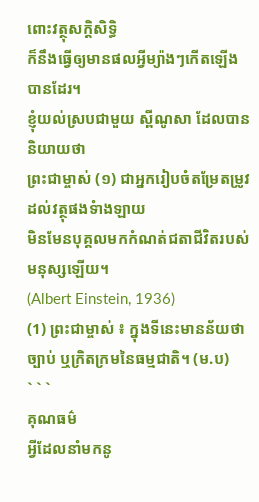ពោះវត្ថុសក្តិសិទ្ធិ
ក៏នឹងធ្វើឲ្យមានផលអ្វីម្យ៉ាងៗកើតឡើងបានដែរ។
ខ្ញុំយល់ស្របជាមួយ ស្ពីណូសា ដែលបាននិយាយថា
ព្រះជាម្ចាស់ (១) ជាអ្នករៀបចំតម្រែតម្រូវដល់វត្ថុផងទំាងឡាយ
មិនមែនបុគ្គលមកកំណត់ជតាជីវិតរបស់មនុស្សឡើយ។
(Albert Einstein, 1936)
(1) ព្រះជាម្ចាស់ ៖ ក្នុងទីនេះមានន័យថា ច្បាប់ ឬក្រិតក្រមនៃធម្មជាតិ។ (ម.ប)
` ` `
គុណធម៌
អ្វីដែលនាំមកនូ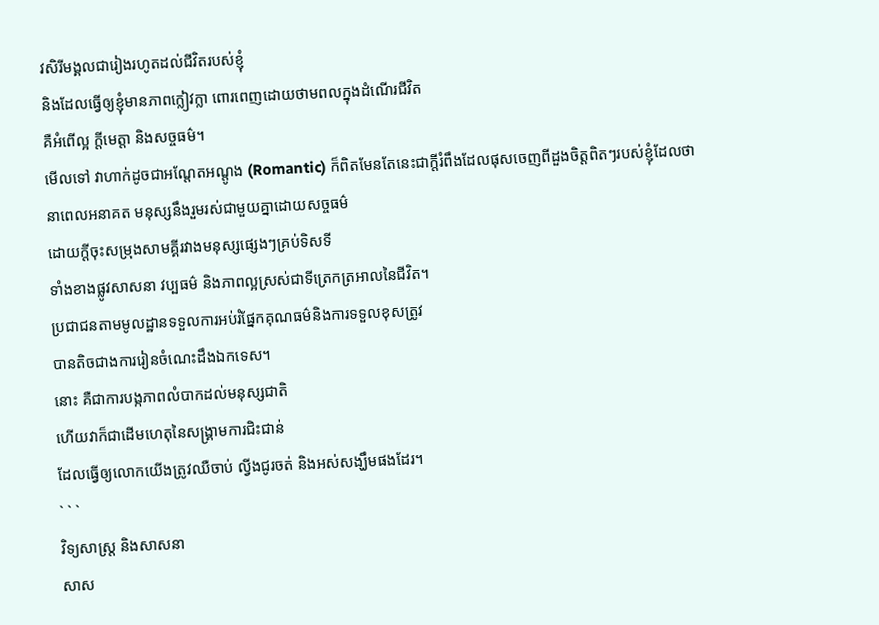វសិរីមង្គលជារៀងរហូតដល់ជីវិតរបស់ខ្ញុំ
និងដែលធ្វើឲ្យខ្ញុំមានភាពក្លៀវក្លា ពោរពេញដោយថាមពលក្នុងដំណើរជីវិត
គឺអំពើល្អ ក្ដីមេត្តា និងសច្ចធម៌។
មើលទៅ វាហាក់ដូចជាអណ្តែតអណ្តូង (Romantic) ក៏ពិតមែនតែនេះជាក្តីរំពឹងដែលផុសចេញពីដួងចិត្តពិតៗរបស់ខ្ញុំដែលថា
នាពេលអនាគត មនុស្សនឹងរួមរស់ជាមួយគ្នាដោយសច្ចធម៌
ដោយក្ដីចុះសម្រុងសាមគ្គីរវាងមនុស្សផ្សេងៗគ្រប់ទិសទី
ទាំងខាងផ្លូវសាសនា វប្បធម៌ និងភាពល្អស្រស់ជាទីត្រេកត្រអាលនៃជីវិត។
ប្រជាជនតាមមូលដ្ឋានទទួលការអប់រំផ្នែកគុណធម៌និងការទទួលខុសត្រូវ
បានតិចជាងការរៀនចំណេះដឹងឯកទេស។
នោះ គឺជាការបង្កភាពលំបាកដល់មនុស្សជាតិ
ហើយវាក៏ជាដើមហេតុនៃសង្គ្រាមការជិះជាន់
ដែលធ្វើឲ្យលោកយើងត្រូវឈឺចាប់ ល្វីងជូរចត់ និងអស់សង្ឃឹមផងដែរ។
` ` `
វិទ្យសាស្រ្ត និងសាសនា
សាស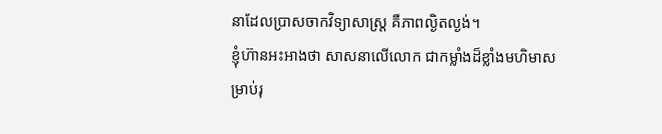នាដែលប្រាសចាកវិទ្យាសាស្រ្ត គឺភាពល្ងិតល្ងង់។
ខ្ញុំហ៊ានអះអាងថា សាសនាលើលោក ជាកម្លាំងដ៏ខ្លាំងមហិមាសម្រាប់រុ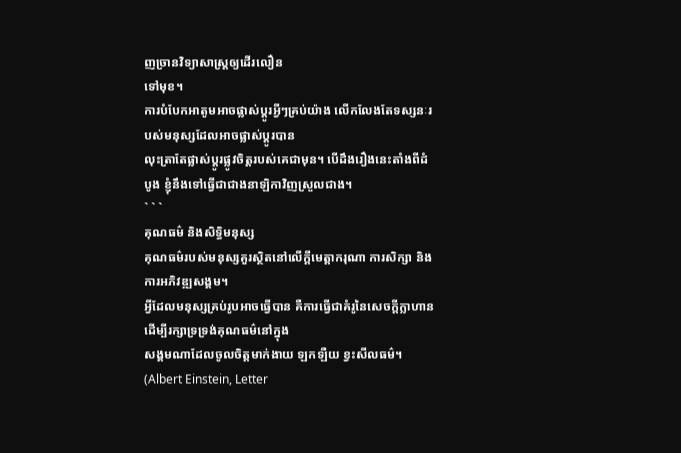ញច្រានវិទ្យាសាស្រ្តឲ្យដើរលឿន
ទៅមុខ។
ការបំបែកអាតូមអាចផ្លាស់ប្តូរអ្វីៗគ្រប់យ៉ាង លើកលែងតែទស្សនៈរបស់មនុស្សដែលអាចផ្លាស់ប្តូរបាន
លុះត្រាតែផ្លាស់ប្តូរផ្លូវចិត្តរបស់គេជាមុន។ បើដឹងរឿងនេះតាំងពីដំបូង ខ្ញុំនឹងទៅធ្វើជាជាងនាឡិកាវិញស្រួលជាង។
` ` `
គុណធម៌ និងសិទ្ធិមនុស្ស
គុណធម៌របស់មនុស្សគួរស្ថិតនៅលើក្តីមេត្តាករុណា ការសិក្សា និងការអភិវឌ្ឍសង្គម។
អ្វីដែលមនុស្សគ្រប់រូបអាចធ្វើបាន គឺការធ្វើជាគំរូនៃសេចក្តីក្លាហាន ដើម្បីរក្សាទ្រទ្រង់គុណធម៌នៅក្នុង
សង្គមណាដែលចូលចិត្តមាក់ងាយ ឡកឡឺយ ខ្វះសីលធម៌។ (Albert Einstein, Letter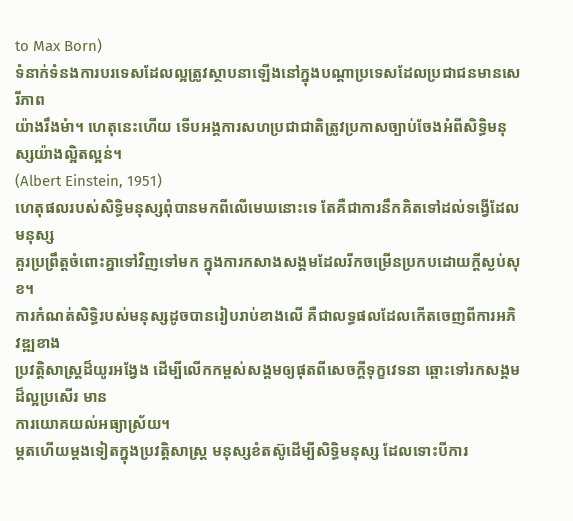to Max Born)
ទំនាក់ទំនងការបរទេសដែលល្អត្រូវស្ថាបនាឡើងនៅក្នុងបណ្តាប្រទេសដែលប្រជាជនមានសេរីភាព
យ៉ាងរឹងមំា។ ហេតុនេះហើយ ទើបអង្គការសហប្រជាជាតិត្រូវប្រកាសច្បាប់ចែងអំពីសិទ្ធិមនុស្សយ៉ាងល្អិតល្អន់។
(Albert Einstein, 1951)
ហេតុផលរបស់សិទ្ធិមនុស្សពុំបានមកពីលើមេឃនោះទេ តែគឺជាការនឹកគិតទៅដល់ទង្វើដែលមនុស្ស
គួរប្រព្រឹត្តចំពោះគ្នាទៅវិញទៅមក ក្នុងការកសាងសង្គមដែលរីកចម្រើនប្រកបដោយក្ដីស្ងប់សុខ។
ការកំណត់សិទ្ធិរបស់មនុស្សដូចបានរៀបរាប់ខាងលើ គឺជាលទ្ធផលដែលកើតចេញពីការអភិវឌ្ឍខាង
ប្រវត្តិសាស្រ្តដ៏យូរអង្វែង ដើម្បីលើកកម្ពស់សង្គមឲ្យផុតពីសេចក្តីទុក្ខវេទនា ឆ្ពោះទៅរកសង្គមដ៏ល្អប្រសើរ មាន
ការយោគយល់អធ្យាស្រ័យ។
ម្ដតហើយម្ដងទៀតក្នុងប្រវត្តិសាស្រ្ត មនុស្សខំតស៊ូដើម្បីសិទ្ធិមនុស្ស ដែលទោះបីការ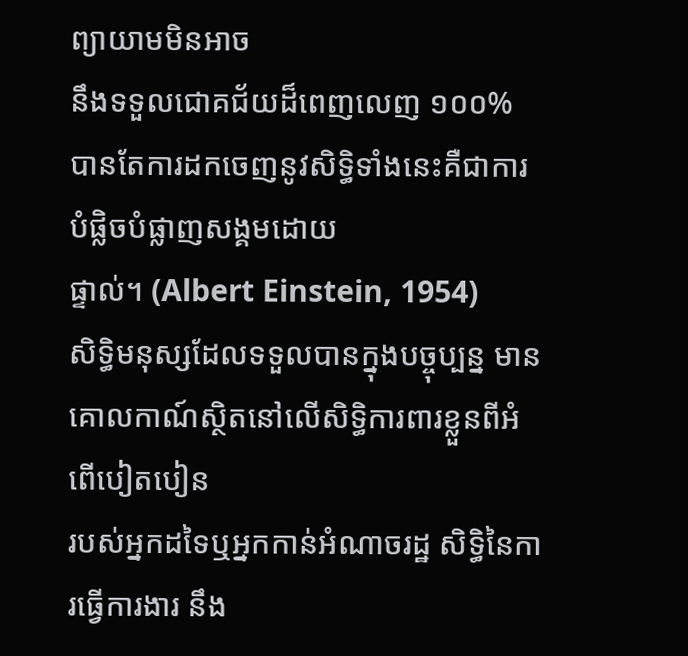ព្យាយាមមិនអាច
នឹងទទួលជោគជ័យដ៏ពេញលេញ ១០០% បានតែការដកចេញនូវសិទ្ធិទាំងនេះគឺជាការបំផ្លិចបំផ្លាញសង្គមដោយ
ផ្ទាល់។ (Albert Einstein, 1954)
សិទ្ធិមនុស្សដែលទទួលបានក្នុងបច្ចុប្បន្ន មានគោលកាណ៍ស្ថិតនៅលើសិទ្ធិការពារខ្លួនពីអំពើបៀតបៀន
របស់អ្នកដទៃឬអ្នកកាន់អំណាចរដ្ឋ សិទ្ធិនៃការធ្វើការងារ នឹង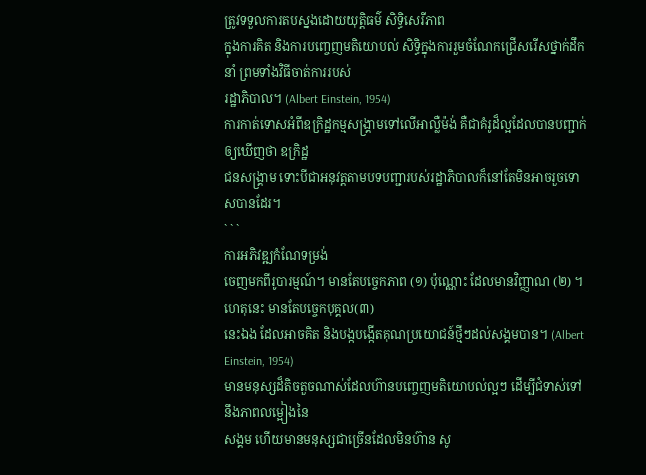ត្រូវទទួលការតបស្នងដោយយុត្តិធម៌ សិទ្ធិសេរីភាព
ក្នុងការគិត និងការបញ្ចេញមតិយោបល់ សិទ្ធិក្នុងការរួមចំណែកជ្រើសរើសថ្នាក់ដឹកនាំ ព្រមទាំងវិធីចាត់ការរបស់
រដ្ឋាភិបាល។ (Albert Einstein, 1954)
ការកាត់ទោសអំពីឧក្រិដ្ឋកម្មសង្រ្គាមទៅលើអាល្លឺម៉ង់ គឺជាគំរូដ៏ល្អដែលបានបញ្ជាក់ឲ្យឃើញថា ឧក្រិដ្ឋ
ជនសង្រ្គាម ទោះបីជាអនុវត្តតាមបទបញ្ជារបស់រដ្ឋាភិបាលក៏នៅតែមិនអាចរួចទោសបានដែរ។
` ` `
ការអភិវឌ្ឍកំណែទម្រង់
ចេញមកពីរូបារម្មណ៍។ មានតែបច្ចេកភាព (១) ប៉ុណ្ណោះ ដែលមានវិញ្ញាណ (២) ។ ហេតុនេះ មានតែបច្ចេកបុគ្គល(៣)
នេះឯង ដែលអាចគិត និងបង្កបង្កើតគុណប្រយោជន៍ថ្មីៗដល់សង្គមបាន។ (Albert Einstein, 1954)
មានមនុស្សដ៏តិចតួចណាស់ដែលហ៊ានបញ្ចេញមតិយោបល់ល្អៗ ដើម្បីជំទាស់ទៅនឹងភាពលម្អៀងនៃ
សង្គម ហើយមានមនុស្សជាច្រើនដែលមិនហ៊ាន សូ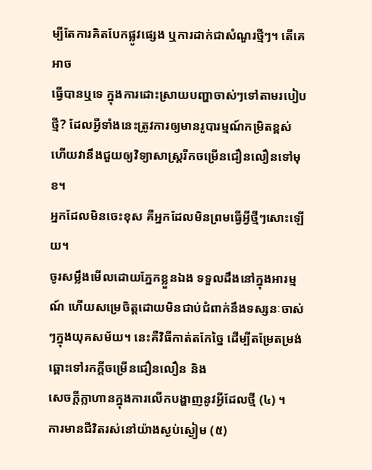ម្បីតែការគិតបែកផ្លូវផ្សេង ឬការដាក់ជាសំណួរថ្មីៗ។ តើគេអាច
ធ្វើបានឬទេ ក្នុងការដោះស្រាយបញ្ហាចាស់ៗទៅតាមរបៀបថ្មី? ដែលអ្វីទាំងនេះត្រូវការឲ្យមានរូបារម្មណ៍កម្រិតខ្ពស់
ហើយវានឹងជួយឲ្យវិទ្យាសាស្រ្តរីកចម្រើនជឿនលឿនទៅមុខ។
អ្នកដែលមិនចេះខុស គឺអ្នកដែលមិនព្រមធ្វើអ្វីថ្មីៗសោះឡើយ។
ចូរសម្លឹងមើលដោយភ្នែកខ្លួនឯង ទទួលដឹងនៅក្នុងអារម្មណ៍ ហើយសម្រេចិត្តដោយមិនជាប់ជំពាក់នឹងទស្សនៈចាស់ៗក្នុងយុគសម័យ។ នេះគឺវិធីកាត់តកែច្នៃ ដើម្បីតម្រែតម្រង់ឆ្ពោះទៅរកក្ដីចម្រើនជឿនលឿន និង
សេចក្តីក្លាហានក្នុងការលើកបង្ហាញនូវអ្វីដែលថ្មី (៤) ។
ការមានជីវិតរស់នៅយ៉ាងស្ងប់ស្ងៀម (៥)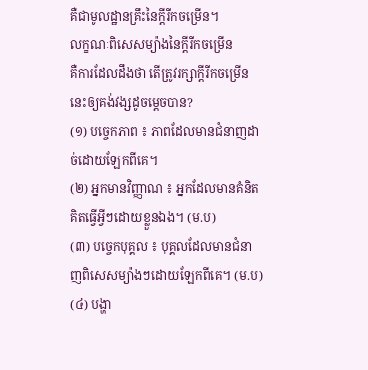គឺជាមូលដ្ឋានគ្រឹះនៃក្តីរីកចម្រើន។
លក្ខណៈពិសេសម្យ៉ាងនៃក្តីរីកចម្រើន
គឺការដែលដឹងថា តើត្រូវរក្សាក្តីរីកចម្រើននេះឲ្យគង់វង្សដូចម្តេចបាន?
(១) បច្ចេកភាព ៖ ភាពដែលមានជំនាញដាច់ដោយឡែកពីគេ។
(២) អ្នកមានវិញ្ញាណ ៖ អ្នកដែលមានគំនិតគិតធ្វើអ្វីៗដោយខ្លួនឯង។ (ម.ប)
(៣) បច្ចេកបុគ្គល ៖ បុគ្គលដែលមានជំនាញពិសេសម្យ៉ាងៗដោយឡែកពីគេ។ (ម.ប)
(៤) បង្ហា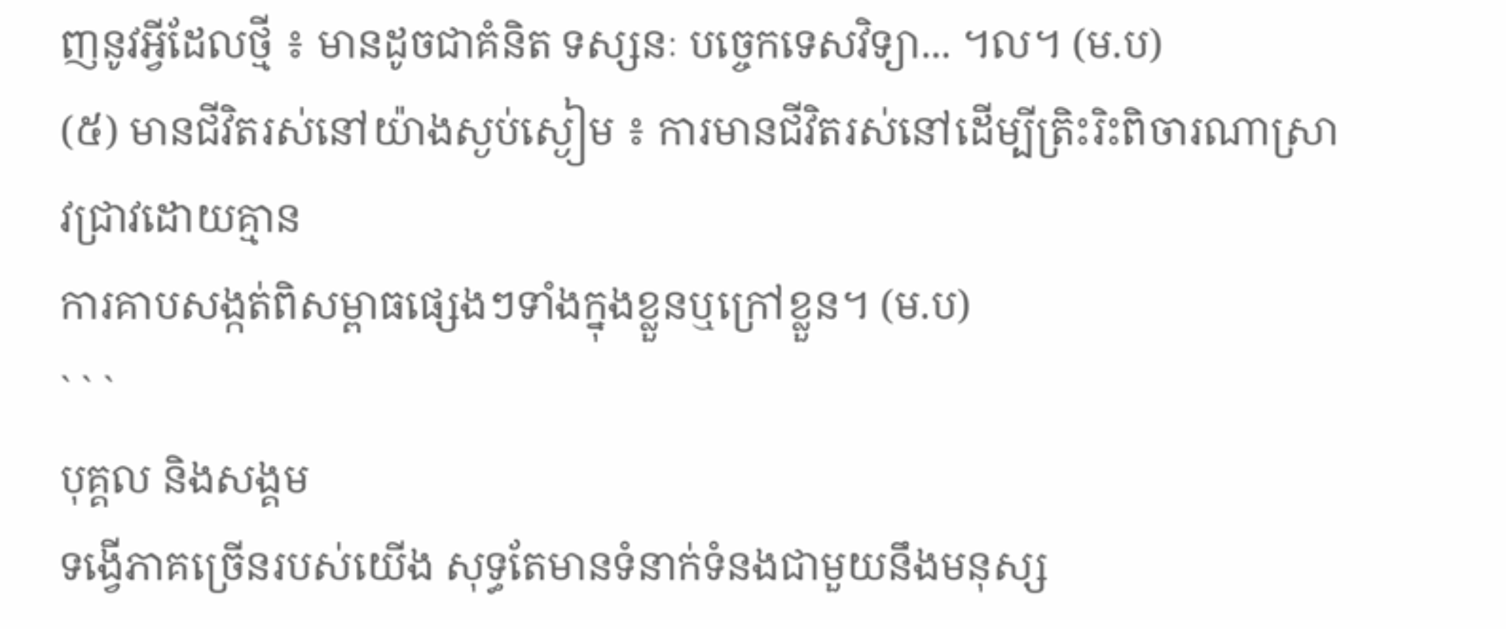ញនូវអ្វីដែលថ្មី ៖ មានដូចជាគំនិត ទស្សនៈ បច្ចេកទេសវិទ្យា... ។ល។ (ម.ប)
(៥) មានជីវិតរស់នៅយ៉ាងស្ងប់ស្ងៀម ៖ ការមានជីវិតរស់នៅដើម្បីត្រិះរិះពិចារណាស្រាវជ្រាវដោយគ្មាន
ការគាបសង្កត់ពិសម្ពាធផ្សេងៗទាំងក្នុងខ្លួនឬក្រៅខ្លួន។ (ម.ប)
` ` `
បុគ្គល និងសង្គម
ទង្វើភាគច្រើនរបស់យើង សុទ្ធតែមានទំនាក់ទំនងជាមួយនឹងមនុស្ស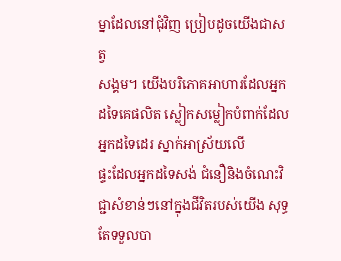ម្នាដែលនៅជុំវិញ ប្រៀបដូចយើងជាសត្វ
សង្គម។ យើងបរិភោគអាហារដែលអ្នកដទៃគេផលិត ស្លៀកសម្លៀកបំពាក់ដែលអ្នកដទៃដេរ ស្នាក់អាស្រ័យលើ
ផ្ទះដែលអ្នកដទៃសង់ ជំនឿនិងចំណេះវិជ្ជាសំខាន់ៗនៅក្នុងជីវិតរបស់យើង សុទ្ធតែទទួលបា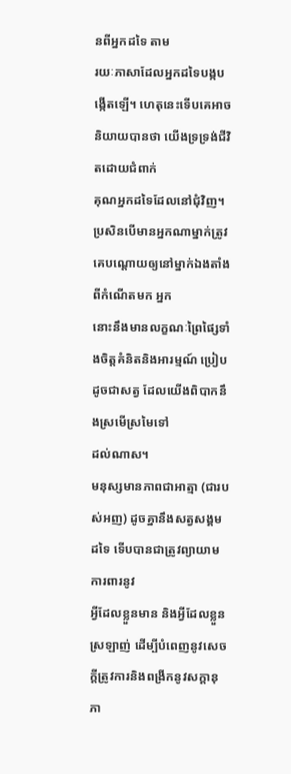នពីអ្នកដទៃ តាម
រយៈភាសាដែលអ្នកដទៃបង្កបង្កើតឡើ។ ហេតុនេះទើបគេអាចនិយាយបានថា យើងទ្រទ្រង់ជីវិតដោយជំពាក់
គុណអ្នកដទៃដែលនៅជុំវិញ។ ប្រសិនបើមានអ្នកណាម្នាក់ត្រូវគេបណ្តោយឲ្យនៅម្នាក់ឯងតាំងពីកំណើតមក អ្នក
នោះនឹងមានលក្ខណៈព្រៃផ្សៃទាំងចិត្តគំនិតនិងអារម្មណ៍ ប្រៀបដូចជាសត្វ ដែលយើងពិបាកនឹងស្រមើស្រមៃទៅ
ដល់ណាស។
មនុស្សមានភាពជាអាត្មា (ជារបស់អញ) ដូចគ្នានឹងសត្វសង្គមដទៃ ទើបបានជាត្រូវព្យាយាមការពារនូវ
អ្វីដែលខ្លួនមាន និងអ្វីដែលខ្លួនស្រឡាញ់ ដើម្បីបំពេញនូវសេចក្តីត្រូវការនិងពង្រីកនូវសក្តានុភា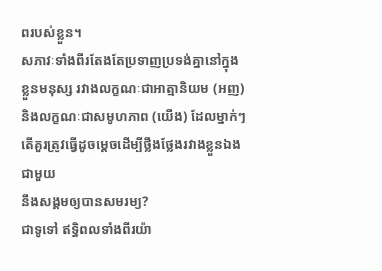ពរបស់ខ្លួន។
សភាវៈទាំងពីរតែងតែប្រទាញប្រទង់គ្នានៅក្នុងខ្លួនមនុស្ស រវាងលក្ខណៈជាអាត្មានិយម (អញ)
និងលក្ខណៈជាសមូហភាព (យើង) ដែលម្នាក់ៗតើគួរត្រូវធ្វើដូចម្តេចដើម្បីថ្លឹងថ្លែងរវាងខ្លួនឯងជាមួយ
នឹងសង្គមឲ្យបានសមរម្យ?
ជាទូទៅ ឥទ្ធិពលទាំងពីរយ៉ា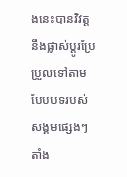ងនេះបានវិវត្តនឹងផ្លាស់ប្តូរប្រែប្រួលទៅតាមបែបបទរបស់សង្គមផ្សេងៗតាំង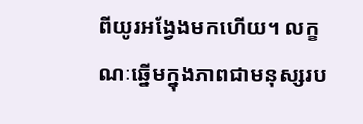ពីយូរអង្វែងមកហើយ។ លក្ខណៈឆ្នើមក្នុងភាពជាមនុស្សរប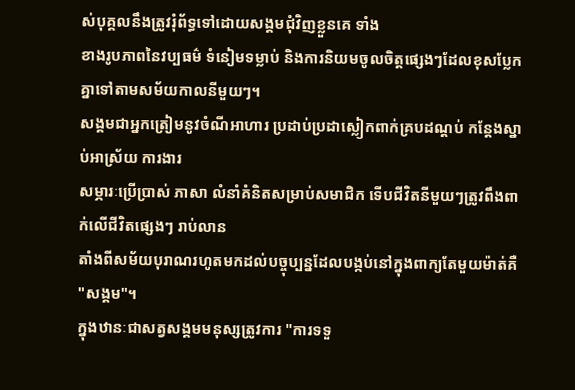ស់បុគ្គលនឹងត្រូវរុំព័ទ្ធទៅដោយសង្គមជុំវិញខ្លួនគេ ទាំង
ខាងរូបភាពនៃវប្បធម៌ ទំនៀមទម្លាប់ និងការនិយមចូលចិត្តផ្សេងៗដែលខុសប្លែកគ្នាទៅតាមសម័យកាលនីមួយៗ។
សង្គមជាអ្នកត្រៀមនូវចំណីអាហារ ប្រដាប់ប្រដាស្លៀកពាក់គ្របដណ្តប់ កន្តែងស្នាប់អាស្រ័យ ការងារ
សម្ភារៈប្រើប្រាស់ ភាសា លំនាំគំនិតសម្រាប់សមាជិក ទើបជីវិតនីមួយៗត្រូវពឹងពាក់លើជីវិតផ្សេងៗ រាប់លាន
តាំងពីសម័យបុរាណរហូតមកដល់បច្ចុប្បន្នដែលបង្កប់នៅក្នុងពាក្យតែមួយម៉ាត់គឺ "សង្គម"។
ក្នុងឋានៈជាសត្វសង្គមមនុស្សត្រូវការ "ការទទួ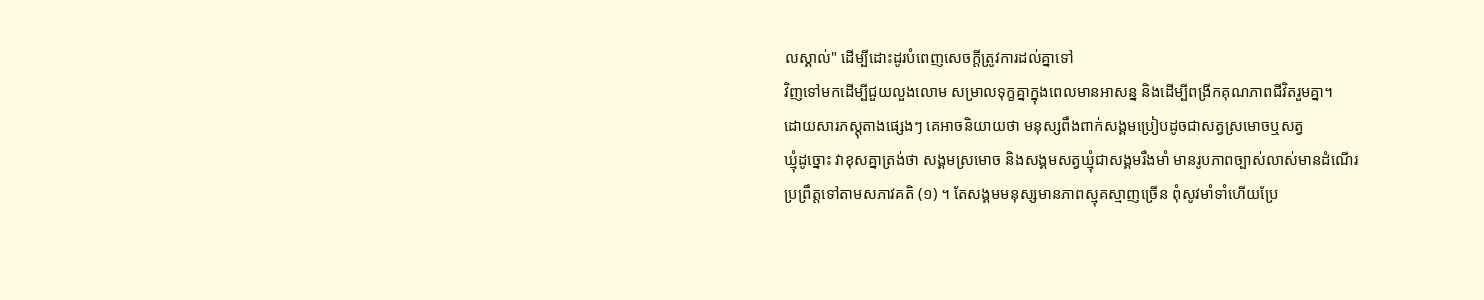លស្គាល់" ដើម្បីដោះដូរបំពេញសេចក្ដីត្រូវការដល់គ្នាទៅ
វិញទៅមកដើម្បីជួយលួងលោម សម្រាលទុក្ខគ្នាក្នុងពេលមានអាសន្ន និងដើម្បីពង្រីកគុណភាពជីវិតរួមគ្នា។
ដោយសារភស្តុតាងផ្សេងៗ គេអាចនិយាយថា មនុស្សពឹងពាក់សង្គមប្រៀបដូចជាសត្វស្រមោចឬសត្វ
ឃ្មុំដូច្នោះ វាខុសគ្នាត្រង់ថា សង្គមស្រមោច និងសង្គមសត្វឃ្មុំជាសង្គមរឹងមាំ មានរូបភាពច្បាស់លាស់មានដំណើរ
ប្រព្រឹត្តទៅតាមសភាវគតិ (១) ។ តែសង្គមមនុស្សមានភាពស្មុគស្មាញច្រើន ពុំសូវមាំទាំហើយប្រែ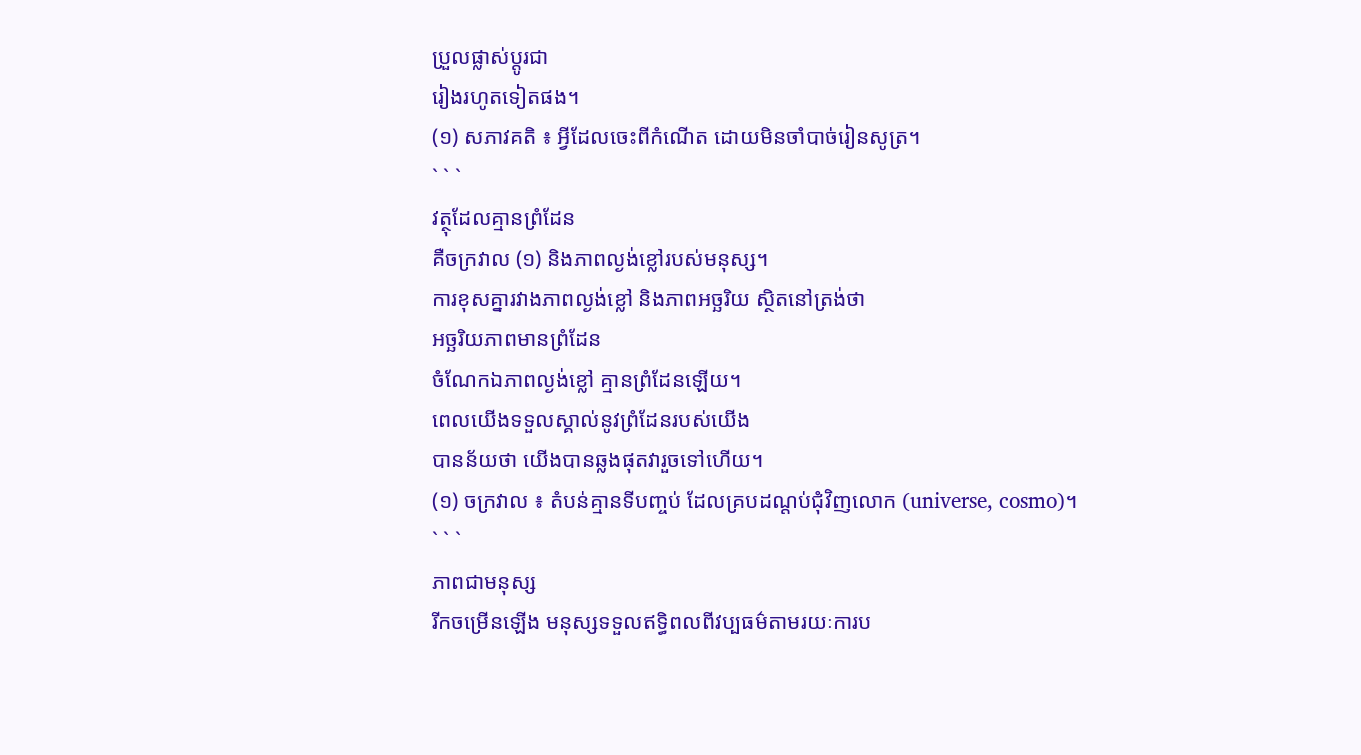ប្រួលផ្លាស់ប្តូរជា
រៀងរហូតទៀតផង។
(១) សភាវគតិ ៖ អ្វីដែលចេះពីកំណើត ដោយមិនចាំបាច់រៀនសូត្រ។
` ` `
វត្ថុដែលគ្មានព្រំដែន
គឺចក្រវាល (១) និងភាពល្ងង់ខ្លៅរបស់មនុស្ស។
ការខុសគ្នារវាងភាពល្ងង់ខ្លៅ និងភាពអច្ឆរិយ ស្ថិតនៅត្រង់ថា
អច្ឆរិយភាពមានព្រំដែន
ចំណែកឯភាពល្ងង់ខ្លៅ គ្មានព្រំដែនឡើយ។
ពេលយើងទទួលស្គាល់នូវព្រំដែនរបស់យើង
បានន័យថា យើងបានឆ្លងផុតវារួចទៅហើយ។
(១) ចក្រវាល ៖ តំបន់គ្មានទីបញ្ចប់ ដែលគ្របដណ្តប់ជុំវិញលោក (universe, cosmo)។
` ` `
ភាពជាមនុស្ស
រីកចម្រើនឡើង មនុស្សទទួលឥទ្ធិពលពីវប្បធម៌តាមរយៈការប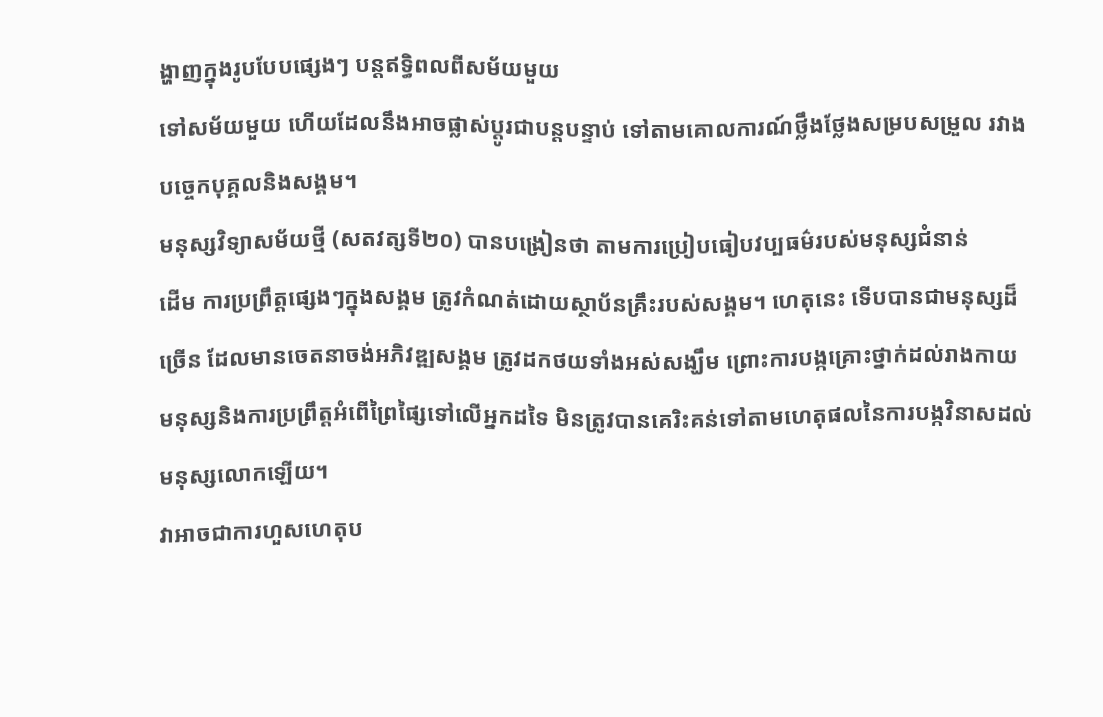ង្ហាញក្នុងរូបបែបផ្សេងៗ បន្តឥទ្ធិពលពីសម័យមួយ
ទៅសម័យមួយ ហើយដែលនឹងអាចផ្លាស់ប្តូរជាបន្តបន្ទាប់ ទៅតាមគោលការណ៍ថ្លឹងថ្លែងសម្របសម្រួល រវាង
បច្ចេកបុគ្គលនិងសង្គម។
មនុស្សវិទ្យាសម័យថ្មី (សតវត្សទី២០) បានបង្រៀនថា តាមការប្រៀបធៀបវប្បធម៌របស់មនុស្សជំនាន់
ដើម ការប្រព្រឹត្តផ្សេងៗក្នុងសង្គម ត្រូវកំណត់ដោយស្ថាប័នគ្រឹះរបស់សង្គម។ ហេតុនេះ ទើបបានជាមនុស្សដ៏
ច្រើន ដែលមានចេតនាចង់អភិវឌ្ឍសង្គម ត្រូវដកថយទាំងអស់សង្ឃឹម ព្រោះការបង្កគ្រោះថ្នាក់ដល់រាងកាយ
មនុស្សនិងការប្រព្រឹត្តអំពើព្រៃផ្សៃទៅលើអ្នកដទៃ មិនត្រូវបានគេរិះគន់ទៅតាមហេតុផលនៃការបង្កវិនាសដល់
មនុស្សលោកឡើយ។
វាអាចជាការហួសហេតុប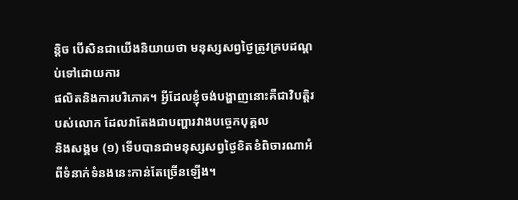ន្តិច បើសិនជាយើងនិយាយថា មនុស្សសព្វថ្ងៃត្រូវគ្របដណ្តប់ទៅដោយការ
ផលិតនិងការបរិភោគ។ អ្វីដែលខ្ញុំចង់បង្ហាញនោះគឺជាវិបត្តិរបស់លោក ដែលវាតែងជាបញ្ហារវាងបច្ចេកបុគ្គល
និងសង្គម (១) ទើបបានជាមនុស្សសព្វថ្ងៃខិតខំពិចារណាអំពីទំនាក់ទំនងនេះកាន់តែច្រើនឡើង។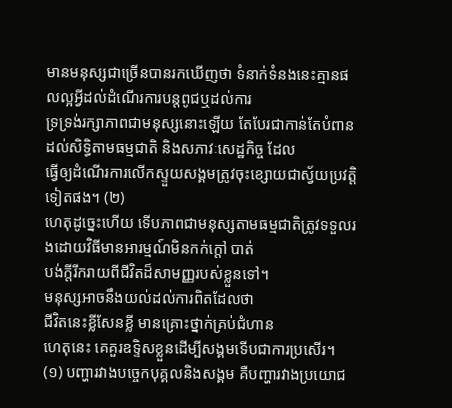មានមនុស្សជាច្រើនបានរកឃើញថា ទំនាក់ទំនងនេះគ្មានផលល្អអ្វីដល់ដំណើរការបន្តពូជឬដល់ការ
ទ្រទ្រង់រក្សាភាពជាមនុស្សនោះឡើយ តែបែរជាកាន់តែបំពានដល់សិទិ្ធតាមធម្មជាតិ និងសភាវៈសេដ្ឋកិច្ច ដែល
ធ្វើឲ្យដំណើរការលើកស្ទួយសង្គមត្រូវចុះខ្សោយជាស្វ័យប្រវត្តិទៀតផង។ (២)
ហេតុដូច្នេះហើយ ទើបភាពជាមនុស្សតាមធម្មជាតិត្រូវទទួលរងដោយវិធីមានអារម្មណ៍មិនកក់ក្ដៅ បាត់
បង់ក្ដីរីករាយពីជីវិតដ៏សាមញ្ញរបស់ខ្លួនទៅ។
មនុស្សអាចនឹងយល់ដល់ការពិតដែលថា
ជីវិតនេះខ្លីសែនខ្លី មានគ្រោះថ្នាក់គ្រប់ជំហាន
ហេតុនេះ គេគួរឧទ្ទិសខ្លួនដើម្បីសង្គមទើបជាការប្រសើរ។
(១) បញ្ហារវាងបច្ចេកបុគ្គលនិងសង្គម គឺបញ្ហារវាងប្រយោជ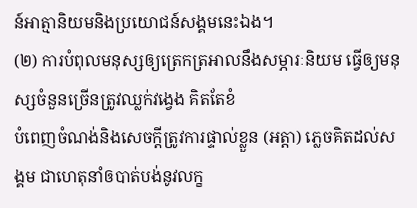ន៍អាត្មានិយមនិងប្រយោជន៍សង្គមនេះឯង។
(២) ការបំពុលមនុស្សឲ្យត្រេកត្រអាលនឹងសម្ភារៈនិយម ធ្វើឲ្យមនុស្សចំនួនច្រើនត្រូវឈ្លក់វង្វេង គិតតែខំ
បំពេញចំណង់និងសេចក្តីត្រូវការផ្ទាល់ខ្លួន (អត្តា) ភ្លេចគិតដល់សង្គម ជាហេតុនាំឲបាត់បង់នូវលក្ខ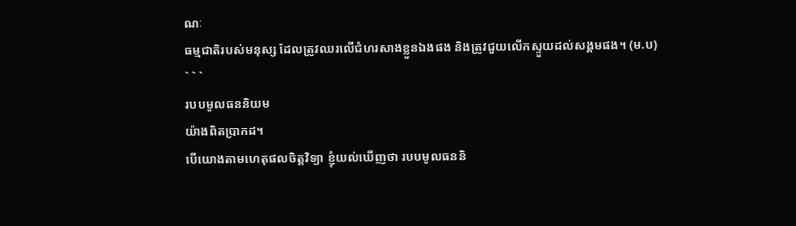ណៈ
ធម្មជាតិរបស់មនុស្ស ដែលត្រូវឈរលើជំហរសាងខ្លួនឯងផង និងត្រូវជួយលើកស្ទួយដល់សង្គមផង។ (ម.ប)
` ` `
របបមូលធននិយម
យ៉ាងពិតប្រាកដ។
បើយោងតាមហេតុផលចិត្តវិទ្យា ខ្ញុំយល់ឃើញថា របបមូលធននិ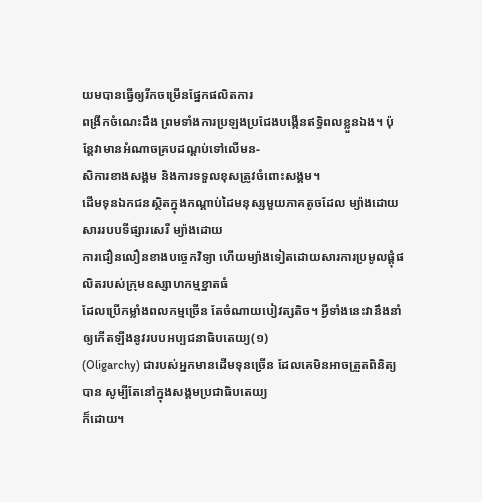យមបានធ្វើឲ្យរីកចម្រើនផ្នែកផលិតការ
ពង្រីកចំណេះដឹង ព្រមទាំងការប្រឡងប្រជែងបង្កើនឥទ្ធិពលខ្លួនឯង។ ប៉ុន្តែវាមានអំណាចគ្របដណ្តប់ទៅលើមន-
សិការខាងសង្គម និងការទទួលខុសត្រូវចំពោះសង្គម។
ដើមទុនឯកជនស្ថិតក្នុងកណ្តាប់ដៃមនុស្សមួយភាគតូចដែល ម្យ៉ាងដោយសាររបបទីផ្សារសេរី ម្យ៉ាងដោយ
ការជឿនលឿនខាងបច្ចេកវិទ្យា ហើយម្យ៉ាងទៀតដោយសារការប្រមូលផ្ដុំផលិតរបស់ក្រុមឧស្សាហកម្មខ្នាតធំ
ដែលប្រើកម្លាំងពលកម្មច្រើន តែចំណាយបៀវត្សតិច។ អ្វីទាំងនេះវានឹងនាំឲ្យកើតឡីងនូវរបបអប្បជនាធិបតេយ្យ(១)
(Oligarchy) ជារបស់អ្នកមានដើមទុនច្រើន ដែលគេមិនអាចត្រួតពិនិត្យបាន សូម្បីតែនៅក្នុងសង្គមប្រជាធិបតេយ្យ
ក៏ដោយ។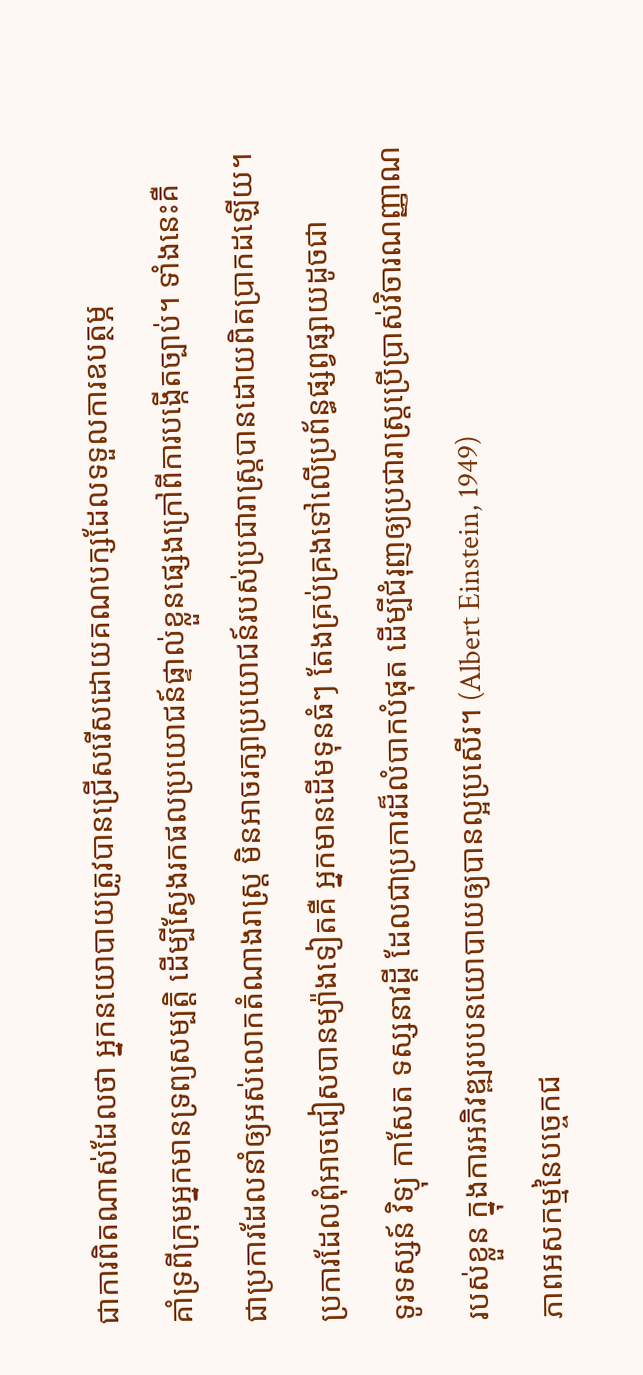ជាការពិតណាស់ដែលថា អ្នកនយោបាយត្រូវបានជ្រើសរើសដោយគណបក្សដែលទទួលការឧបត្ថម្ភ
គាំទ្រពីក្រុមអ្នកមានទ្រព្យសម្បតិ្ត ដើម្បីស្វែងរកផលប្រយោជន៍ផ្ទាល់ខ្លួនផ្សេងក្រៅពីការបង្កើតច្បាប់។ ទាំងនេះគឺ
ជាប្រការដែលនាំឲ្យអស់លោកតំណាងរាស្រ្ត មិនអាចរក្សាប្រយោជន៍របស់ប្រជារាស្រ្តបានដោយពិតប្រាកដឡើយ។
ប្រការដែលពុំអាចជៀសបានម្យ៉ាងទៀតគឺ អ្នកមានដើមទុនធំៗ តែងគ្រប់គ្រងទៅលើប្រព័ន្ធផ្សព្វផ្សាយដូចជា
ទូរទស្សន៍ វិទ្យុ កាសែត ទស្សនាវដ្ដី ដែលជាប្រការដ៏លំបាកបំផុត ដើម្បីជំរុញឲ្យប្រជារាស្រ្តប្រើប្រាស់វិចារណញ្ញាណ
របស់ខ្លួន ក្នុងការអភិវឌ្ឍរបបនយោបាយឲ្យបានល្អប្រសើរ។ (Albert Einstein, 1949)
ភាពអសកម្មនៃបច្ចេកជ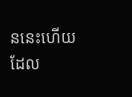ននេះហើយដែល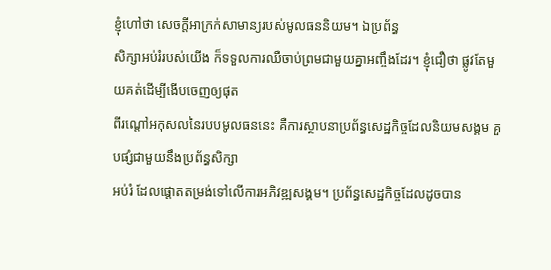ខ្ញុំហៅថា សេចក្តីអាក្រក់សាមាន្យរបស់មូលធននិយម។ ឯប្រព័ន្ធ
សិក្សាអប់រំរបស់យើង ក៏ទទួលការឈឺចាប់ព្រមជាមួយគ្នាអញ្ចឹងដែរ។ ខ្ញុំជឿថា ផ្លូវតែមួយគត់ដើម្បីងើបចេញឲ្យផុត
ពីរណ្តៅអកុសលនៃរបបមូលធននេះ គឺការស្ថាបនាប្រព័ន្ធសេដ្ឋកិច្ចដែលនិយមសង្គម គួបផ្សំជាមួយនឹងប្រព័ន្ធសិក្សា
អប់រំ ដែលផ្តោតតម្រង់ទៅលើការអភិវឌ្ឍសង្គម។ ប្រព័ន្ធសេដ្ឋកិច្ចដែលដូចបាន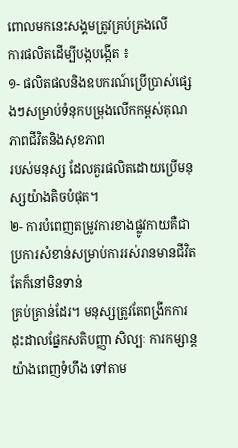ពោលមកនេះសង្គមត្រូវគ្រប់គ្រងលើ
ការផលិតដើម្បីបង្កបង្កើត ៖
១- ផលិតផលនិងឧបករណ៍ប្រើប្រាស់ផ្សេងៗសម្រាប់ទំនុកបម្រុងលើកកម្ពស់គុណភាពជីវិតនិងសុខភាព
របស់មនុស្ស ដែលគួរផលិតដោយប្រើមនុស្សយ៉ាងតិចបំផុត។
២- ការបំពេញតម្រូវការខាងផ្លូវកាយគឺជាប្រការសំខាន់សម្រាប់ការរស់រានមានជីវិត តែក៏នៅមិនទាន់
គ្រប់គ្រាន់ដែរ។ មនុស្សត្រូវតែពង្រីកការដុះដាលផ្នែកសតិបញ្ញា សិល្បៈ ការកម្សាន្តយ៉ាងពេញទំហឹង ទៅតាម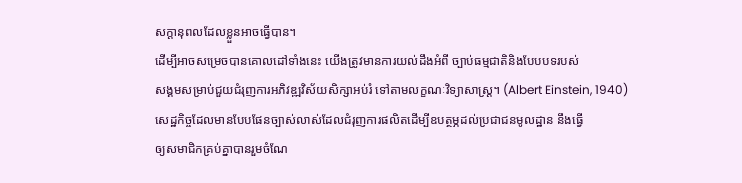សក្តានុពលដែលខ្លួនអាចធ្វើបាន។
ដើម្បីអាចសម្រេចបានគោលដៅទាំងនេះ យើងត្រូវមានការយល់ដឹងអំពី ច្បាប់ធម្មជាតិនិងបែបបទរបស់
សង្គមសម្រាប់ជួយជំរុញការអភិវឌ្ឍវិស័យសិក្សាអប់រំ ទៅតាមលក្ខណៈវិទ្យាសាស្រ្ត។ (Albert Einstein, 1940)
សេដ្ឋកិច្ចដែលមានបែបផែនច្បាស់លាស់ដែលជំរុញការផលិតដើម្បីឧបត្ថម្ភដល់ប្រជាជនមូលដ្ឋាន នឹងធ្វើ
ឲ្យសមាជិកគ្រប់គ្នាបានរួមចំណែ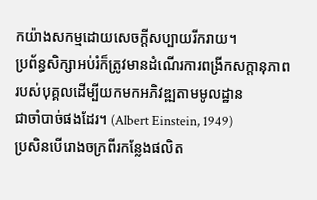កយ៉ាងសកម្មដោយសេចក្តីសប្បាយរីករាយ។
ប្រព័ន្ធសិក្សាអប់រំក៏ត្រូវមានដំណើរការពង្រីកសក្តានុភាពរបស់បុគ្គលដើម្បីយកមកអភិវឌ្ឍតាមមូលដ្ឋាន
ជាចាំបាច់ផងដែរ។ (Albert Einstein, 1949)
ប្រសិនបើរោងចក្រពីរកន្លែងផលិត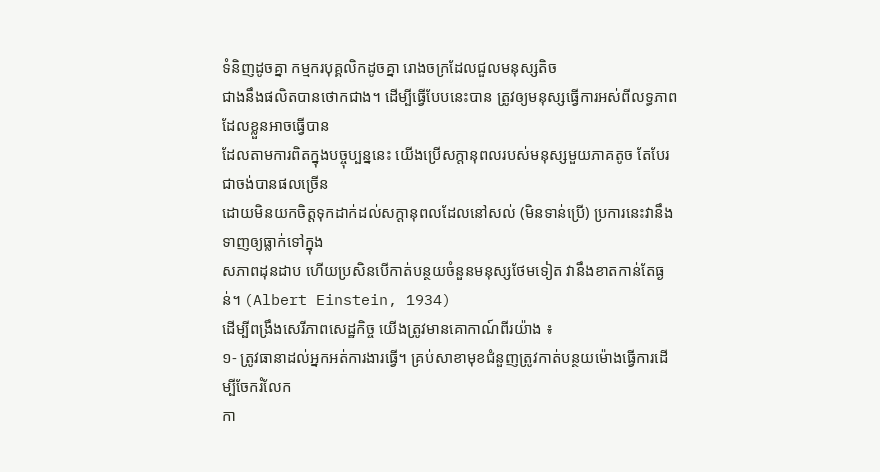ទំនិញដូចគ្នា កម្មករបុគ្គលិកដូចគ្នា រោងចក្រដែលជួលមនុស្សតិច
ជាងនឹងផលិតបានថោកជាង។ ដើម្បីធ្វើបែបនេះបាន ត្រូវឲ្យមនុស្សធ្វើការអស់ពីលទ្ធភាពដែលខ្លួនអាចធ្វើបាន
ដែលតាមការពិតក្នុងបច្ចុប្បន្ននេះ យើងប្រើសក្តានុពលរបស់មនុស្សមួយភាគតូច តែបែរជាចង់បានផលច្រើន
ដោយមិនយកចិត្តទុកដាក់ដល់សក្តានុពលដែលនៅសល់ (មិនទាន់ប្រើ) ប្រការនេះវានឹងទាញឲ្យធ្លាក់ទៅក្នុង
សភាពដុនដាប ហើយប្រសិនបើកាត់បន្ថយចំនួនមនុស្សថែមទៀត វានឹងខាតកាន់តែធ្ងន់។ (Albert Einstein, 1934)
ដើម្បីពង្រឹងសេរីភាពសេដ្ឋកិច្ច យើងត្រូវមានគោកាណ៍ពីរយ៉ាង ៖
១- ត្រូវធានាដល់អ្នកអត់ការងារធ្វើ។ គ្រប់សាខាមុខជំនួញត្រូវកាត់បន្ថយម៉ោងធ្វើការដើម្បីចែករំលែក
កា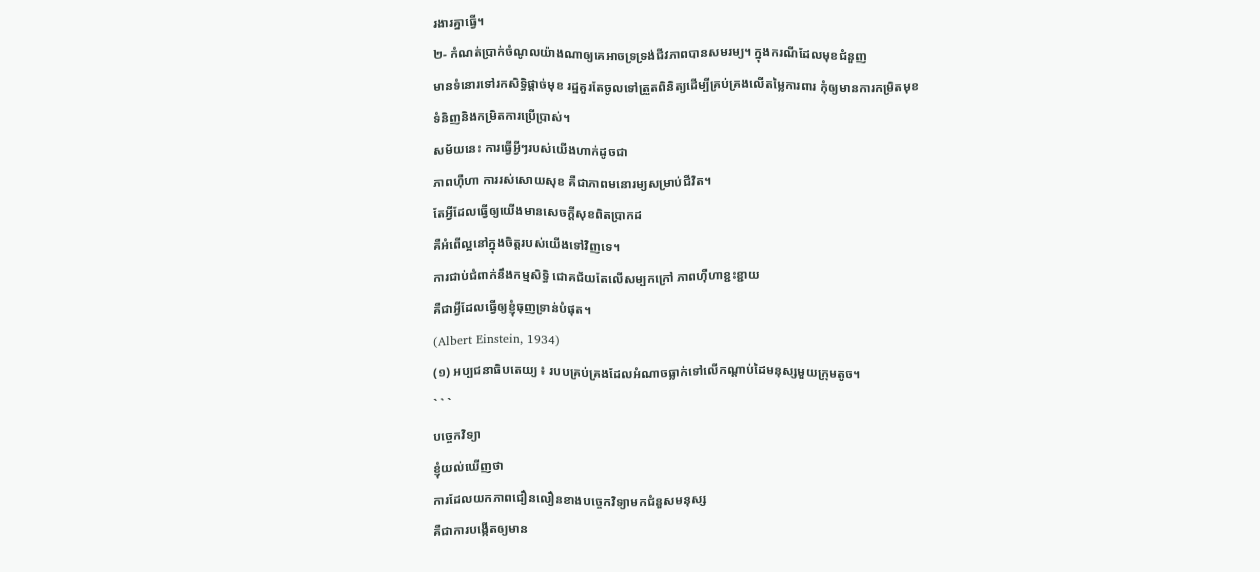រងារគ្នាធ្វើ។
២- កំណត់ប្រាក់ចំណូលយ៉ាងណាឲ្យគេអាចទ្រទ្រង់ជីវភាពបានសមរម្យ។ ក្នុងករណីដែលមុខជំនួញ
មានទំនោរទៅរកសិទ្ធិផ្ដាច់មុខ រដ្ឋគួរតែចូលទៅត្រួតពិនិត្យដើម្បីគ្រប់គ្រងលើតម្លៃការពារ កុំឲ្យមានការកម្រិតមុខ
ទំនិញនិងកម្រិតការប្រើប្រាស់។
សម័យនេះ ការធ្វើអ្វីៗរបស់យើងហាក់ដូចជា
ភាពហ៊ឺហា ការរស់សោយសុខ គឺជាភាពមនោរម្យសម្រាប់ជីវិត។
តែអ្វីដែលធ្វើឲ្យយើងមានសេចក្តីសុខពិតប្រាកដ
គឺអំពើល្អនៅក្នុងចិត្តរបស់យើងទៅវិញទេ។
ការជាប់ជំពាក់នឹងកម្មសិទ្ធិ ជោគជ័យតែលើសម្បកក្រៅ ភាពហ៊ឺហាខ្ជះខ្ជាយ
គឺជាអ្វីដែលធ្វើឲ្យខ្ញុំធុញទ្រាន់បំផុត។
(Albert Einstein, 1934)
(១) អប្បជនាធិបតេយ្យ ៖ របបគ្រប់គ្រងដែលអំណាចធ្លាក់ទៅលើកណ្តាប់ដៃមនុស្សមួយក្រុមតូច។
` ` `
បច្ចេកវិទ្យា
ខ្ញុំយល់ឃើញថា
ការដែលយកភាពជឿនលឿនខាងបច្ចេកវិទ្យាមកជំនួសមនុស្ស
គឺជាការបង្កើតឲ្យមាន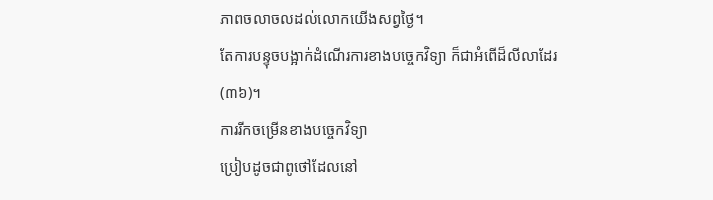ភាពចលាចលដល់លោកយើងសព្វថ្ងៃ។
តែការបន្ទុចបង្អាក់ដំណើរការខាងបច្ចេកវិទ្យា ក៏ជាអំពើដ៏លីលាដែរ (៣៦)។
ការរីកចម្រើនខាងបច្ចេកវិទ្យា
ប្រៀបដូចជាពូថៅដែលនៅ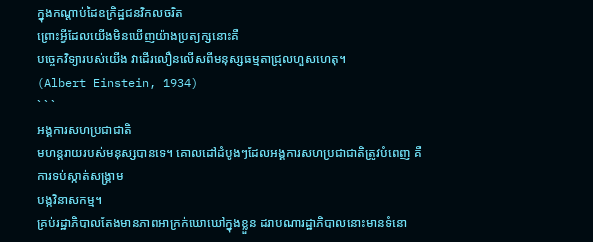ក្នុងកណ្តាប់ដៃឧក្រិដ្ឋជនវិកលចរិត
ព្រោះអ្វីដែលយើងមិនឃើញយ៉ាងប្រត្យក្សនោះគឺ
បច្ចេកវិទ្យារបស់យើង វាដើរលឿនលើសពីមនុស្សធម្មតាជ្រុលហួសហេតុ។
(Albert Einstein, 1934)
` ` `
អង្គការសហប្រជាជាតិ
មហន្តរាយរបស់មនុស្សបានទេ។ គោលដៅដំបូងៗដែលអង្គការសហប្រជាជាតិត្រូវបំពេញ គឺការទប់ស្កាត់សង្រ្គាម
បង្កវិនាសកម្ម។
គ្រប់រដ្ឋាភិបាលតែងមានភាពអាក្រក់ឃោឃៅក្នុងខ្លួន ដរាបណារដ្ឋាភិបាលនោះមានទំនោ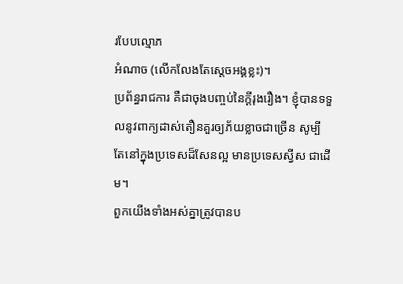របែបល្មោភ
អំណាច (លើកលែងតែស្តេចអង្គខ្លះ)។
ប្រព័ន្ធរាជការ គឺជាចុងបញ្ចប់នៃក្ដីរុងរឿង។ ខ្ញុំបានទទួលនូវពាក្យដាស់តឿនគួរឲ្យភ័យខ្លាចជាច្រើន សូម្បី
តែនៅក្នុងប្រទេសដ៏សែនល្អ មានប្រទេសស្វីស ជាដើម។
ពួកយើងទាំងអស់គ្នាត្រូវបានប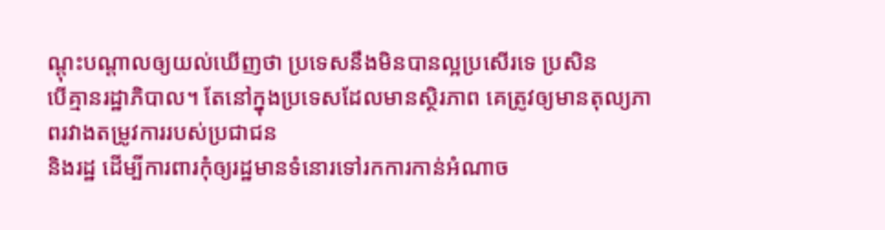ណ្តុះបណ្ដាលឲ្យយល់ឃើញថា ប្រទេសនឹងមិនបានល្អប្រសើរទេ ប្រសិន
បើគ្មានរដ្ឋាភិបាល។ តែនៅក្នុងប្រទេសដែលមានស្ថិរភាព គេត្រូវឲ្យមានតុល្យភាពរវាងតម្រូវការរបស់ប្រជាជន
និងរដ្ឋ ដើម្បីការពារកុំឲ្យរដ្ឋមានទំនោរទៅរកការកាន់អំណាច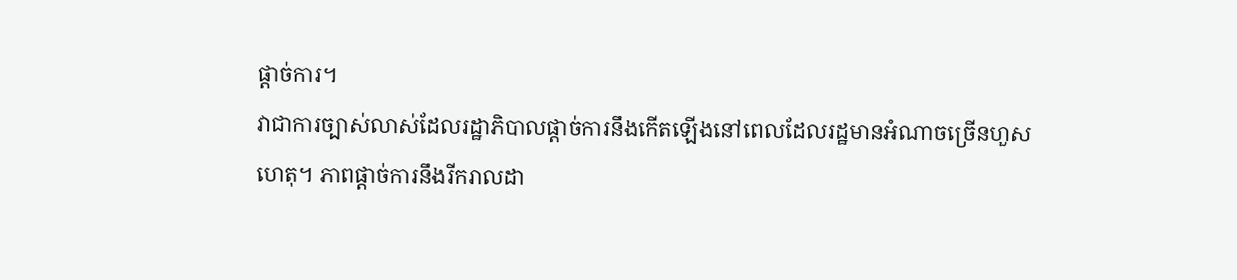ផ្តាច់ការ។
វាជាការច្បាស់លាស់ដែលរដ្ឋាភិបាលផ្តាច់ការនឹងកើតឡើងនៅពេលដែលរដ្ឋមានអំណាចច្រើនហួស
ហេតុ។ ភាពផ្តាច់ការនឹងរីករាលដា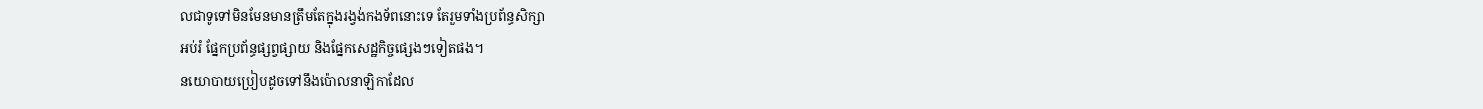លជាទូទៅមិនមែនមានត្រឹមតែក្នុងរង្វង់កងទ័ពនោះទេ តែរួមទាំងប្រព័ន្ធសិក្សា
អប់រំ ផ្នែកប្រព័ន្ធផ្សព្វផ្សាយ និងផ្នែកសេដ្ឋកិច្ចផ្សេងៗទៀតផង។
នយោបាយប្រៀបដូចទៅនឹងប៉ោលនាឡិកាដែល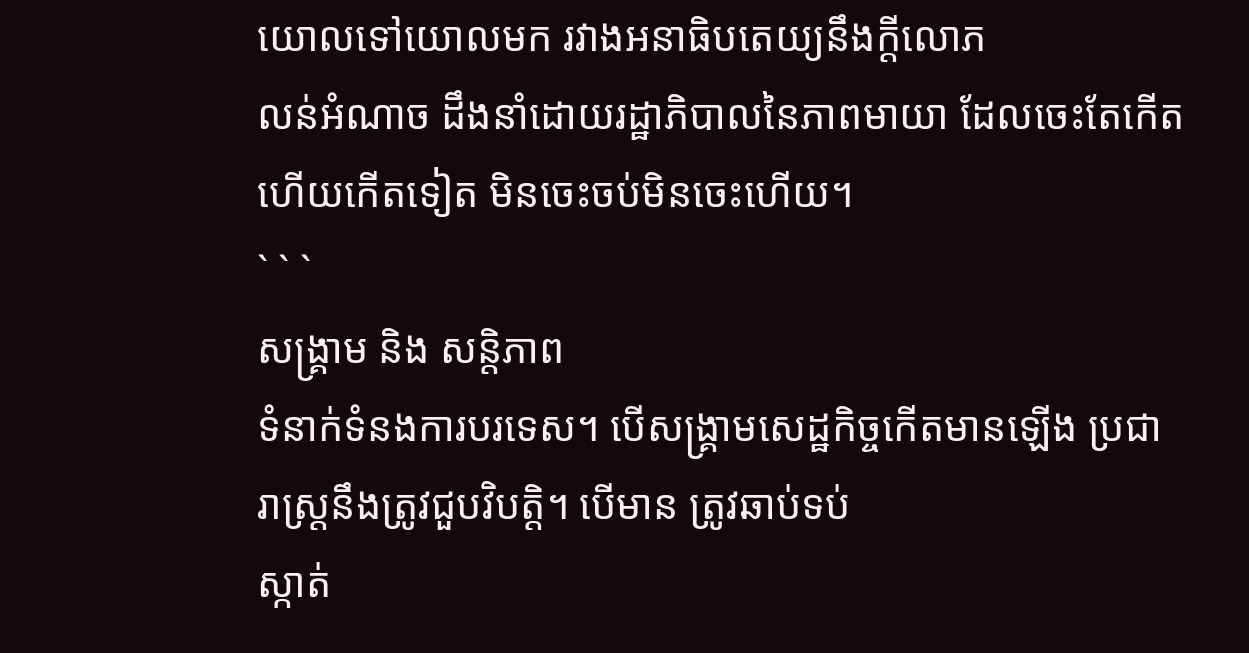យោលទៅយោលមក រវាងអនាធិបតេយ្យនឹងក្ដីលោភ
លន់អំណាច ដឹងនាំដោយរដ្ឋាភិបាលនៃភាពមាយា ដែលចេះតែកើតហើយកើតទៀត មិនចេះចប់មិនចេះហើយ។
` ` `
សង្គ្រាម និង សន្តិភាព
ទំនាក់ទំនងការបរទេស។ បើសង្រ្គាមសេដ្ឋកិច្ចកើតមានឡើង ប្រជារាស្រ្តនឹងត្រូវជួបវិបត្តិ។ បើមាន ត្រូវឆាប់ទប់
ស្កាត់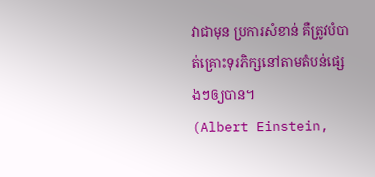វាជាមុន ប្រការសំខាន់ គឺត្រូវបំបាត់គ្រោះទុរភិក្សនៅតាមតំបន់ផ្សេងៗឲ្យបាន។
(Albert Einstein,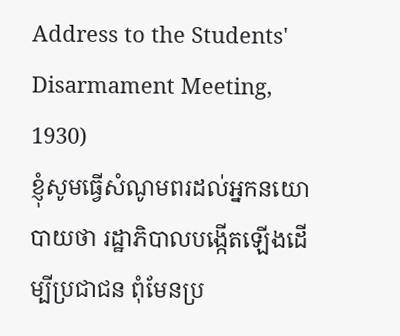Address to the Students' Disarmament Meeting, 1930)
ខ្ញុំសូមធ្វើសំណូមពរដល់អ្នកនយោបាយថា រដ្ឋាភិបាលបង្កើតឡើងដើម្បីប្រជាជន ពុំមែនប្រ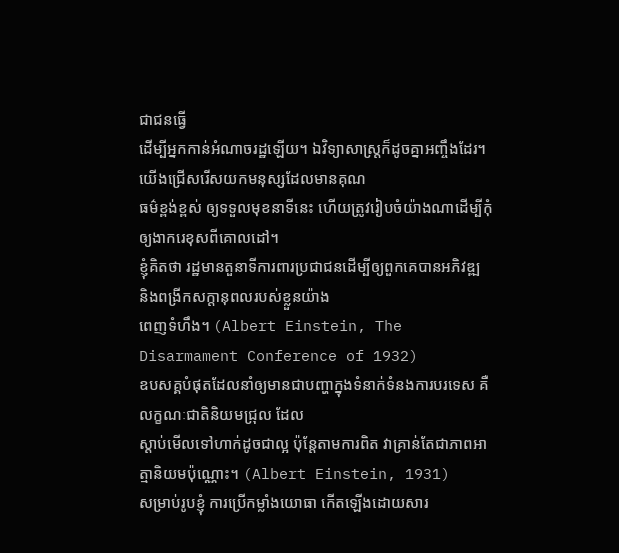ជាជនធ្វើ
ដើម្បីអ្នកកាន់អំណាចរដ្ឋឡើយ។ ឯវិទ្យាសាស្រ្តក៏ដូចគ្នាអញ្ចឹងដែរ។ យើងជ្រើសរើសយកមនុស្សដែលមានគុណ
ធម៌ខ្ពង់ខ្ពស់ ឲ្យទទួលមុខនាទីនេះ ហើយត្រូវរៀបចំយ៉ាងណាដើម្បីកុំឲ្យងាករេខុសពីគោលដៅ។
ខ្ញុំគិតថា រដ្ឋមានតួនាទីការពារប្រជាជនដើម្បីឲ្យពួកគេបានអភិវឌ្ឍ និងពង្រីកសក្តានុពលរបស់ខ្លួនយ៉ាង
ពេញទំហឹង។ (Albert Einstein, The Disarmament Conference of 1932)
ឧបសគ្គបំផុតដែលនាំឲ្យមានជាបញ្ហាក្នុងទំនាក់ទំនងការបរទេស គឺលក្ខណៈជាតិនិយមជ្រុល ដែល
ស្តាប់មើលទៅហាក់ដូចជាល្អ ប៉ុន្តែតាមការពិត វាគ្រាន់តែជាភាពអាត្មានិយមប៉ុណ្ណោះ។ (Albert Einstein, 1931)
សម្រាប់រូបខ្ញុំ ការប្រើកម្លាំងយោធា កើតឡើងដោយសារ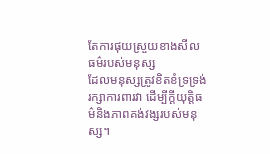តែការផុយស្រួយខាងសីលធម៌របស់មនុស្ស
ដែលមនុស្សត្រូវខិតខំទ្រទ្រង់រក្សាការពារវា ដើម្បីក្ដីយុត្តិធម៌និងភាពគង់វង្សរបស់មនុស្ស។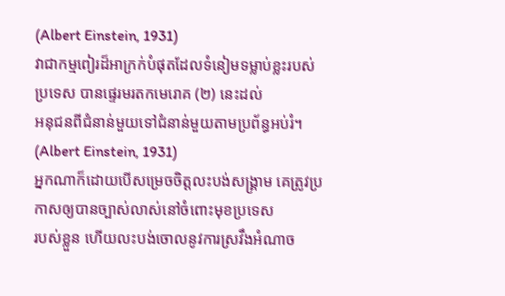(Albert Einstein, 1931)
វាជាកម្មពៀរដ៏អាក្រក់បំផុតដែលទំនៀមទម្លាប់ខ្លះរបស់ប្រទេស បានផ្ទេរមរតកមេរោគ (២) នេះដល់
អនុជនពីជំនាន់មួយទៅជំនាន់មួយតាមប្រព័ន្ធអប់រំ។ (Albert Einstein, 1931)
អ្នកណាក៏ដោយបើសម្រេចចិត្តលះបង់សង្គ្រាម គេត្រូវប្រកាសឲ្យបានច្បាស់លាស់នៅចំពោះមុខប្រទេស
របស់ខ្លួន ហើយលះបង់ចោលនូវការស្រវឹងអំណាច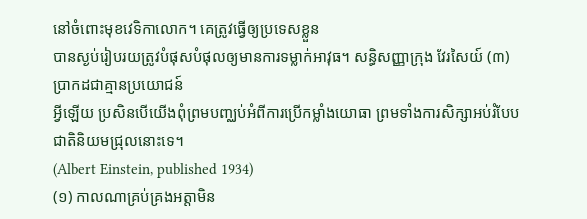នៅចំពោះមុខវេទិកាលោក។ គេត្រូវធ្វើឲ្យប្រទេសខ្លួន
បានស្ងប់រៀបរយត្រូវបំផុសបំផុលឲ្យមានការទម្លាក់អាវុធ។ សន្ធិសញ្ញាក្រុង វែរសៃយ៍ (៣) ប្រាកដជាគ្មានប្រយោជន៍
អ្វីឡើយ ប្រសិនបើយើងពុំព្រមបញ្ឈប់អំពីការប្រើកម្លាំងយោធា ព្រមទាំងការសិក្សាអប់រំបែបជាតិនិយមជ្រុលនោះទេ។
(Albert Einstein, published 1934)
(១) កាលណាគ្រប់គ្រងអត្តាមិន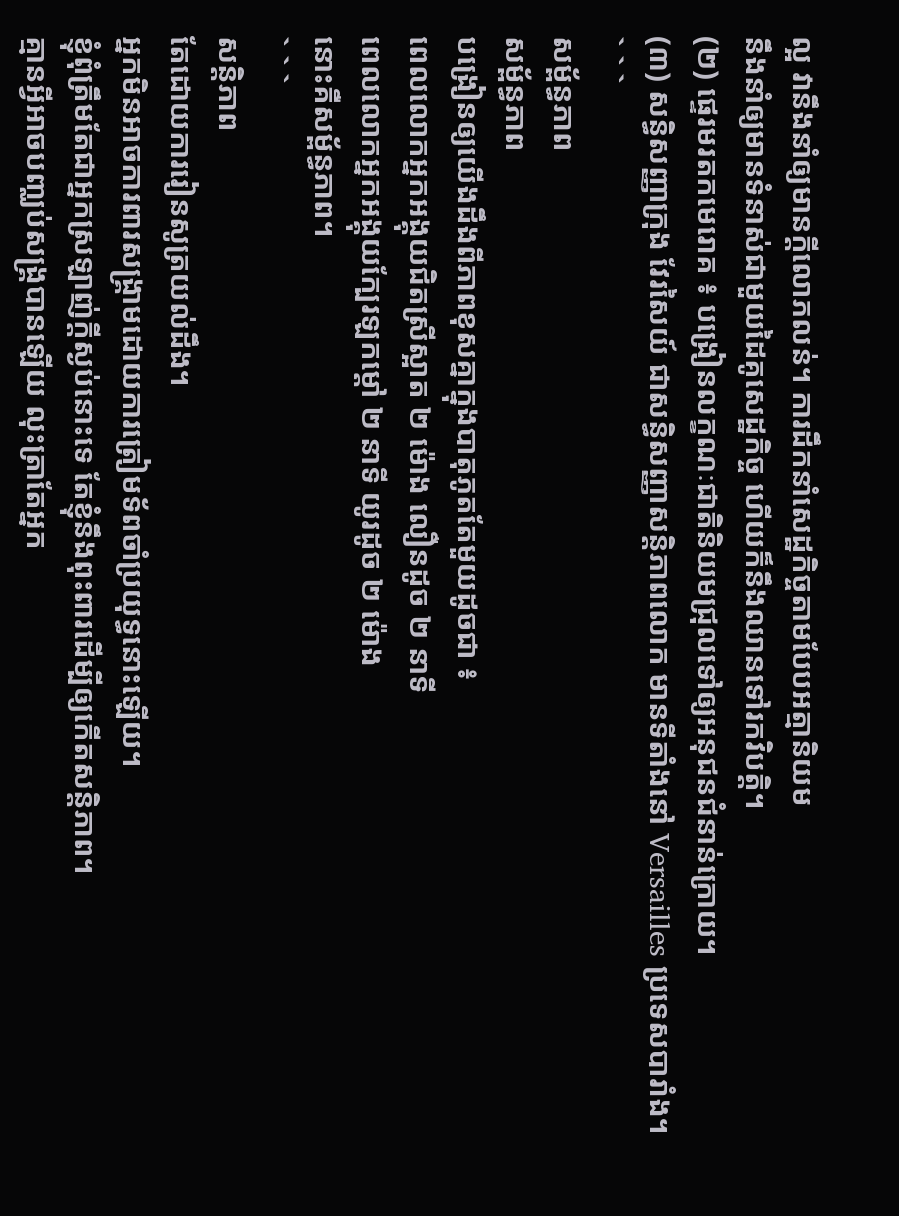ល្អ វានឹងនាំឲ្យមានក្ដីលោភលន់។ ការដឹកនាំសេដ្ឋកិច្ចតាមបែបអត្មានិយម
នឹងនាំឲ្យមានទំនាស់ជាមួយដៃគូសេដ្ឋកិច្ច ហើយក៏នឹងឈានទៅរកវិបត្តិ។
(២) ផ្ទេរមរតកមេរោគ ៖ បង្រៀនលក្ខណៈជាតិនិយមជ្រុលទៅឲ្យអនុជនជំនាន់ក្រោយ។
(៣) សន្ធិសញ្ញាក្រុង វែរសៃយ៍ ជាសន្ធិសញ្ញាសន្តិភាពលោក មានទីតាំងនៅ Versailles ប្រទេសបារាំង។
` ` `
សម្ព័ន្ធភាព
សម្ព័ន្ធភាព
បង្រៀនឲ្យយើងដឹងពីភាពខុសគ្នាក្នុងបាតុភូតតែមួយដូចជា ៖
ពេលលោកអ្នកអង្គុយជិតស្រីស្អាត ២ ម៉ោង លឿនដូច ២ នាទី
ពេលលោកអ្នកអង្គុយក្បែរឡកម្ដៅ ២ នាទី យូរដូច ២ ម៉ោង
នោះគឺសម្ព័ន្ធភាព។
` ` `
សន្តិភាព
តែដោយការរៀនសូត្រយល់ដឹង។
អ្នកមិនអាចការពារសង្រ្គាមដោយការត្រៀមទ័ពចាំប្រយុទ្ធនោះឡើយ។
ខ្ញុំពុំត្រឹមតែជាអ្នកស្រឡាញ់ក្ដីស្ងប់នោះទេ តែខ្ញុំនឹងពុះពារដើម្បីឲ្យកើតសន្តិភាព។
គ្មានអ្វីអាចបញ្ឈប់សង្រ្គបានឡើយ លុះត្រាតែអ្នក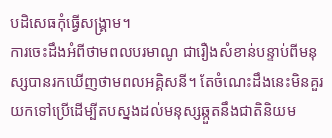បដិសេធកុំធ្វើសង្រ្គាម។
ការចេះដឹងអំពីថាមពលបរមាណូ ជារឿងសំខាន់បន្ទាប់ពីមនុស្សបានរកឃើញថាមពលអគ្គិសនី។ តែចំណេះដឹងនេះមិនគួរយកទៅប្រើដើម្បីតបស្នងដល់មនុស្សឆ្កួតនឹងជាតិនិយម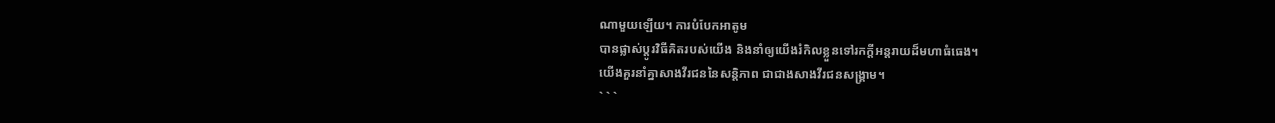ណាមួយឡើយ។ ការបំបែកអាតូម
បានផ្លាស់ប្តូរវិធីគិតរបស់យើង និងនាំឲ្យយើងរំកិលខ្លួនទៅរកក្ដីអន្តរាយដ៏មហាធំធេង។
យើងគួរនាំគ្នាសាងវីរជននៃសន្តិភាព ជាជាងសាងវីរជនសង្រ្គាម។
` ` `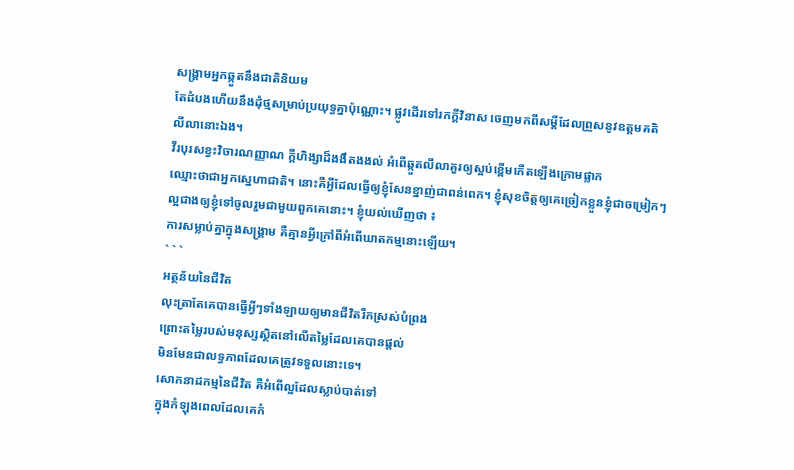សង្រ្គាមអ្នកឆ្កួតនឹងជាតិនិយម
តែដំបងហើយនឹងដុំថ្មសម្រាប់ប្រយុទ្ធគ្នាប៉ុណ្ណោះ។ ផ្លូវដើរទៅរកក្ដីវិនាស ចេញមកពីសម្ដីដែលព្រួសនូវឧត្តមគតិ
លីលានោះឯង។
វីរបុរសខ្វះវិចារណញ្ញាណ ក្ដីហិង្សាដ៏ងងឹតងងល់ អំពើឆ្កួតលីលាគួរឲ្យស្អប់ខ្ពើមកើតឡើងក្រោមផ្លាក
ឈ្មោះថាជាអ្នកស្នេហាជាតិ។ នោះគឺអ្វីដែលធ្វើឲ្យខ្ញុំសែនខ្នាញ់ជាពន់ពេក។ ខ្ញុំសុខចិត្តឲ្យគេច្រៀកខ្លួនខ្ញុំជាចម្រៀកៗ
ល្អជាងឲ្យខ្ញុំទៅចូលរួមជាមួយពួកគេនោះ។ ខ្ញុំយល់ឃើញថា ៖
ការសម្លាប់គ្នាក្នុងសង្រ្គាម គឺគ្មានអ្វីក្រៅពីអំពើឃាតកម្មនោះឡើយ។
` ` `
អត្ថន័យនៃជីវិត
លុះត្រាតែគេបានធ្វើអ្វីៗទាំងឡាយឲ្យមានជីវិតរីកស្រស់បំព្រង
ព្រោះតម្លៃរបស់មនុស្សស្ថិតនៅលើតម្លៃដែលគេបានផ្តល់
មិនមែនជាលទ្ធភាពដែលគេត្រូវទទួលនោះទេ។
សោកនាដកម្មនៃជីវិត គឺអំពើល្អដែលស្លាប់បាត់ទៅ
ក្នុងកំឡុងពេលដែលគេកំ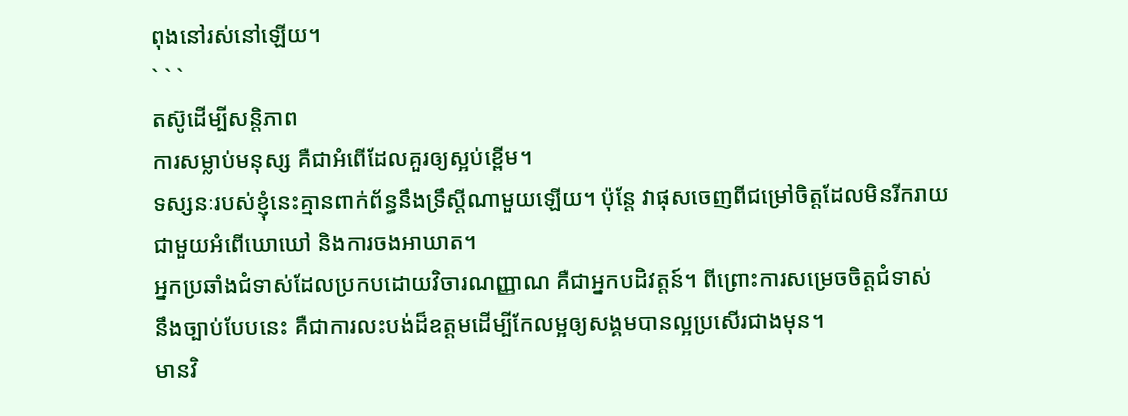ពុងនៅរស់នៅឡើយ។
` ` `
តស៊ូដើម្បីសន្តិភាព
ការសម្លាប់មនុស្ស គឺជាអំពើដែលគួរឲ្យស្អប់ខ្ពើម។
ទស្សនៈរបស់ខ្ញុំនេះគ្មានពាក់ព័ន្ធនឹងទ្រឹស្តីណាមួយឡើយ។ ប៉ុន្តែ វាផុសចេញពីជម្រៅចិត្តដែលមិនរីករាយ
ជាមួយអំពើឃោឃៅ និងការចងអាឃាត។
អ្នកប្រឆាំងជំទាស់ដែលប្រកបដោយវិចារណញ្ញាណ គឺជាអ្នកបដិវត្តន៍។ ពីព្រោះការសម្រេចចិត្តជំទាស់
នឹងច្បាប់បែបនេះ គឺជាការលះបង់ដ៏ឧត្តមដើម្បីកែលម្អឲ្យសង្គមបានល្អប្រសើរជាងមុន។
មានវិ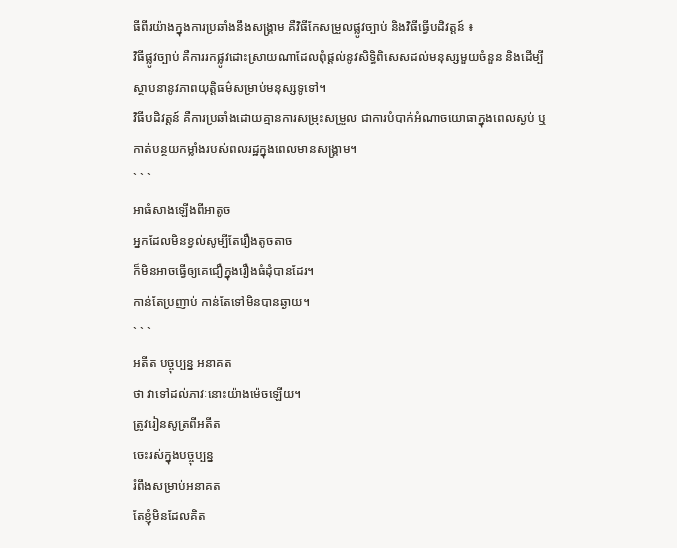ធីពីរយ៉ាងក្នុងការប្រឆាំងនឹងសង្គ្រាម គឺវិធីកែសម្រួលផ្លូវច្បាប់ និងវិធីធ្វើបដិវត្តន៍ ៖
វិធីផ្លូវច្បាប់ គឺការរកផ្លូវដោះស្រាយណាដែលពុំផ្តល់នូវសិទ្ធិពិសេសដល់មនុស្សមួយចំនួន និងដើម្បី
ស្ថាបនានូវភាពយុត្តិធម៌សម្រាប់មនុស្សទូទៅ។
វិធីបដិវត្តន៍ គឺការប្រឆាំងដោយគ្មានការសម្រុះសម្រួល ជាការបំបាក់អំណាចយោធាក្នុងពេលស្ងប់ ឬ
កាត់បន្ថយកម្លាំងរបស់ពលរដ្ឋក្នុងពេលមានសង្រ្គាម។
` ` `
អាធំសាងឡើងពីអាតូច
អ្នកដែលមិនខ្វល់សូម្បីតែរឿងតូចតាច
ក៏មិនអាចធ្វើឲ្យគេជឿក្នុងរឿងធំដុំបានដែរ។
កាន់តែប្រញាប់ កាន់តែទៅមិនបានឆ្ងាយ។
` ` `
អតីត បច្ចុប្បន្ន អនាគត
ថា វាទៅដល់ភាវៈនោះយ៉ាងម៉េចឡើយ។
ត្រូវរៀនសូត្រពីអតីត
ចេះរស់ក្នុងបច្ចុប្បន្ន
រំពឹងសម្រាប់អនាគត
តែខ្ញុំមិនដែលគិត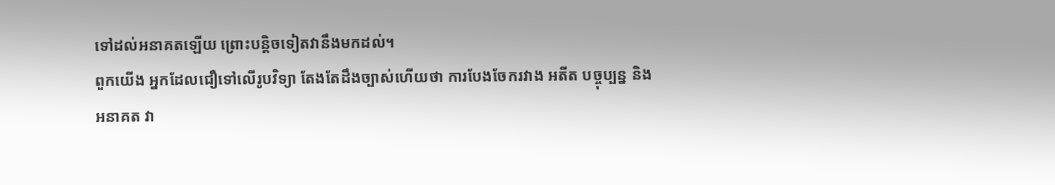ទៅដល់អនាគតឡើយ ព្រោះបន្តិចទៀតវានឹងមកដល់។
ពួកយើង អ្នកដែលជឿទៅលើរូបវិទ្យា តែងតែដឹងច្បាស់ហើយថា ការបែងចែករវាង អតីត បច្ចុប្បន្ន និង
អនាគត វា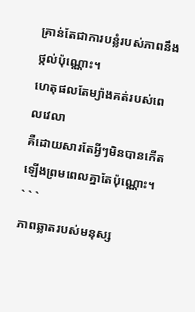គ្រាន់តែជាការបន្លំរបស់ភាពនឹងថ្កល់ប៉ុណ្ណោះ។
ហេតុផលតែម្យ៉ាងគត់របស់ពេលវេលា
គឺដោយសារតែអ្វីៗមិនបានកើតឡើងព្រមពេលគ្នាតែប៉ុណ្ណោះ។
` ` `
ភាពឆ្លាតរបស់មនុស្ស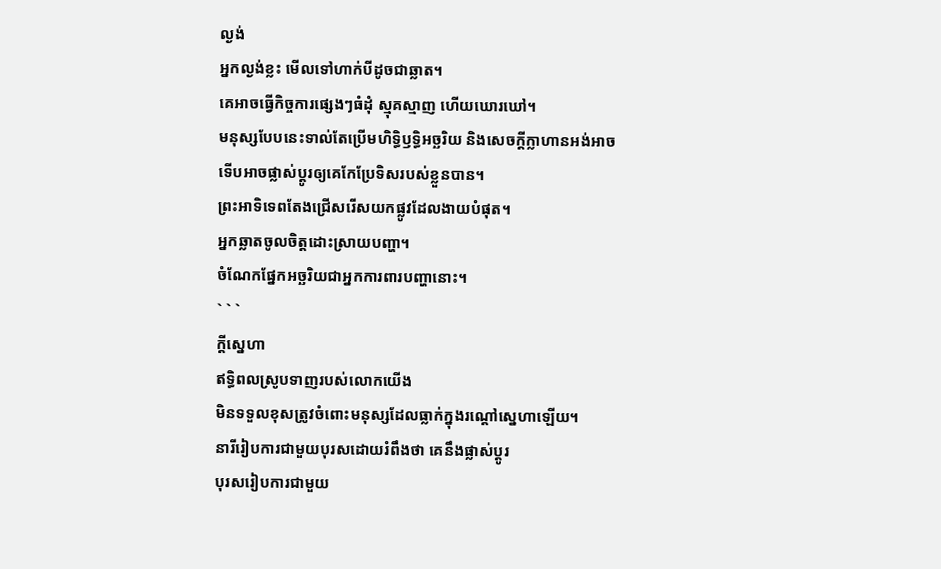ល្ងង់
អ្នកល្ងង់ខ្លះ មើលទៅហាក់បីដូចជាឆ្លាត។
គេអាចធ្វើកិច្ចការផ្សេងៗធំដុំ ស្មុគស្មាញ ហើយឃោរឃៅ។
មនុស្សបែបនេះទាល់តែប្រើមហិទ្ធិឫទ្ធិអច្ឆរិយ និងសេចក្តីក្លាហានអង់អាច
ទើបអាចផ្លាស់ប្តូរឲ្យគេកែប្រែទិសរបស់ខ្លួនបាន។
ព្រះអាទិទេពតែងជ្រើសរើសយកផ្លូវដែលងាយបំផុត។
អ្នកឆ្លាតចូលចិត្តដោះស្រាយបញ្ហា។
ចំណែកផ្នែកអច្ឆរិយជាអ្នកការពារបញ្ហានោះ។
` ` `
ក្តីស្នេហា
ឥទ្ធិពលស្រូបទាញរបស់លោកយើង
មិនទទួលខុសត្រូវចំពោះមនុស្សដែលធ្លាក់ក្នុងរណ្តៅស្នេហាឡើយ។
នារីរៀបការជាមួយបុរសដោយរំពឹងថា គេនឹងផ្លាស់ប្តូរ
បុរសរៀបការជាមួយ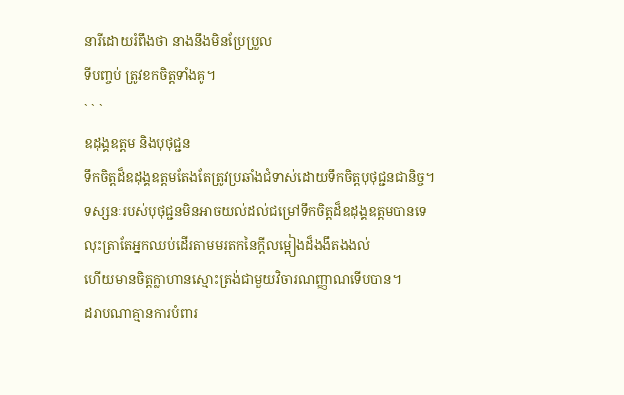នារីដោយរំពឹងថា នាងនឹងមិនប្រែប្រួល
ទីបញ្ចប់ ត្រូវខកចិត្តទាំងគូ។
` ` `
ឧដុង្គឧត្តម និងបុថុជ្ជន
ទឹកចិត្តដ៏ឧដុង្គឧត្តមតែងតែត្រូវប្រឆាំងជំទាស់ដោយទឹកចិត្តបុថុជ្ជនជានិច្ច។
ទស្សនៈរបស់បុថុជ្ជនមិនអាចយល់ដល់ជម្រៅទឹកចិត្តដ៏ឧដុង្គឧត្តមបានទេ
លុះត្រាតែអ្នកឈប់ដើរតាមមរតកនៃក្ដីលម្អៀងដ៏ងងឹតងងល់
ហើយមានចិត្តក្លាហានស្មោះត្រង់ជាមួយវិចារណញ្ញាណទើបបាន។
ដរាបណាគ្មានការបំពារ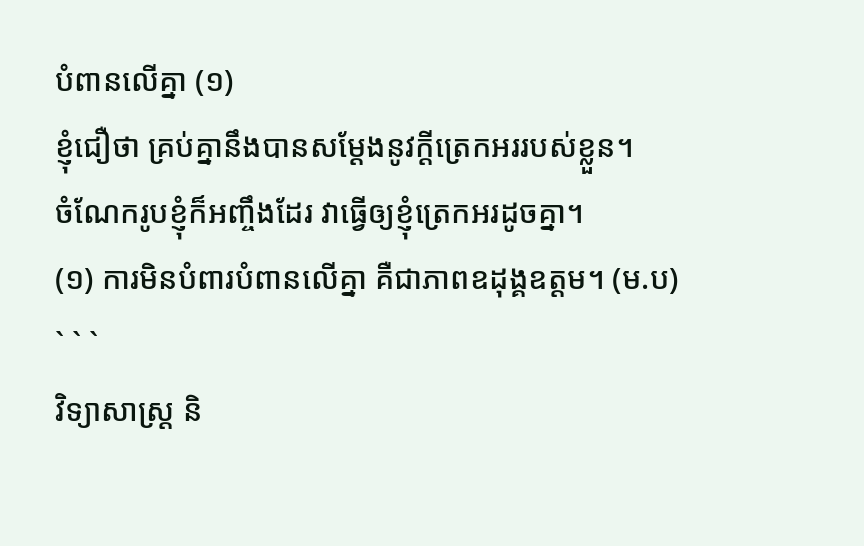បំពានលើគ្នា (១)
ខ្ញុំជឿថា គ្រប់គ្នានឹងបានសម្ដែងនូវក្តីត្រេកអររបស់ខ្លួន។
ចំណែករូបខ្ញុំក៏អញ្ចឹងដែរ វាធ្វើឲ្យខ្ញុំត្រេកអរដូចគ្នា។
(១) ការមិនបំពារបំពានលើគ្នា គឺជាភាពឧដុង្គឧត្តម។ (ម.ប)
` ` `
វិទ្យាសាស្រ្ត និ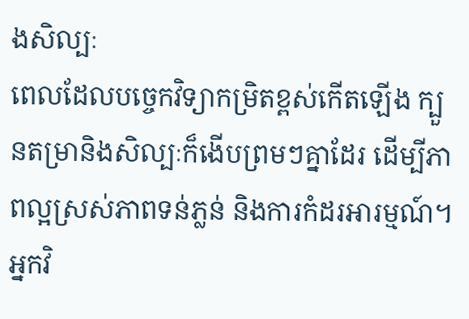ងសិល្បៈ
ពេលដែលបច្ចេកវិទ្យាកម្រិតខ្ពស់កើតឡើង ក្បួនតម្រានិងសិល្បៈក៏ងើបព្រមៗគ្នាដែរ ដើម្បីភាពល្អស្រស់ភាពទន់ភ្លន់ និងការកំដរអារម្មណ៍។
អ្នកវិ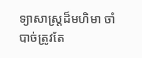ទ្យាសាស្ត្រដ៏មហិមា ចាំបាច់ត្រូវតែ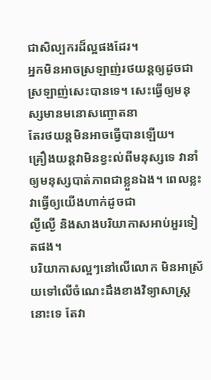ជាសិល្បករដ៏ល្អផងដែរ។
អ្នកមិនអាចស្រឡាញ់រថយន្តឲ្យដូចជាស្រឡាញ់សេះបានទេ។ សេះធ្វើឲ្យមនុស្សមានមនោសញ្ចោតនា
តែរថយន្តមិនអាចធ្វើបានឡើយ។
គ្រឿងយន្តវាមិនខ្វះល់ពីមនុស្សទេ វានាំឲ្យមនុស្សបាត់ភាពជាខ្លួនឯង។ ពេលខ្លះវាធ្វើឲ្យយើងហាក់ដូចជា
ល្ងីល្ងើ និងសាងបរិយាកាសអាប់អួរទៀតផង។
បរិយាកាសល្អៗនៅលើលោក មិនអាស្រ័យទៅលើចំណេះដឹងខាងវិទ្យាសាស្ត្រនោះទេ តែវា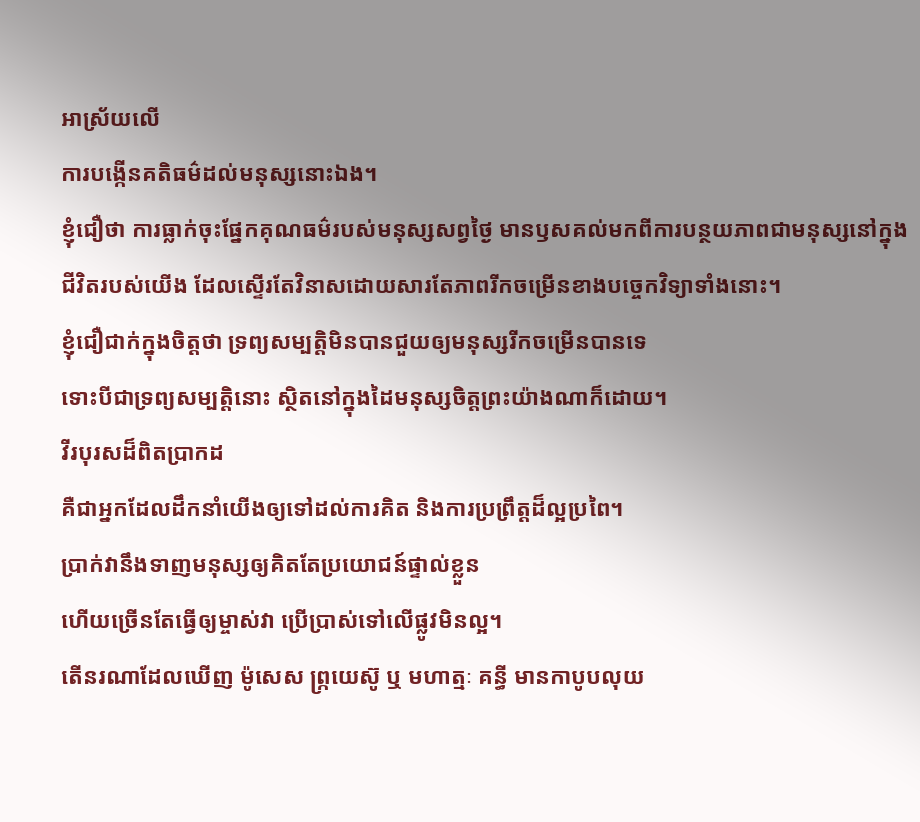អាស្រ័យលើ
ការបង្កើនគតិធម៌ដល់មនុស្សនោះឯង។
ខ្ញុំជឿថា ការធ្លាក់ចុះផ្នែកគុណធម៌របស់មនុស្សសព្វថ្ងៃ មានឫសគល់មកពីការបន្ថយភាពជាមនុស្សនៅក្នុង
ជីវិតរបស់យើង ដែលស្ទើរតែវិនាសដោយសារតែភាពរីកចម្រើនខាងបច្ចេកវិទ្យាទាំងនោះ។
ខ្ញុំជឿជាក់ក្នុងចិត្តថា ទ្រព្យសម្បត្តិមិនបានជួយឲ្យមនុស្សរីកចម្រើនបានទេ
ទោះបីជាទ្រព្យសម្បត្តិនោះ ស្ថិតនៅក្នុងដៃមនុស្សចិត្តព្រះយ៉ាងណាក៏ដោយ។
វីរបុរសដ៏ពិតប្រាកដ
គឺជាអ្នកដែលដឹកនាំយើងឲ្យទៅដល់ការគិត និងការប្រព្រឹត្តដ៏ល្អប្រពៃ។
ប្រាក់វានឹងទាញមនុស្សឲ្យគិតតែប្រយោជន៍ផ្ទាល់ខ្លួន
ហើយច្រើនតែធ្វើឲ្យម្ចាស់វា ប្រើប្រាស់ទៅលើផ្លូវមិនល្អ។
តើនរណាដែលឃើញ ម៉ូសេស ព្ក្រយេស៊ូ ឬ មហាត្មៈ គន្ធី មានកាបូបលុយ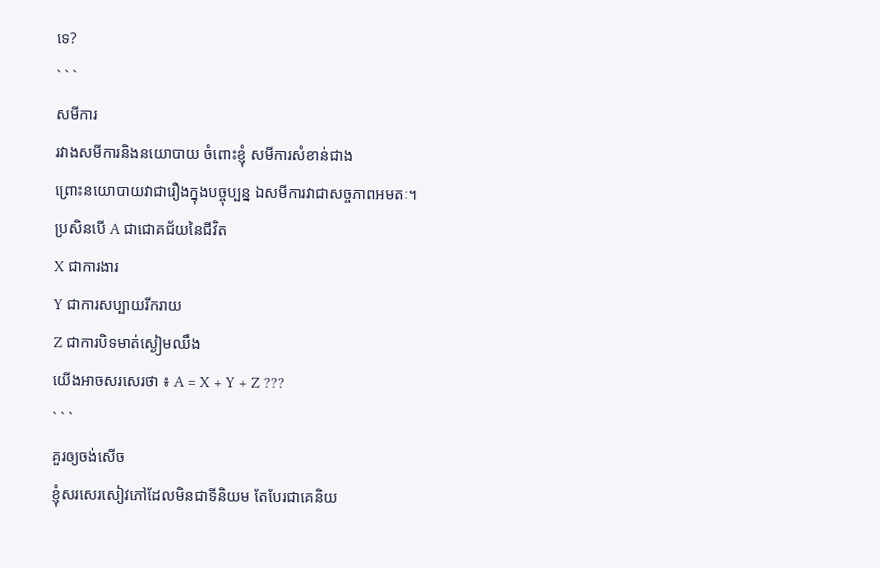ទេ?
` ` `
សមីការ
រវាងសមីការនិងនយោបាយ ចំពោះខ្ញុំ សមីការសំខាន់ជាង
ព្រោះនយោបាយវាជារឿងក្នុងបច្ចុប្បន្ន ឯសមីការវាជាសច្ចភាពអមតៈ។
ប្រសិនបើ A ជាជោគជ័យនៃជីវិត
X ជាការងារ
Y ជាការសប្បាយរីករាយ
Z ជាការបិទមាត់ស្ងៀមឈឹង
យើងអាចសរសេរថា ៖ A = X + Y + Z ???
` ` `
គួរឲ្យចង់សើច
ខ្ញុំសរសេរសៀវភៅដែលមិនជាទីនិយម តែបែរជាគេនិយ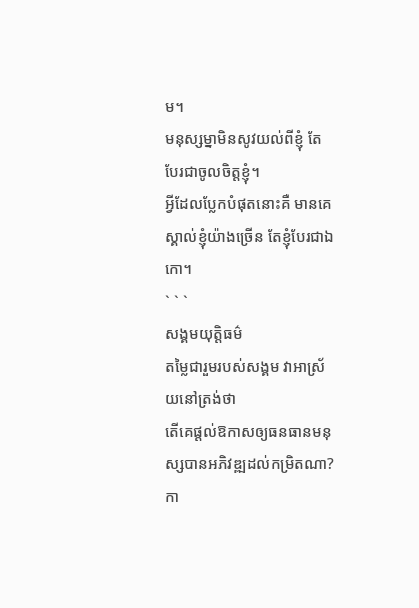ម។
មនុស្សម្នាមិនសូវយល់ពីខ្ញុំ តែបែរជាចូលចិត្តខ្ញុំ។
អ្វីដែលប្លែកបំផុតនោះគឺ មានគេស្គាល់ខ្ញុំយ៉ាងច្រើន តែខ្ញុំបែរជាឯកោ។
` ` `
សង្គមយុត្តិធម៌
តម្លៃជារួមរបស់សង្គម វាអាស្រ័យនៅត្រង់ថា
តើគេផ្តល់ឱកាសឲ្យធនធានមនុស្សបានអភិវឌ្ឍដល់កម្រិតណា?
កា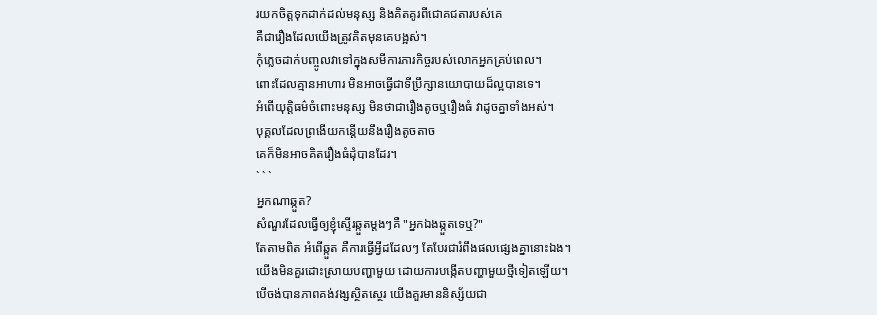រយកចិត្តទុកដាក់ដល់មនុស្ស និងគិតគូរពីជោគជតារបស់គេ
គឺជារឿងដែលយើងត្រូវគិតមុនគេបង្អស់។
កុំភ្លេចដាក់បញ្ចូលវាទៅក្នុងសមីការភារកិច្ចរបស់លោកអ្នកគ្រប់ពេល។
ពោះដែលគ្មានអាហារ មិនអាចធ្វើជាទីប្រឹក្សានយោបាយដ៏ល្អបានទេ។
អំពើយុត្តិធម៌ចំពោះមនុស្ស មិនថាជារឿងតូចឬរឿងធំ វាដូចគ្នាទាំងអស់។
បុគ្គលដែលព្រងើយកន្តើយនឹងរឿងតូចតាច
គេក៏មិនអាចគិតរឿងធំដុំបានដែរ។
` ` `
អ្នកណាឆ្កួត?
សំណួរដែលធ្វើឲ្យខ្ញុំស្ទើរឆ្កួតម្តងៗគឺ "អ្នកឯងឆ្កួតទេឬ?"
តែតាមពិត អំពើឆ្កួត គឺការធ្វើអ្វីដដែលៗ តែបែរជារំពឹងផលផ្សេងគ្នានោះឯង។
យើងមិនគួរដោះស្រាយបញ្ហាមួយ ដោយការបង្កើតបញ្ហាមួយថ្មីទៀតឡើយ។
បើចង់បានភាពគង់វង្សស្ថិតស្ថេរ យើងគួរមាននិស្ស័យជា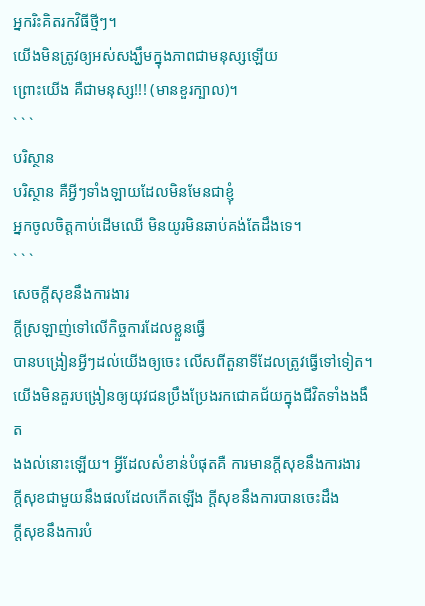អ្នករិះគិតរកវិធីថ្មីៗ។
យើងមិនត្រូវឲ្យអស់សង្ឃឹមក្នុងភាពជាមនុស្សឡើយ
ព្រោះយើង គឺជាមនុស្ស!!! (មានខួរក្បាល)។
` ` `
បរិស្ថាន
បរិស្ថាន គឺអ្វីៗទាំងឡាយដែលមិនមែនជាខ្ញុំ
អ្នកចូលចិត្តកាប់ដើមឈើ មិនយូរមិនឆាប់គង់តែដឹងទេ។
` ` `
សេចក្តីសុខនឹងការងារ
ក្តីស្រឡាញ់ទៅលើកិច្ចការដែលខ្លួនធ្វើ
បានបង្រៀនអ្វីៗដល់យើងឲ្យចេះ លើសពីតួនាទីដែលត្រូវធ្វើទៅទៀត។
យើងមិនគួរបង្រៀនឲ្យយុវជនប្រឹងប្រែងរកជោគជ័យក្នុងជីវិតទាំងងងឹត
ងងល់នោះឡើយ។ អ្វីដែលសំខាន់បំផុតគឺ ការមានក្តីសុខនឹងការងារ
ក្តីសុខជាមួយនឹងផលដែលកើតឡើង ក្តីសុខនឹងការបានចេះដឹង
ក្តីសុខនឹងការបំ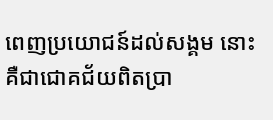ពេញប្រយោជន៍ដល់សង្គម នោះគឺជាជោគជ័យពិតប្រា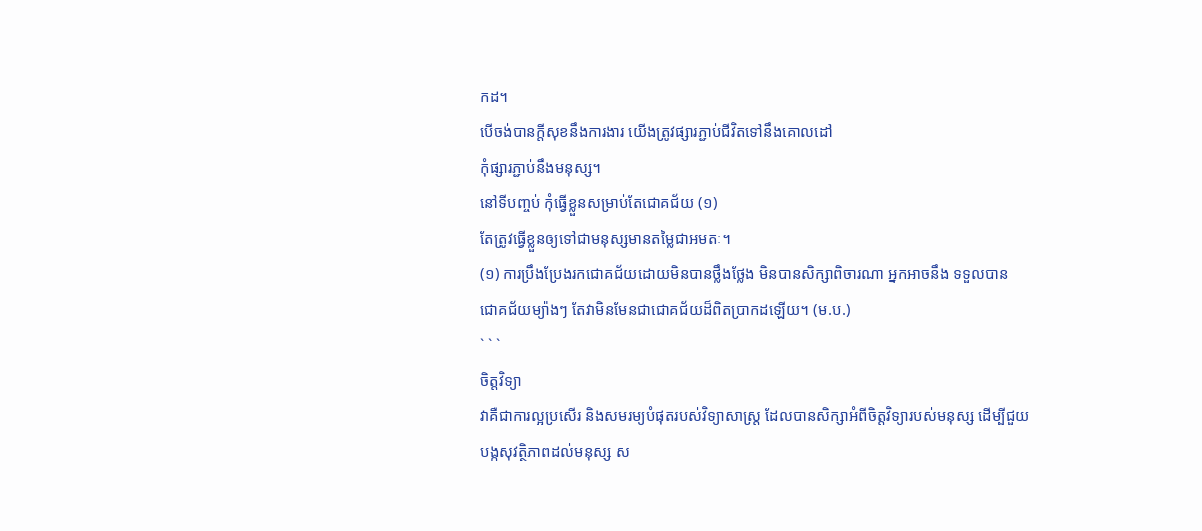កដ។
បើចង់បានក្តីសុខនឹងការងារ យើងត្រូវផ្សារភ្ជាប់ជីវិតទៅនឹងគោលដៅ
កុំផ្សារភ្ជាប់នឹងមនុស្ស។
នៅទីបញ្ចប់ កុំធ្វើខ្លួនសម្រាប់តែជោគជ័យ (១)
តែត្រូវធ្វើខ្លួនឲ្យទៅជាមនុស្សមានតម្លៃជាអមតៈ។
(១) ការប្រឹងប្រែងរកជោគជ័យដោយមិនបានថ្លឹងថ្លែង មិនបានសិក្សាពិចារណា អ្នកអាចនឹង ទទួលបាន
ជោគជ័យម្យ៉ាងៗ តែវាមិនមែនជាជោគជ័យដ៏ពិតប្រាកដឡើយ។ (ម.ប.)
` ` `
ចិត្តវិទ្យា
វាគឺជាការល្អប្រសើរ និងសមរម្យបំផុតរបស់វិទ្យាសាស្ត្រ ដែលបានសិក្សាអំពីចិត្តវិទ្យារបស់មនុស្ស ដើម្បីជួយ
បង្កសុវត្ថិភាពដល់មនុស្ស ស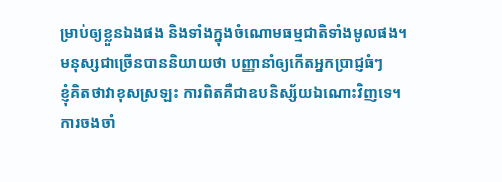ម្រាប់ឲ្យខ្លួនឯងផង និងទាំងក្នុងចំណោមធម្មជាតិទាំងមូលផង។
មនុស្សជាច្រើនបាននិយាយថា បញ្ញានាំឲ្យកើតអ្នកប្រាជ្ញធំៗ
ខ្ញុំគិតថាវាខុសស្រឡះ ការពិតគឺជាឧបនិស្ស័យឯណោះវិញទេ។
ការចងចាំ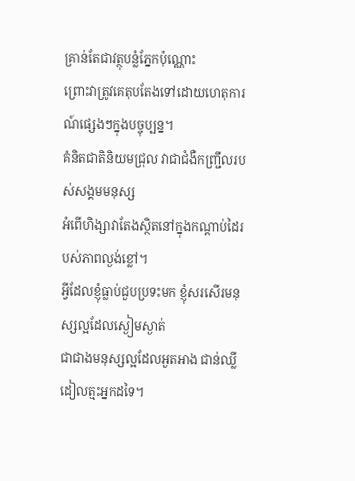គ្រាន់តែជាវត្ថុបន្លំភ្នែកប៉ុណ្ណោះ
ព្រោះវាត្រូវគេតុបតែងទៅដោយហេតុការណ៍ផ្សេងៗក្នុងបច្ចុប្បន្ន។
គំនិតជាតិនិយមជ្រុល វាជាជំងឺកញ្ជ្រឹលរបស់សង្គមមនុស្ស
អំពើហិង្សាវាតែងស្ថិតនៅក្នុងកណ្តាប់ដៃរបស់ភាពល្ងង់ខ្លៅ។
អ្វីដែលខ្ញុំធ្លាប់ជួបប្រទះមក ខ្ញុំសរសើរមនុស្សល្អដែលស្ងៀមស្ងាត់
ជាជាងមនុស្សល្អដែលអួតអាង ជាន់ឈ្លីដៀលត្មះអ្នកដទៃ។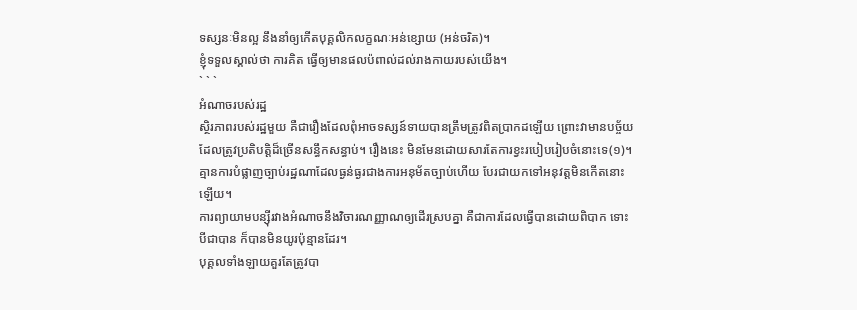ទស្សនៈមិនល្អ នឹងនាំឲ្យកើតបុគ្គលិកលក្ខណៈអន់ខ្សោយ (អន់ចរិត)។
ខ្ញុំទទួលស្គាល់ថា ការគិត ធ្វើឲ្យមានផលប៉ពាល់ដល់រាងកាយរបស់យើង។
` ` `
អំណាចរបស់រដ្ឋ
ស្ថិរភាពរបស់រដ្ឋមួយ គឺជារឿងដែលពុំអាចទស្សន៍ទាយបានត្រឹមត្រូវពិតប្រាកដឡើយ ព្រោះវាមានបច្ច័យ
ដែលត្រូវប្រតិបត្តិដ៏ច្រើនសន្ធឹកសន្ធាប់។ រឿងនេះ មិនមែនដោយសារតែការខ្វះរបៀបរៀបចំនោះទេ(១)។
គ្មានការបំផ្លាញច្បាប់រដ្ឋណាដែលធ្ងន់ធ្ងរជាងការអនុម័តច្បាប់ហើយ បែរជាយកទៅអនុវត្តមិនកើតនោះ
ឡើយ។
ការព្យាយាមបន្ស៊ីរវាងអំណាចនឹងវិចារណញ្ញាណឲ្យដើរស្របគ្នា គឺជាការដែលធ្វើបានដោយពិបាក ទោះ
បីជាបាន ក៏បានមិនយូរប៉ុន្មានដែរ។
បុគ្គលទាំងឡាយគួរតែត្រូវបា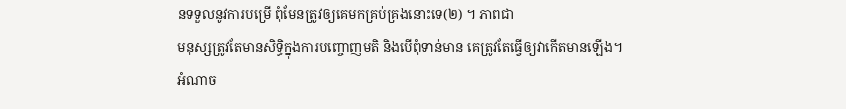នទទួលនូវការបម្រើ ពុំមែនត្រូវឲ្យគេមកគ្រប់គ្រងនោះទេ(២) ។ ភាពជា
មនុស្សត្រូវតែមានសិទ្ធិក្នុងការបញ្ចោញមតិ និងបើពុំទាន់មាន គេត្រូវតែធ្វើឲ្យវាកើតមានឡើង។
អំណាច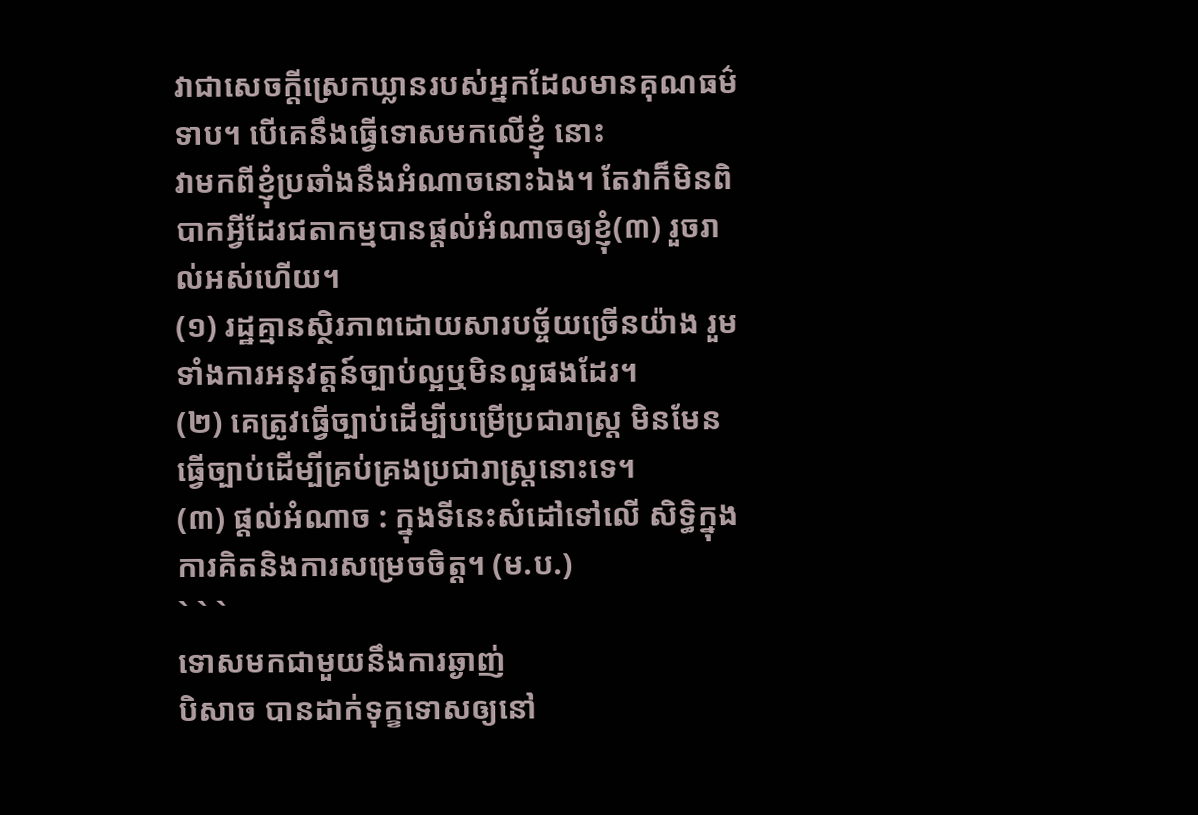វាជាសេចក្តីស្រេកឃ្លានរបស់អ្នកដែលមានគុណធម៌ទាប។ បើគេនឹងធ្វើទោសមកលើខ្ញុំ នោះ
វាមកពីខ្ញុំប្រឆាំងនឹងអំណាចនោះឯង។ តែវាក៏មិនពិបាកអ្វីដែរជតាកម្មបានផ្តល់អំណាចឲ្យខ្ញុំ(៣) រួចរាល់អស់ហើយ។
(១) រដ្ឋគ្មានស្ថិរភាពដោយសារបច្ច័យច្រើនយ៉ាង រួមទាំងការអនុវត្តន៍ច្បាប់ល្អឬមិនល្អផងដែរ។
(២) គេត្រូវធ្វើច្បាប់ដើម្បីបម្រើប្រជារាស្ត្រ មិនមែនធ្វើច្បាប់ដើម្បីគ្រប់គ្រងប្រជារាស្ត្រនោះទេ។
(៣) ផ្តល់អំណាច : ក្នុងទីនេះសំដៅទៅលើ សិទ្ធិក្នុងការគិតនិងការសម្រេចចិត្ត។ (ម.ប.)
` ` `
ទោសមកជាមួយនឹងការឆ្ងាញ់
បិសាច បានដាក់ទុក្ខទោសឲ្យនៅ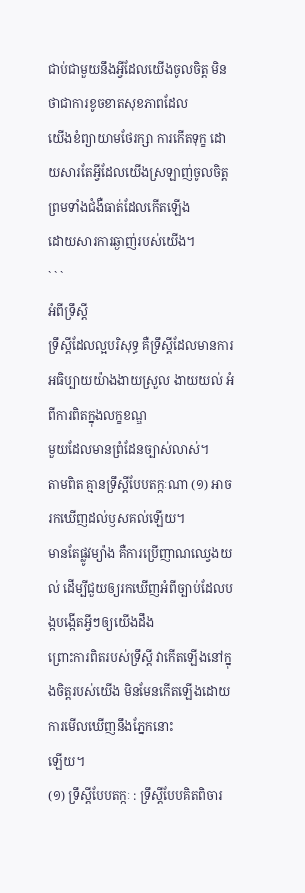ជាប់ជាមួយនឹងអ្វីដែលយើងចូលចិត្ត មិនថាជាការខូចខាតសុខភាពដែល
យើងខំព្យាយាមថែរក្សា ការកើតទុក្ខ ដោយសារតែអ្វីដែលយើងស្រឡាញ់ចូលចិត្ត ព្រមទាំងជំងឺធាត់ដែលកើតឡើង
ដោយសារការឆ្ងាញ់របស់យើង។
` ` `
អំពីទ្រឹស្តី
ទ្រឹស្តីដែលល្អបរិសុទ្ធ គឺទ្រឹស្តីដែលមានការអធិប្បាយយ៉ាងងាយស្រួល ងាយយល់ អំពីការពិតក្នុងលក្ខខណ្ឌ
មួយដែលមានព្រំដែនច្បាស់លាស់។
តាមពិត គ្មានទ្រឹស្តីបែបតក្កៈណា (១) អាចរកឃើញដល់ឫសគល់ឡើយ។
មានតែផ្លូវម្យ៉ាង គឺការប្រើញាណឈ្វេងយល់ ដើម្បីជួយឲ្យរកឃើញអំពីច្បាប់ដែលបង្កបង្កើតអ្វីៗឲ្យយើងដឹង
ព្រោះការពិតរបស់ទ្រឹស្តី វាកើតឡើងនៅក្នុងចិត្តរបស់យើង មិនមែនកើតឡើងដោយការមើលឃើញនឹងភ្នែកនោះ
ឡើយ។
(១) ទ្រឹស្តីបែបតក្កៈ : ទ្រឹស្តីបែបគិតពិចារ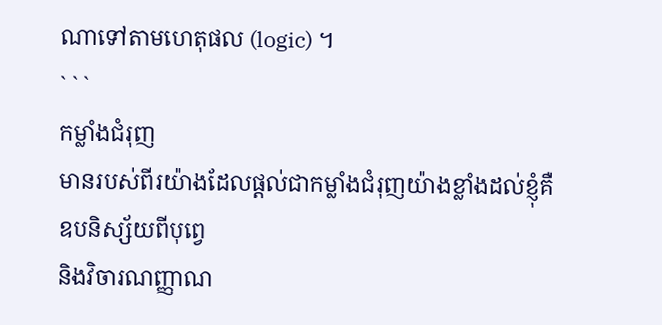ណាទៅតាមហេតុផល (logic) ។
` ` `
កម្លាំងជំរុញ
មានរបស់ពីរយ៉ាងដែលផ្តល់ជាកម្លាំងជំរុញយ៉ាងខ្លាំងដល់ខ្ញុំគឺ
ឧបនិស្ស័យពីបុព្វេ
និងវិចារណញ្ញាណ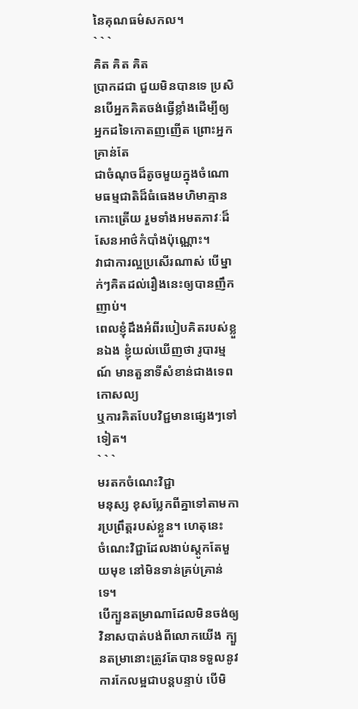នៃគុណធម៌សកល។
` ` `
គិត គិត គិត
ប្រាកដជា ជួយមិនបានទេ ប្រសិនបើអ្នកគិតចង់ធ្វើខ្លាំងដើម្បីឲ្យអ្នកដទៃកោតញញើត ព្រោះអ្នកគ្រាន់តែ
ជាចំណុចដ៏តូចមួយក្នុងចំណោមធម្មជាតិដ៏ធំធេងមហិមាគ្មានកោះត្រើយ រួមទាំងអមតភាវៈដ៏សែនអាថ៌កំបាំងប៉ុណ្ណោះ។
វាជាការល្អប្រសើរណាស់ បើម្នាក់ៗគិតដល់រឿងនេះឲ្យបានញឹកញាប់។
ពេលខ្ញុំដឹងអំពីរបៀបគិតរបស់ខ្លួនឯង ខ្ញុំយល់ឃើញថា រូបារម្មណ៍ មានតួនាទីសំខាន់ជាងទេពកោសល្យ
ឬការគិតបែបវិជ្ជមានផ្សេងៗទៅទៀត។
` ` `
មរតកចំណេះវិជ្ជា
មនុស្ស ខុសប្លែកពីគ្នាទៅតាមការប្រព្រឹត្តរបស់ខ្លួន។ ហេតុនេះ
ចំណេះវិជ្ជាដែលងាប់ស្តូកតែមួយមុខ នៅមិនទាន់គ្រប់គ្រាន់ទេ។
បើក្បួនតម្រាណាដែលមិនចង់ឲ្យវិនាសបាត់បង់ពីលោកយើង ក្បួនតម្រានោះត្រូវតែបានទទួលនូវការកែលម្អជាបន្តបន្ទាប់ បើមិ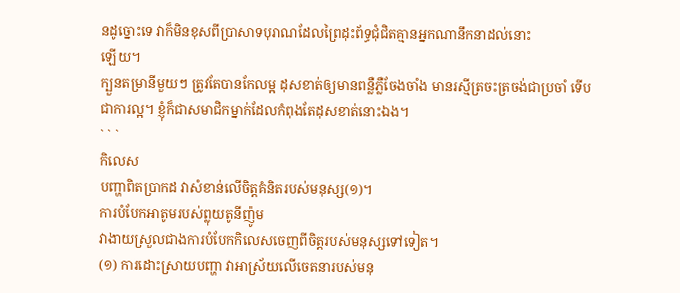នដូច្នោះទេ វាក៏មិនខុសពីប្រាសាទបុរាណដែលព្រៃដុះព័ទ្ធជុំជិតគ្មានអ្នកណានឹកនាដល់នោះ
ឡើយ។
ក្បួនតម្រានីមួយៗ ត្រូវតែបានកែលម្អ ដុសខាត់ឲ្យមានពន្លឺភ្លឺចែងចាំង មានរស្មីត្រចះត្រចង់ជាប្រចាំ ទើប
ជាការល្អ។ ខ្ញុំក៏ជាសមាជិកម្នាក់ដែលកំពុងតែដុសខាត់នោះឯង។
` ` `
កិលេស
បញ្ហាពិតប្រាកដ វាសំខាន់លើចិត្តគំនិតរបស់មនុស្ស(១)។
ការបំបែកអាតូមរបស់ព្លុយតូនីញ៉ូម
វាងាយស្រួលជាងការបំបែកកិលេសចេញពីចិត្តរបស់មនុស្សទៅទៀត។
(១) ការដោះស្រាយបញ្ហា វាអាស្រ័យលើចេតនារបស់មនុ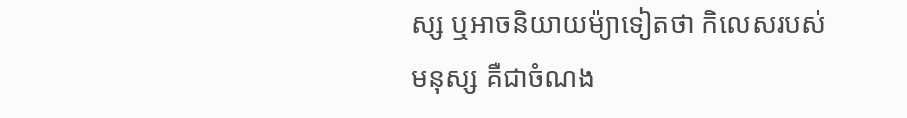ស្ស ឬអាចនិយាយម៉្យាទៀតថា កិលេសរបស់
មនុស្ស គឺជាចំណង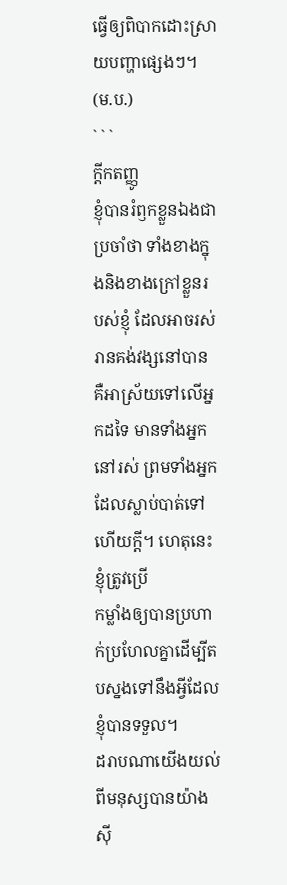ធ្វើឲ្យពិបាកដោះស្រាយបញ្ហាផ្សេងៗ។ (ម.ប.)
` ` `
ក្តីកតញ្ញូ
ខ្ញុំបានរំឭកខ្លួនឯងជាប្រចាំថា ទាំងខាងក្នុងនិងខាងក្រៅខ្លួនរបស់ខ្ញុំ ដែលអាចរស់រានគង់វង្សនៅបាន
គឺអាស្រ័យទៅលើអ្នកដទៃ មានទាំងអ្នកនៅរស់ ព្រមទាំងអ្នកដែលស្លាប់បាត់ទៅហើយក្តី។ ហេតុនេះ ខ្ញុំត្រូវប្រើ
កម្លាំងឲ្យបានប្រហាក់ប្រហែលគ្នាដើម្បីតបស្នងទៅនឹងអ្វីដែលខ្ញុំបានទទួល។
ដរាបណាយើងយល់ពីមនុស្សបានយ៉ាងស៊ី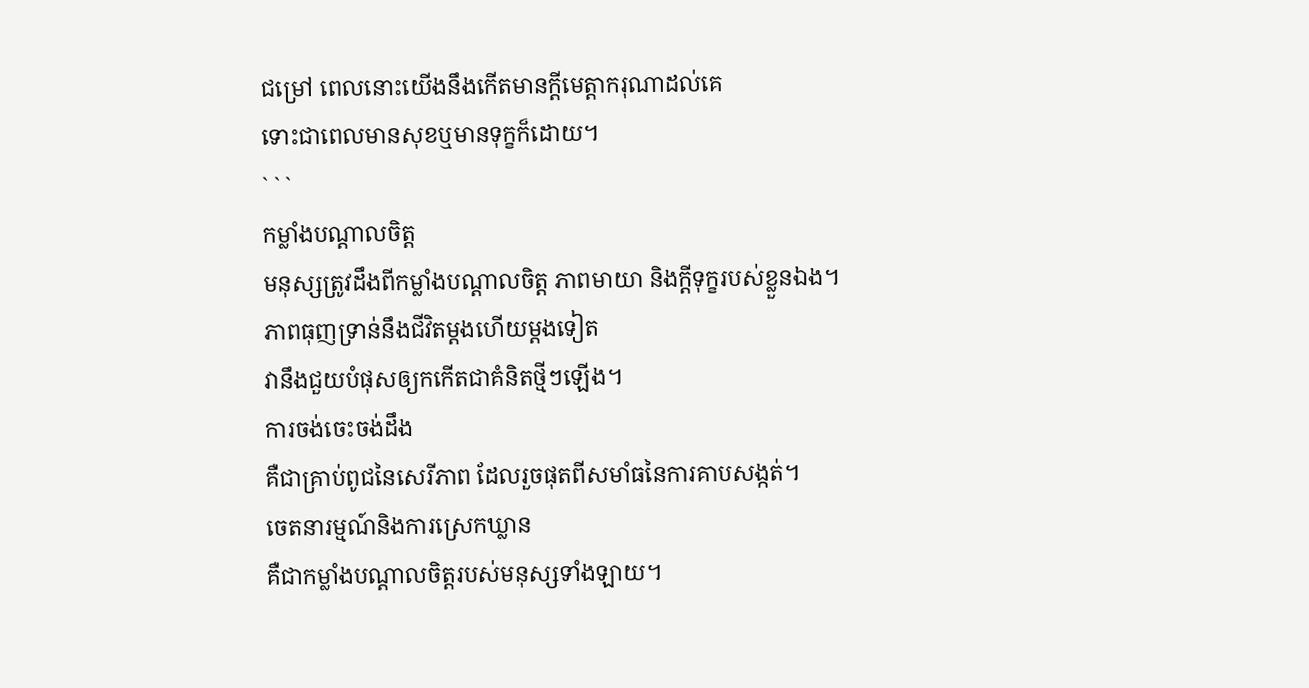ជម្រៅ ពេលនោះយើងនឹងកើតមានក្តីមេត្តាករុណាដល់គេ
ទោះជាពេលមានសុខឬមានទុក្ខក៏ដោយ។
` ` `
កម្លាំងបណ្តាលចិត្ត
មនុស្សត្រូវដឹងពីកម្លាំងបណ្តាលចិត្ត ភាពមាយា និងក្តីទុក្ខរបស់ខ្លួនឯង។
ភាពធុញទ្រាន់នឹងជីវិតម្តងហើយម្តងទៀត
វានឹងជួយបំផុសឲ្យកកើតជាគំនិតថ្មីៗឡើង។
ការចង់ចេះចង់ដឹង
គឺជាគ្រាប់ពូជនៃសេរីភាព ដែលរួចផុតពីសមាំធនៃការគាបសង្កត់។
ចេតនារម្មណ៍និងការស្រេកឃ្លាន
គឺជាកម្លាំងបណ្តាលចិត្តរបស់មនុស្សទាំងឡាយ។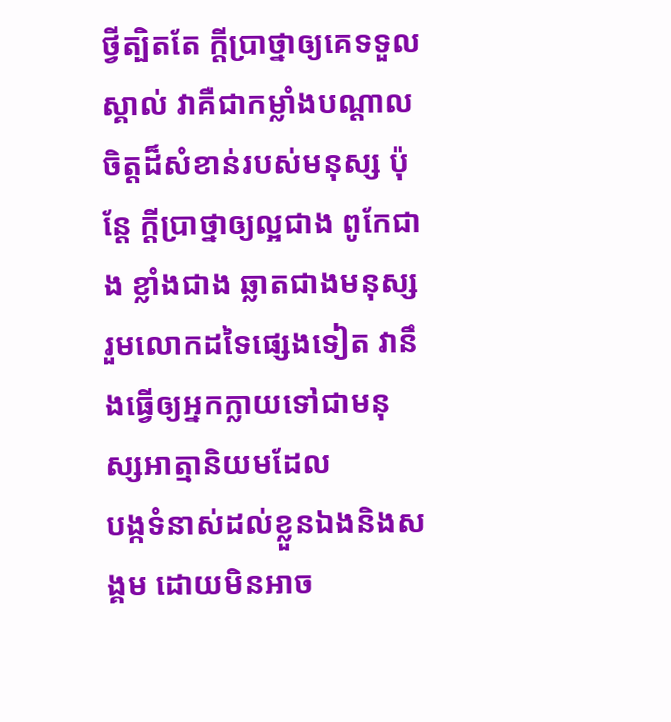ថ្វីត្បិតតែ ក្តីប្រាថ្នាឲ្យគេទទួលស្គាល់ វាគឺជាកម្លាំងបណ្តាលចិត្តដ៏សំខាន់របស់មនុស្ស ប៉ុន្តែ ក្តីប្រាថ្នាឲ្យល្អជាង ពូកែជាង ខ្លាំងជាង ឆ្លាតជាងមនុស្សរួមលោកដទៃផ្សេងទៀត វានឹងធ្វើឲ្យអ្នកក្លាយទៅជាមនុស្សអាត្មានិយមដែល
បង្កទំនាស់ដល់ខ្លួនឯងនិងសង្គម ដោយមិនអាច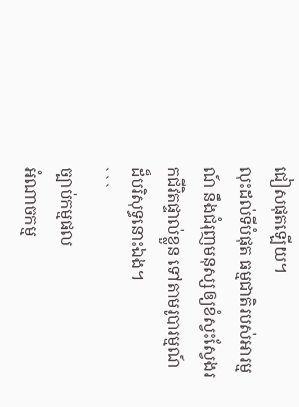ជៀសផុតឡើយ។
លុះដល់ទីបំផុត ធម្មជាតិរបស់អារម្មណ៍ នឹងជំរុញមនុស្សឲ្យខំស្វះស្វែងរកជីវិតផ្ទាល់ខ្លួន ទៅតាមរូបារម្មណ៍
ដ៏បរិសុទ្ធនោះឯង។
` ` `
ច្បាប់កម្មផល
អំណាចកម្ម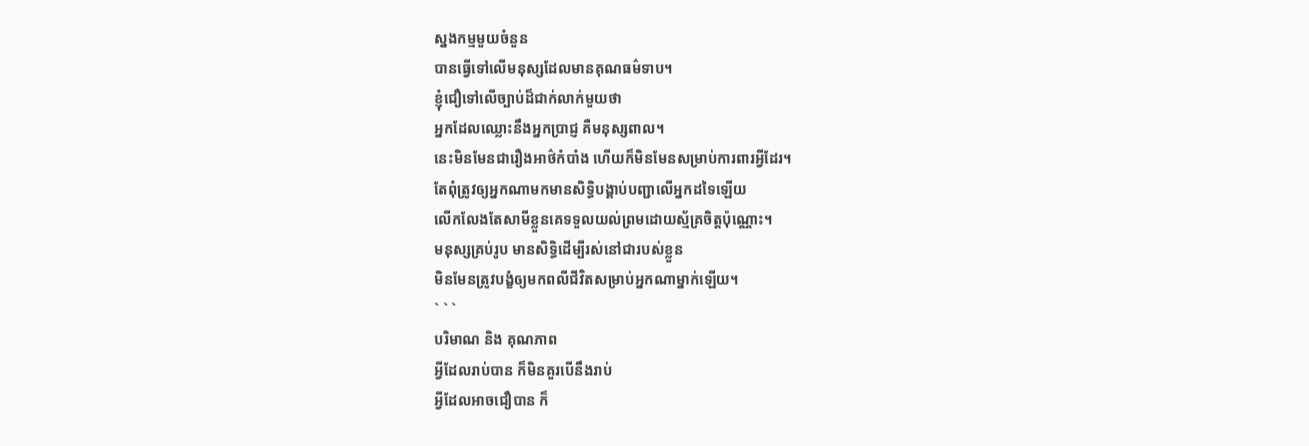ស្នងកម្មមួយចំនួន
បានធ្វើទៅលើមនុស្សដែលមានគុណធម៌ទាប។
ខ្ញុំជឿទៅលើច្បាប់ដ៏ជាក់លាក់មួយថា
អ្នកដែលឈ្លោះនឹងអ្នកប្រាជ្ញ គឺមនុស្សពាល។
នេះមិនមែនជារឿងអាថ៌កំបាំង ហើយក៏មិនមែនសម្រាប់ការពារអ្វីដែរ។
តែពុំត្រូវឲ្យអ្នកណាមកមានសិទ្ធិបង្គាប់បញ្ជាលើអ្នកដទៃឡើយ
លើកលែងតែសាមីខ្លួនគេទទួលយល់ព្រមដោយស្ម័គ្រចិត្តប៉ុណ្ណោះ។
មនុស្សគ្រប់រូប មានសិទ្ធិដើម្បីរស់នៅជារបស់ខ្លួន
មិនមែនត្រូវបង្ខំឲ្យមកពលីជីវិតសម្រាប់អ្នកណាម្នាក់ឡើយ។
` ` `
បរិមាណ និង គុណភាព
អ្វីដែលរាប់បាន ក៏មិនគួរបើនឹងរាប់
អ្វីដែលអាចជឿបាន ក៏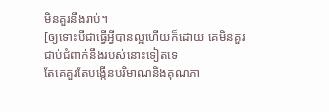មិនគួរនឹងរាប់។
[ឲ្យទោះបីជាធ្វើអ្វីបានល្អហើយក៏ដោយ គេមិនគួរជាប់ជំពាក់នឹងរបស់នោះទៀតទេ
តែគេគួរតែបង្កើនបរិមាណនិងគុណភា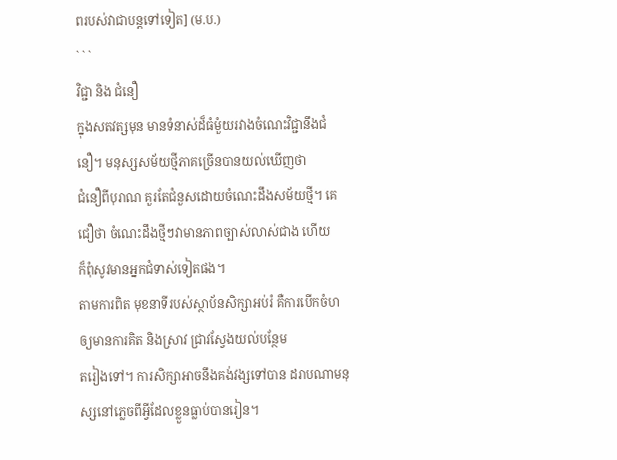ពរបស់វាជាបន្តទៅទៀត] (ម.ប.)
` ` `
វិជ្ជា និង ជំនឿ
ក្នុងសតវត្សមុន មានទំនាស់ដ៏ធំមួំយរវាងចំណេះវិជ្ជានឹងជំនឿ។ មនុស្សសម័យថ្មីភាគច្រើនបានយល់ឃើញថា
ជំនឿពីបុរាណ គួរតែជំនួសដោយចំណេះដឹងសម័យថ្មី។ គេជឿថា ចំណេះដឹងថ្មីៗវាមានភាពច្បាស់លាស់ជាង ហើយ
ក៏ពុំសូវមានអ្នកជំទាស់ទៀតផង។
តាមការពិត មុខនាទីរបស់ស្ថាប័នសិក្សាអប់រំ គឺការបើកចំហឲ្យមានការគិត និងស្រាវ ជ្រាវស្វែងយល់បន្ថែម
តរៀងទៅ។ ការសិក្សាអាចនឹងគង់វង្សទៅបាន ដរាបណាមនុស្សនៅភ្លេចពីអ្វីដែលខ្លួនធ្លាប់បានរៀន។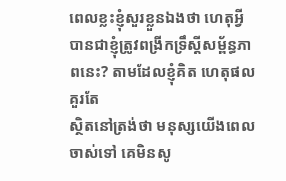ពេលខ្លះខ្ញុំសួរខ្លួនឯងថា ហេតុអ្វីបានជាខ្ញុំត្រូវពង្រីកទ្រឹស្តីសម្ព័ន្ធភាពនេះ? តាមដែលខ្ញុំគិត ហេតុផលគួរតែ
ស្ថិតនៅត្រង់ថា មនុស្សយើងពេលចាស់ទៅ គេមិនសូ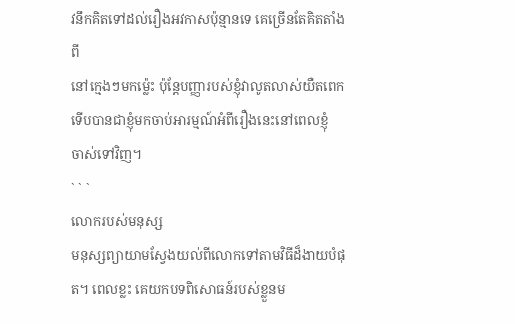វនឹកគិតទៅដល់រឿងអវកាសប៉ុន្មានទេ គេច្រើនតែគិតតាំងពី
នៅក្មេងៗមកម្ល៉េះ ប៉ុន្តែបញ្ញារបស់ខ្ញុំវាលូតលាស់យឺតពេក ទើបបានជាខ្ញុំមកចាប់អារម្មណ៍អំពីរឿងនេះនៅពេលខ្ញុំ
ចាស់ទៅវិញ។
` ` `
លោករបស់មនុស្ស
មនុស្សព្យាយាមស្វែងយល់ពីលោកទៅតាមវិធីដ៏ងាយបំផុត។ ពេលខ្លះ គេយកបទពិសោធន៍របស់ខ្លួនម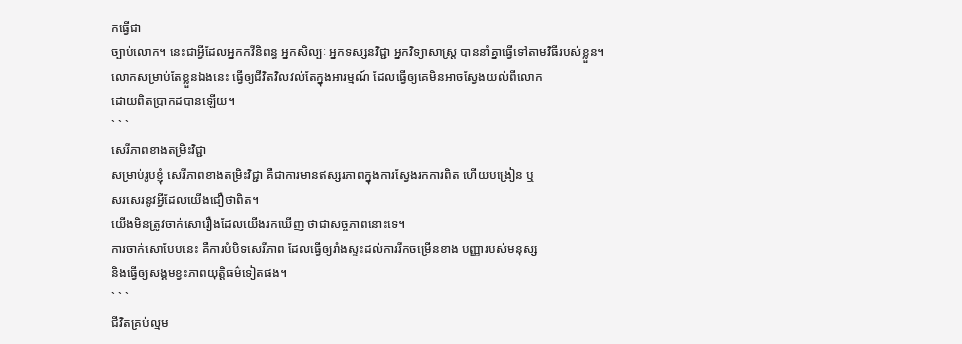កធ្វើជា
ច្បាប់លោក។ នេះជាអ្វីដែលអ្នកកវីនិពន្ធ អ្នកសិល្បៈ អ្នកទស្សនវិជ្ជា អ្នកវិទ្យាសាស្ត្រ បាននាំគ្នាធ្វើទៅតាមវិធីរបស់ខ្លួន។
លោកសម្រាប់តែខ្លួនឯងនេះ ធ្វើឲ្យជីវិតវិលវល់តែក្នុងអារម្មណ៍ ដែលធ្វើឲ្យគេមិនអាចស្វែងយល់ពីលោក
ដោយពិតប្រាកដបានឡើយ។
` ` `
សេរីភាពខាងតម្រិះវិជ្ជា
សម្រាប់រូបខ្ញុំ សេរីភាពខាងតម្រិះវិជ្ជា គឺជាការមានឥស្សរភាពក្នុងការស្វែងរកការពិត ហើយបង្រៀន ឬ
សរសេរនូវអ្វីដែលយើងជឿថាពិត។
យើងមិនត្រូវចាក់សោរឿងដែលយើងរកឃើញ ថាជាសច្ចភាពនោះទេ។
ការចាក់សោបែបនេះ គឺការបំបិទសេរីភាព ដែលធ្វើឲ្យរាំងស្ទះដល់ការរីកចម្រើនខាង បញ្ញារបស់មនុស្ស
និងធ្វើឲ្យសង្គមខ្វះភាពយុត្តិធម៌ទៀតផង។
` ` `
ជីវិតគ្រប់ល្មម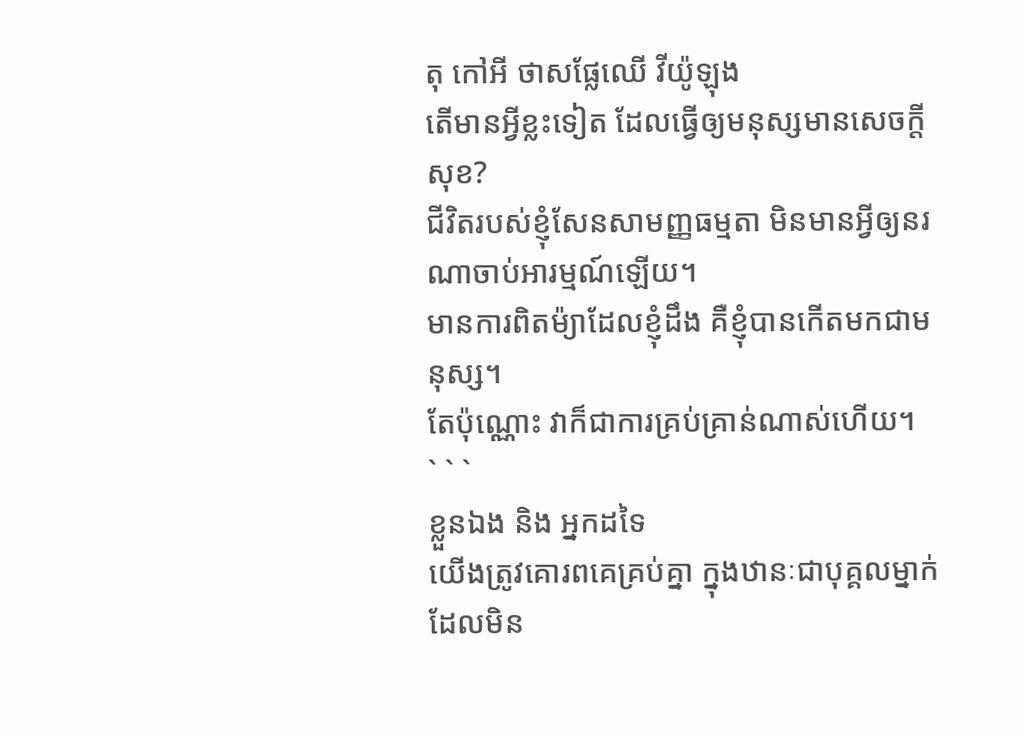តុ កៅអី ថាសផ្លែឈើ វីយ៉ូឡុង
តើមានអ្វីខ្លះទៀត ដែលធ្វើឲ្យមនុស្សមានសេចក្តីសុខ?
ជីវិតរបស់ខ្ញុំសែនសាមញ្ញធម្មតា មិនមានអ្វីឲ្យនរណាចាប់អារម្មណ៍ឡើយ។
មានការពិតម៉្យាដែលខ្ញុំដឹង គឺខ្ញុំបានកើតមកជាមនុស្ស។
តែប៉ុណ្ណោះ វាក៏ជាការគ្រប់គ្រាន់ណាស់ហើយ។
` ` `
ខ្លួនឯង និង អ្នកដទៃ
យើងត្រូវគោរពគេគ្រប់គ្នា ក្នុងឋានៈជាបុគ្គលម្នាក់
ដែលមិន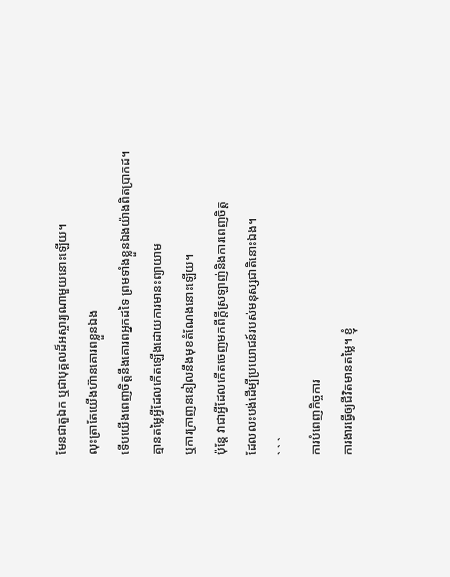មែនជាតួឯក ឬជាបុគ្គលដ៏អស្ចារ្យណាមួយនោះឡើយ។
លុះត្រាតែយើងហ៊ានគោរពខ្លួនឯង
ទើបយើងពេញចិត្តនឹងគោរពអ្នកដទៃ ព្រមទាំងខ្លួនឯងយ៉ាងពិតប្រាកដ។
គ្មានតម្លៃអ្វីដែលកើតឡើងដោយការមានះព្យាយាម
ឬការក្រាញននៀលនឹងមុខតំណែងនោះឡើយ។
ប៉ុន្តែ វាជាអ្វីដែលកើតចេញមកពីក្តីស្រឡាញ់និងការពេញចិត្ត
ដែលលះបង់ដើម្បីប្រយោជន៍របស់មនុស្សជាតិនោះឯង។
` ` `
ការបំពេញកិច្ចការ
ការងារធ្វើឲ្យជីវិតមានតម្លៃ។ ខ្ញុំ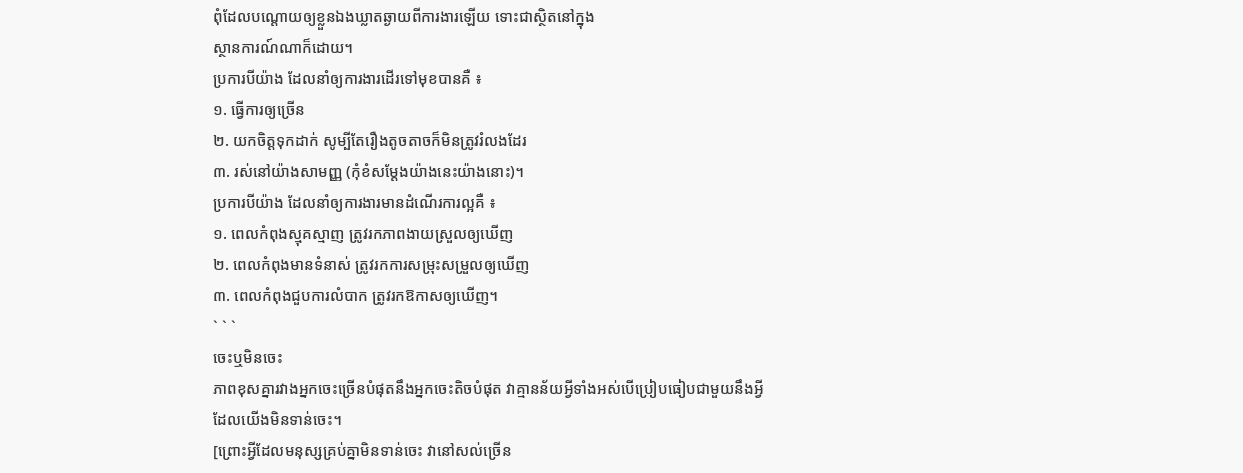ពុំដែលបណ្តោយឲ្យខ្លួនឯងឃ្លាតឆ្ងាយពីការងារឡើយ ទោះជាស្ថិតនៅក្នុង
ស្ថានការណ៍ណាក៏ដោយ។
ប្រការបីយ៉ាង ដែលនាំឲ្យការងារដើរទៅមុខបានគឺ ៖
១. ធ្វើការឲ្យច្រើន
២. យកចិត្តទុកដាក់ សូម្បីតែរឿងតូចតាចក៏មិនត្រូវរំលងដែរ
៣. រស់នៅយ៉ាងសាមញ្ញ (កុំខំសម្តែងយ៉ាងនេះយ៉ាងនោះ)។
ប្រការបីយ៉ាង ដែលនាំឲ្យការងារមានដំណើរការល្អគឺ ៖
១. ពេលកំពុងស្មុគស្មាញ ត្រូវរកភាពងាយស្រួលឲ្យឃើញ
២. ពេលកំពុងមានទំនាស់ ត្រូវរកការសម្រុះសម្រួលឲ្យឃើញ
៣. ពេលកំពុងជួបការលំបាក ត្រូវរកឱកាសឲ្យឃើញ។
` ` `
ចេះឬមិនចេះ
ភាពខុសគ្នារវាងអ្នកចេះច្រើនបំផុតនឹងអ្នកចេះតិចបំផុត វាគ្មានន័យអ្វីទាំងអស់បើប្រៀបធៀបជាមួយនឹងអ្វី
ដែលយើងមិនទាន់ចេះ។
[ព្រោះអ្វីដែលមនុស្សគ្រប់គ្នាមិនទាន់ចេះ វានៅសល់ច្រើន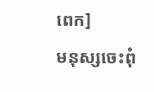ពេក]
មនុស្សចេះពុំ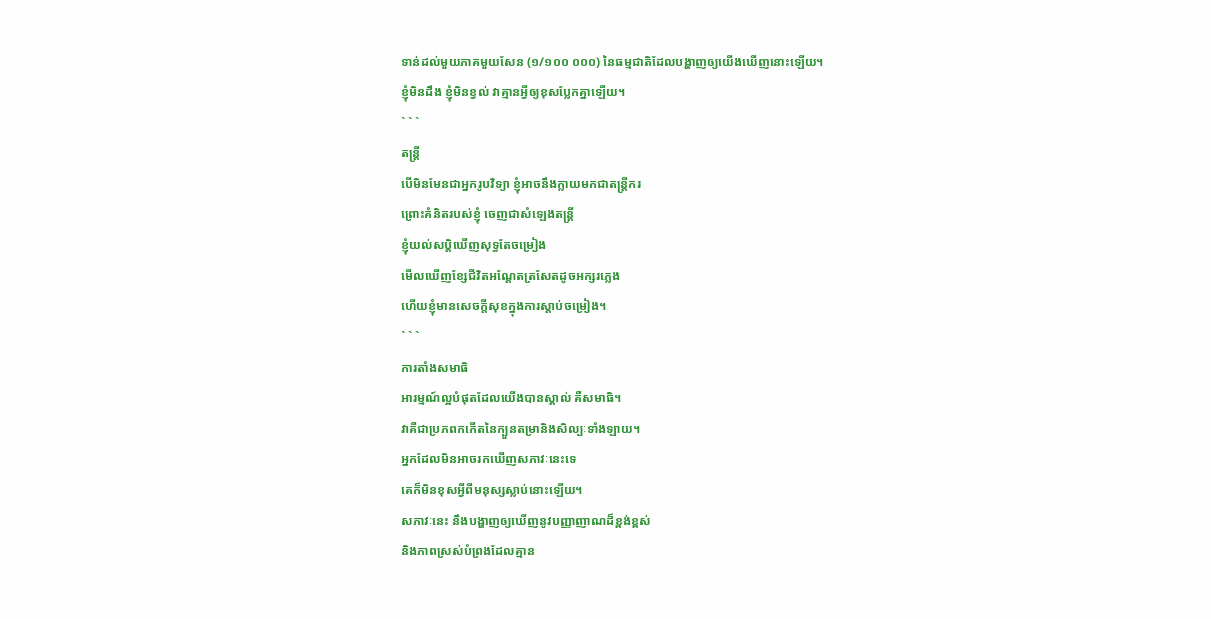ទាន់ដល់មួយភាគមួយសែន (១/១០០ ០០០) នៃធម្មជាតិដែលបង្ហាញឲ្យយើងឃើញនោះឡើយ។
ខ្ញុំមិនដឹង ខ្ញុំមិនខ្វល់ វាគ្មានអ្វីឲ្យខុសប្លែកគ្នាឡើយ។
` ` `
តន្ត្រី
បើមិនមែនជាអ្នករូបវិទ្យា ខ្ញុំអាចនឹងក្លាយមកជាតន្ត្រីករ
ព្រោះគំនិតរបស់ខ្ញុំ ចេញជាសំឡេងតន្ត្រី
ខ្ញុំយល់សប្តិឃើញសុទ្ធតែចម្រៀង
មើលឃើញខ្សែជីវិតអណ្តែតត្រសែតដូចអក្សរភ្លេង
ហើយខ្ញុំមានសេចក្តីសុខក្នុងការស្តាប់ចម្រៀង។
` ` `
ការតាំងសមាធិ
អារម្មណ៍ល្អបំផុតដែលយើងបានស្គាល់ គឺសមាធិ។
វាគឺជាប្រភពកកើតនៃក្បួនតម្រានិងសិល្បៈទាំងឡាយ។
អ្នកដែលមិនអាចរកឃើញសភាវៈនេះទេ
គេក៏មិនខុសអ្វីពីមនុស្សស្លាប់នោះឡើយ។
សភាវៈនេះ នឹងបង្ហាញឲ្យឃើញនូវបញ្ញាញាណដ៏ខ្ពង់ខ្ពស់
និងភាពស្រស់បំព្រងដែលគ្មាន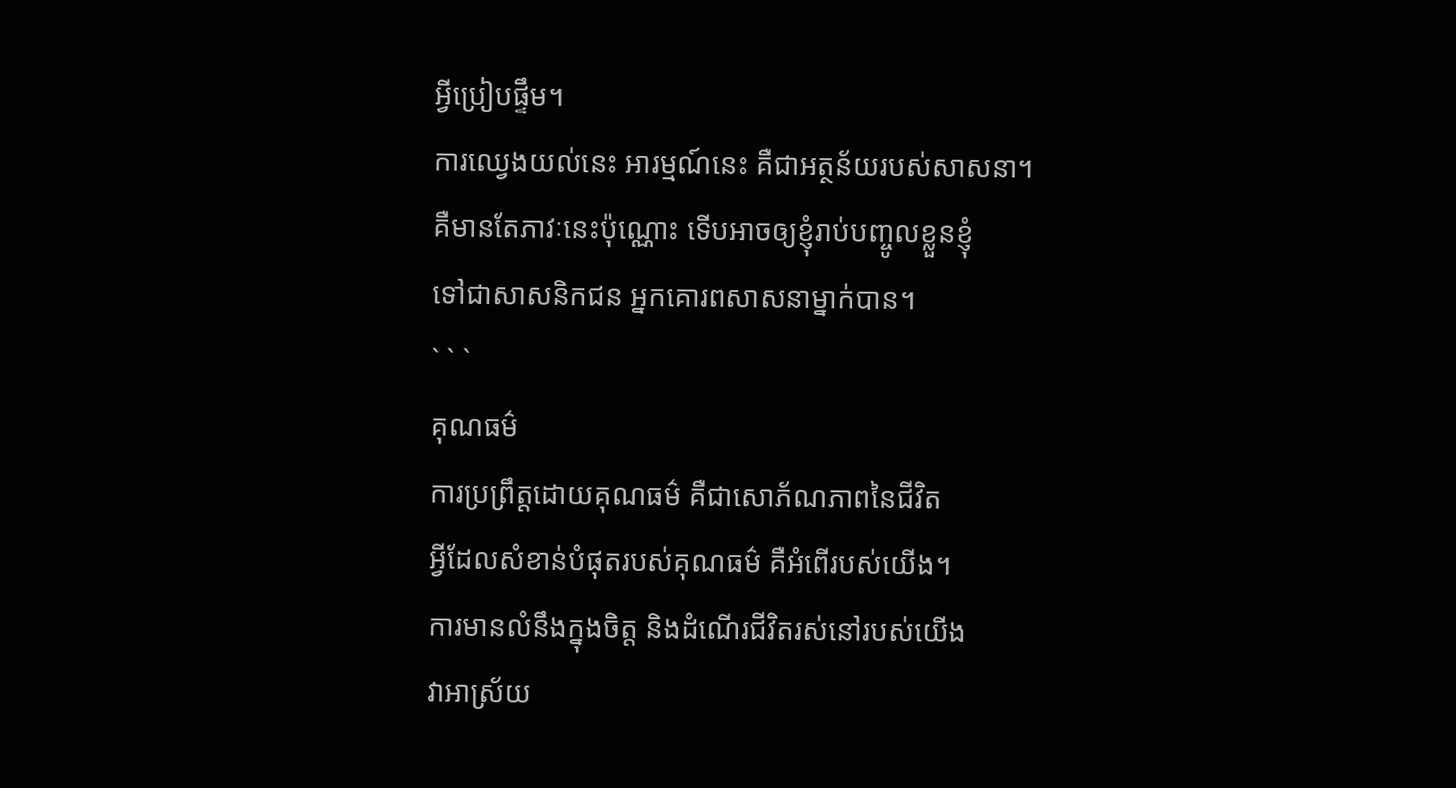អ្វីប្រៀបផ្ទឹម។
ការឈ្វេងយល់នេះ អារម្មណ៍នេះ គឺជាអត្ថន័យរបស់សាសនា។
គឺមានតែភាវៈនេះប៉ុណ្ណោះ ទើបអាចឲ្យខ្ញុំរាប់បញ្ចូលខ្លួនខ្ញុំ
ទៅជាសាសនិកជន អ្នកគោរពសាសនាម្នាក់បាន។
` ` `
គុណធម៌
ការប្រព្រឹត្តដោយគុណធម៌ គឺជាសោភ័ណភាពនៃជីវិត
អ្វីដែលសំខាន់បំផុតរបស់គុណធម៌ គឺអំពើរបស់យើង។
ការមានលំនឹងក្នុងចិត្ត និងដំណើរជីវិតរស់នៅរបស់យើង
វាអាស្រ័យ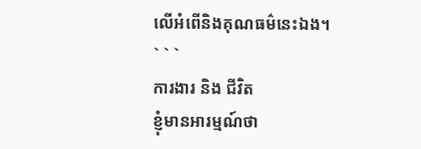លើអំពើនិងគុណធម៌នេះឯង។
` ` `
ការងារ និង ជីវិត
ខ្ញុំមានអារម្មណ៍ថា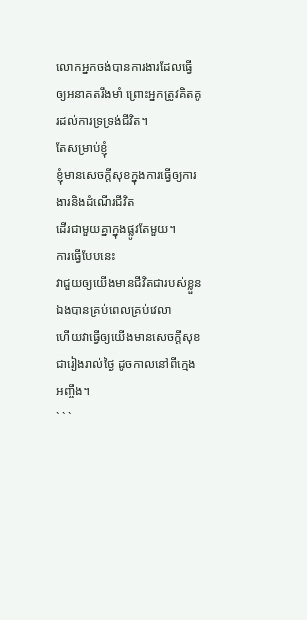លោកអ្នកចង់បានការងារដែលធ្វើឲ្យអនាគតរឹងមាំ ព្រោះអ្នកត្រូវគិតគូរដល់ការទ្រទ្រង់ជីវិត។
តែសម្រាប់ខ្ញុំ
ខ្ញុំមានសេចក្តីសុខក្នុងការធ្វើឲ្យការងារនិងដំណើរជីវិត
ដើរជាមួយគ្នាក្នុងផ្លូវតែមួយ។
ការធ្វើបែបនេះ
វាជួយឲ្យយើងមានជីវិតជារបស់ខ្លួនឯងបានគ្រប់ពេលគ្រប់វេលា
ហើយវាធ្វើឲ្យយើងមានសេចក្តីសុខជារៀងរាល់ថ្ងៃ ដូចកាលនៅពីក្មេងអញ្ចឹង។
` ` `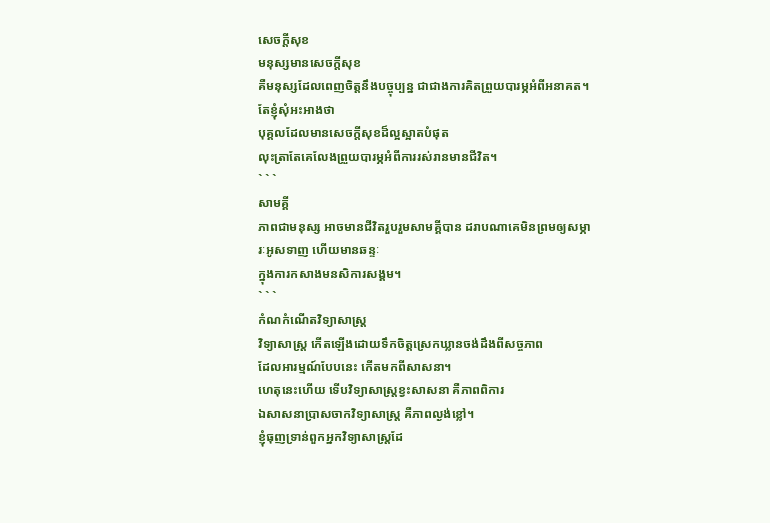សេចក្តីសុខ
មនុស្សមានសេចក្តីសុខ
គឺមនុស្សដែលពេញចិត្តនឹងបច្ចុប្បន្ន ជាជាងការគិតព្រួយបារម្ភអំពីអនាគត។
តែខ្ញុំសុំអះអាងថា
បុគ្គលដែលមានសេចក្តីសុខដ៏ល្អស្អាតបំផុត
លុះត្រាតែគេលែងព្រួយបារម្ភអំពីការរស់រានមានជីវិត។
` ` `
សាមគ្គី
ភាពជាមនុស្ស អាចមានជីវិតរួបរួមសាមគ្គីបាន ដរាបណាគេមិនព្រមឲ្យសម្ភារៈអូសទាញ ហើយមានឆន្ទៈ
ក្នុងការកសាងមនសិការសង្គម។
` ` `
កំណកំណើតវិទ្យាសាស្ត្រ
វិទ្យាសាស្ត្រ កើតឡើងដោយទឹកចិត្តស្រេកឃ្លានចង់ដឹងពីសច្ចភាព
ដែលអារម្មណ៍បែបនេះ កើតមកពីសាសនា។
ហេតុនេះហើយ ទើបវិទ្យាសាស្ត្រខ្វះសាសនា គឺភាពពិការ
ឯសាសនាប្រាសចាកវិទ្យាសាស្ត្រ គឺភាពល្ងង់ខ្លៅ។
ខ្ញុំធុញទ្រាន់ពួកអ្នកវិទ្យាសាស្ត្រដែ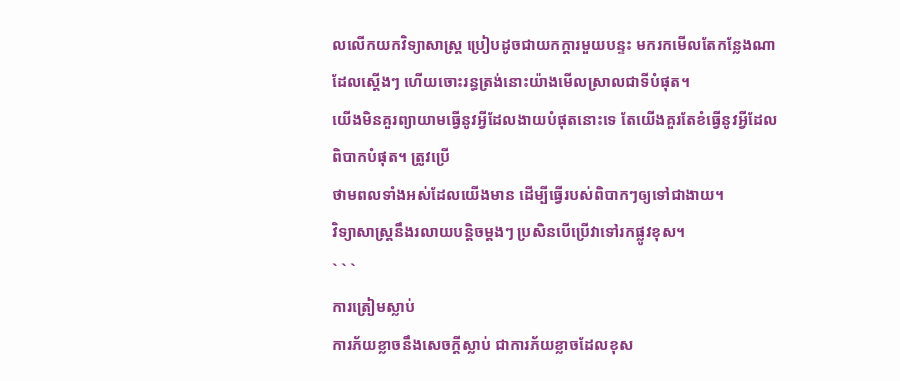លលើកយកវិទ្យាសាស្ត្រ ប្រៀបដូចជាយកក្តារមួយបន្ទះ មករកមើលតែកន្លែងណាដែលស្តើងៗ ហើយចោះរន្ធត្រង់នោះយ៉ាងមើលស្រាលជាទីបំផុត។
យើងមិនគួរព្យាយាមធ្វើនូវអ្វីដែលងាយបំផុតនោះទេ តែយើងគួរតែខំធ្វើនូវអ្វីដែលពិបាកបំផុត។ ត្រូវប្រើ
ថាមពលទាំងអស់ដែលយើងមាន ដើម្បីធ្វើរបស់ពិបាកៗឲ្យទៅជាងាយ។
វិទ្យាសាស្ត្រនឹងរលាយបន្តិចម្តងៗ ប្រសិនបើប្រើវាទៅរកផ្លូវខុស។
` ` `
ការត្រៀមស្លាប់
ការភ័យខ្លាចនឹងសេចក្តីស្លាប់ ជាការភ័យខ្លាចដែលខុស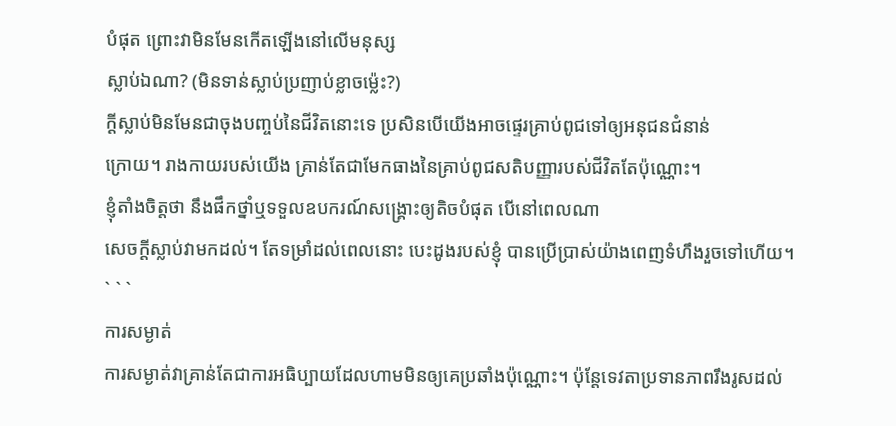បំផុត ព្រោះវាមិនមែនកើតឡើងនៅលើមនុស្ស
ស្លាប់ឯណា? (មិនទាន់ស្លាប់ប្រញាប់ខ្លាចម៉្លេះ?)
ក្តីស្លាប់មិនមែនជាចុងបញ្ចប់នៃជីវិតនោះទេ ប្រសិនបើយើងអាចផ្ទេរគ្រាប់ពូជទៅឲ្យអនុជនជំនាន់
ក្រោយ។ រាងកាយរបស់យើង គ្រាន់តែជាមែកធាងនៃគ្រាប់ពូជសតិបញ្ញារបស់ជីវិតតែប៉ុណ្ណោះ។
ខ្ញុំតាំងចិត្តថា នឹងផឹកថ្នាំឬទទួលឧបករណ៍សង្គ្រោះឲ្យតិចបំផុត បើនៅពេលណា
សេចក្តីស្លាប់វាមកដល់។ តែទម្រាំដល់ពេលនោះ បេះដូងរបស់ខ្ញុំ បានប្រើប្រាស់យ៉ាងពេញទំហឹងរួចទៅហើយ។
` ` `
ការសម្ងាត់
ការសម្ងាត់វាគ្រាន់តែជាការអធិប្បាយដែលហាមមិនឲ្យគេប្រឆាំងប៉ុណ្ណោះ។ ប៉ុន្តែទេវតាប្រទានភាពរឹងរូសដល់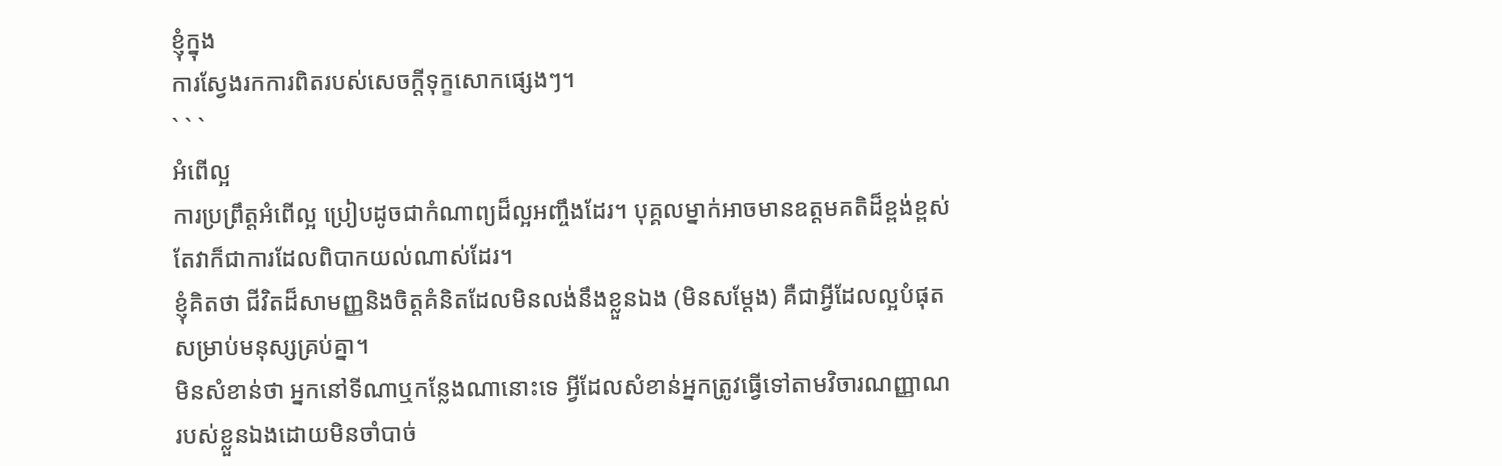ខ្ញុំក្នុង
ការស្វែងរកការពិតរបស់សេចក្តីទុក្ខសោកផ្សេងៗ។
` ` `
អំពើល្អ
ការប្រព្រឹត្តអំពើល្អ ប្រៀបដូចជាកំណាព្យដ៏ល្អអញ្ចឹងដែរ។ បុគ្គលម្នាក់អាចមានឧត្តមគតិដ៏ខ្ពង់ខ្ពស់
តែវាក៏ជាការដែលពិបាកយល់ណាស់ដែរ។
ខ្ញុំគិតថា ជីវិតដ៏សាមញ្ញនិងចិត្តគំនិតដែលមិនលង់នឹងខ្លួនឯង (មិនសម្តែង) គឺជាអ្វីដែលល្អបំផុត
សម្រាប់មនុស្សគ្រប់គ្នា។
មិនសំខាន់ថា អ្នកនៅទីណាឬកន្លែងណានោះទេ អ្វីដែលសំខាន់អ្នកត្រូវធ្វើទៅតាមវិចារណញ្ញាណ
របស់ខ្លួនឯងដោយមិនចាំបាច់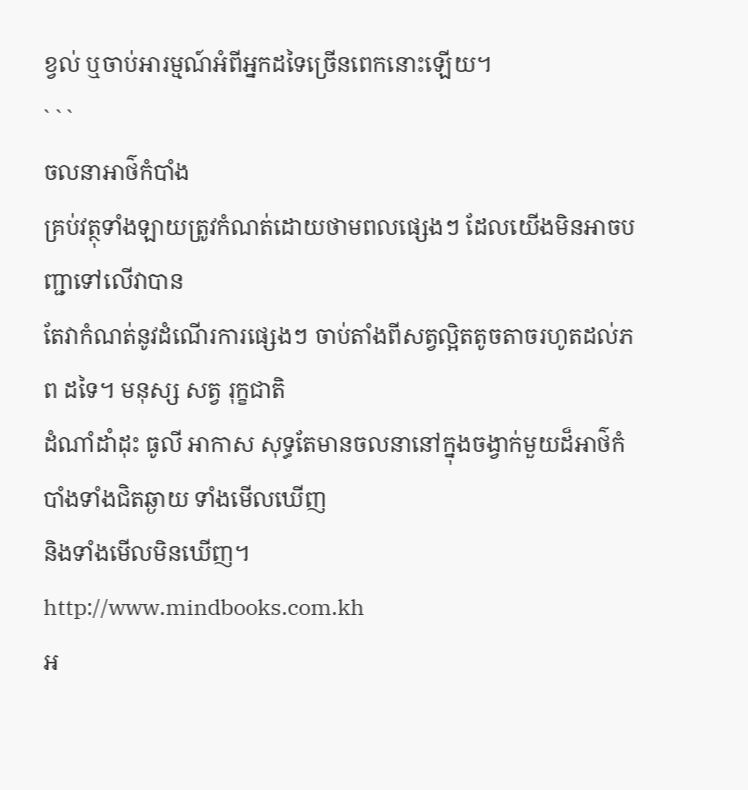ខ្វល់ ឬចាប់អារម្មណ៍អំពីអ្នកដទៃច្រើនពេកនោះឡើយ។
` ` `
ចលនាអាថ៌កំបាំង
គ្រប់វត្ថុទាំងឡាយត្រូវកំណត់ដោយថាមពលផ្សេងៗ ដែលយើងមិនអាចបញ្ជាទៅលើវាបាន
តែវាកំណត់នូវដំណើរការផ្សេងៗ ចាប់តាំងពីសត្វល្អិតតូចតាចរហូតដល់ភព ដទៃ។ មនុស្ស សត្វ រុក្ខជាតិ
ដំណាំដាំដុះ ធូលី អាកាស សុទ្ធតែមានចលនានៅក្នុងចង្វាក់មួយដ៏អាថ៌កំបាំងទាំងជិតឆ្ងាយ ទាំងមើលឃើញ
និងទាំងមើលមិនឃើញ។
http://www.mindbooks.com.kh
អ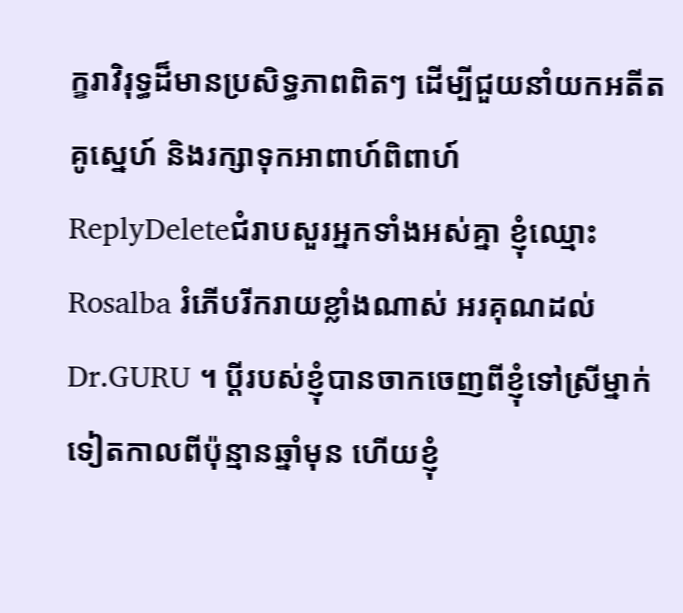ក្ខរាវិរុទ្ធដ៏មានប្រសិទ្ធភាពពិតៗ ដើម្បីជួយនាំយកអតីតគូស្នេហ៍ និងរក្សាទុកអាពាហ៍ពិពាហ៍
ReplyDeleteជំរាបសួរអ្នកទាំងអស់គ្នា ខ្ញុំឈ្មោះ Rosalba រំភើបរីករាយខ្លាំងណាស់ អរគុណដល់ Dr.GURU ។ ប្តីរបស់ខ្ញុំបានចាកចេញពីខ្ញុំទៅស្រីម្នាក់ទៀតកាលពីប៉ុន្មានឆ្នាំមុន ហើយខ្ញុំ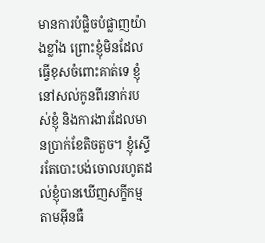មានការបំផ្លិចបំផ្លាញយ៉ាងខ្លាំង ព្រោះខ្ញុំមិនដែលធ្វើខុសចំពោះគាត់ទេ ខ្ញុំនៅសល់កូនពីរនាក់របស់ខ្ញុំ និងការងារដែលមានប្រាក់ខែតិចតួច។ ខ្ញុំស្ទើរតែបោះបង់ចោលរហូតដល់ខ្ញុំបានឃើញសក្ខីកម្មតាមអ៊ីនធឺ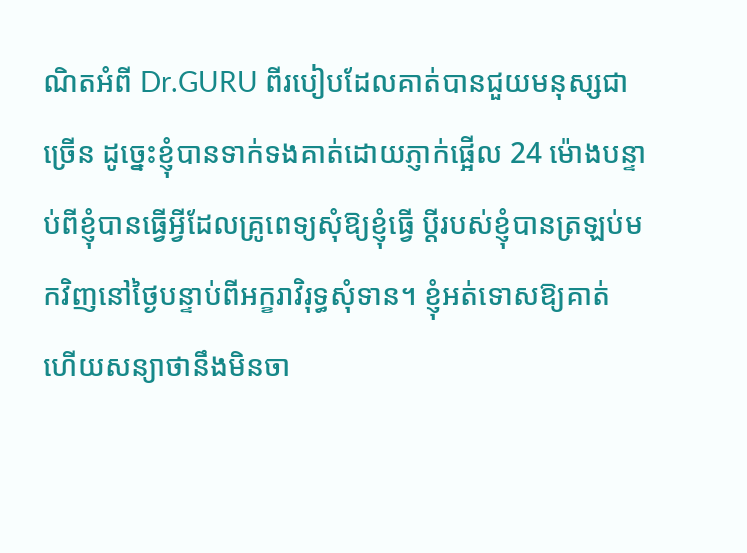ណិតអំពី Dr.GURU ពីរបៀបដែលគាត់បានជួយមនុស្សជាច្រើន ដូច្នេះខ្ញុំបានទាក់ទងគាត់ដោយភ្ញាក់ផ្អើល 24 ម៉ោងបន្ទាប់ពីខ្ញុំបានធ្វើអ្វីដែលគ្រូពេទ្យសុំឱ្យខ្ញុំធ្វើ ប្តីរបស់ខ្ញុំបានត្រឡប់មកវិញនៅថ្ងៃបន្ទាប់ពីអក្ខរាវិរុទ្ធសុំទាន។ ខ្ញុំអត់ទោសឱ្យគាត់ ហើយសន្យាថានឹងមិនចា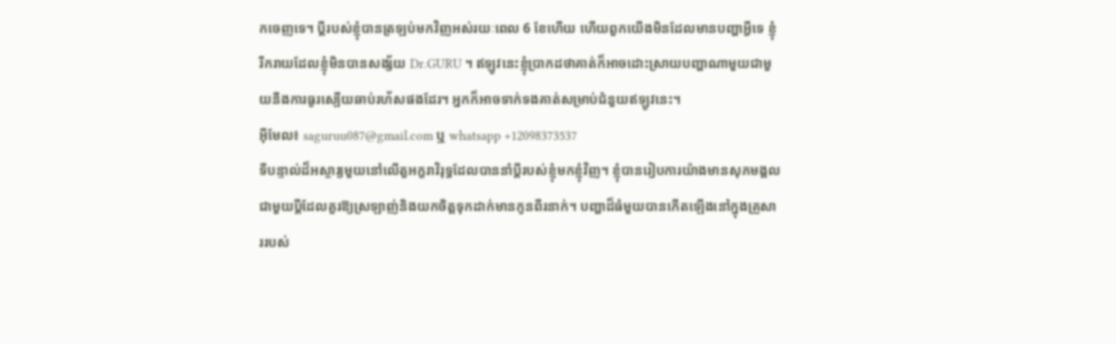កចេញទេ។ ប្តីរបស់ខ្ញុំបានត្រឡប់មកវិញអស់រយៈពេល 6 ខែហើយ ហើយពួកយើងមិនដែលមានបញ្ហាអ្វីទេ ខ្ញុំរីករាយដែលខ្ញុំមិនបានសង្ស័យ Dr.GURU ។ ឥឡូវនេះខ្ញុំប្រាកដថាគាត់ក៏អាចដោះស្រាយបញ្ហាណាមួយជាមួយនឹងការធូរស្បើយឆាប់រហ័សផងដែរ។ អ្នកក៏អាចទាក់ទងគាត់សម្រាប់ជំនួយឥឡូវនេះ។
អ៊ីមែល៖ saguruu087@gmail.com ឬ whatsapp +12098373537
ទីបន្ទាល់ដ៏អស្ចារ្យមួយនៅលើតួអក្ខរាវិរុទ្ធដែលបាននាំប្តីរបស់ខ្ញុំមកខ្ញុំវិញ។ ខ្ញុំបានរៀបការយ៉ាងមានសុភមង្គលជាមួយប្តីដែលគួរឱ្យស្រឡាញ់និងយកចិត្តទុកដាក់មានកូនពីរនាក់។ បញ្ហាដ៏ធំមួយបានកើតឡើងនៅក្នុងគ្រួសាររបស់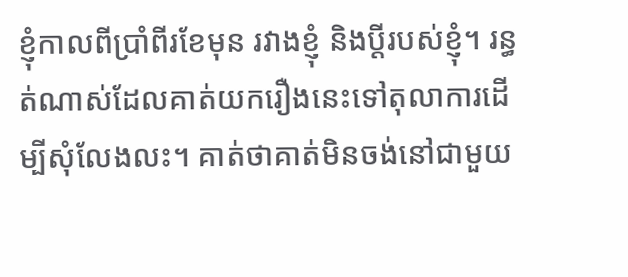ខ្ញុំកាលពីប្រាំពីរខែមុន រវាងខ្ញុំ និងប្តីរបស់ខ្ញុំ។ រន្ធត់ណាស់ដែលគាត់យករឿងនេះទៅតុលាការដើម្បីសុំលែងលះ។ គាត់ថាគាត់មិនចង់នៅជាមួយ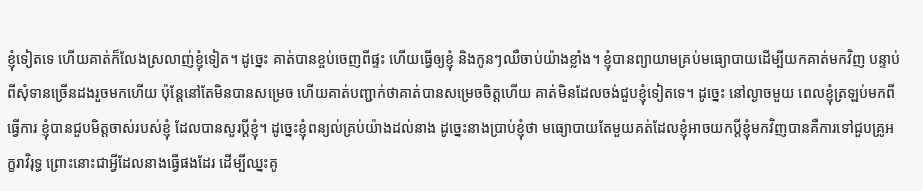ខ្ញុំទៀតទេ ហើយគាត់ក៏លែងស្រលាញ់ខ្ញុំទៀត។ ដូច្នេះ គាត់បានខ្ចប់ចេញពីផ្ទះ ហើយធ្វើឲ្យខ្ញុំ និងកូនៗឈឺចាប់យ៉ាងខ្លាំង។ ខ្ញុំបានព្យាយាមគ្រប់មធ្យោបាយដើម្បីយកគាត់មកវិញ បន្ទាប់ពីសុំទានច្រើនដងរួចមកហើយ ប៉ុន្តែនៅតែមិនបានសម្រេច ហើយគាត់បញ្ជាក់ថាគាត់បានសម្រេចចិត្តហើយ គាត់មិនដែលចង់ជួបខ្ញុំទៀតទេ។ ដូច្នេះ នៅល្ងាចមួយ ពេលខ្ញុំត្រឡប់មកពីធ្វើការ ខ្ញុំបានជួបមិត្តចាស់របស់ខ្ញុំ ដែលបានសួរប្តីខ្ញុំ។ ដូច្នេះខ្ញុំពន្យល់គ្រប់យ៉ាងដល់នាង ដូច្នេះនាងប្រាប់ខ្ញុំថា មធ្យោបាយតែមួយគត់ដែលខ្ញុំអាចយកប្តីខ្ញុំមកវិញបានគឺការទៅជួបគ្រូអក្ខរាវិរុទ្ធ ព្រោះនោះជាអ្វីដែលនាងធ្វើផងដែរ ដើម្បីឈ្នះគូ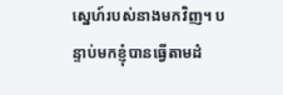ស្នេហ៍របស់នាងមកវិញ។ បន្ទាប់មកខ្ញុំបានធ្វើតាមដំ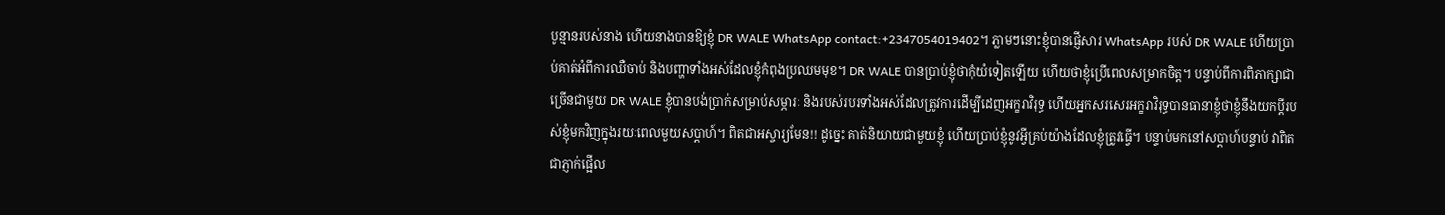បូន្មានរបស់នាង ហើយនាងបានឱ្យខ្ញុំ DR WALE WhatsApp contact:+2347054019402។ ភ្លាមៗនោះខ្ញុំបានផ្ញើសារ WhatsApp របស់ DR WALE ហើយប្រាប់គាត់អំពីការឈឺចាប់ និងបញ្ហាទាំងអស់ដែលខ្ញុំកំពុងប្រឈមមុខ។ DR WALE បានប្រាប់ខ្ញុំថាកុំយំទៀតឡើយ ហើយថាខ្ញុំប្រើពេលសម្រាកចិត្ត។ បន្ទាប់ពីការពិភាក្សាជាច្រើនជាមួយ DR WALE ខ្ញុំបានបង់ប្រាក់សម្រាប់សម្ភារៈ និងរបស់របរទាំងអស់ដែលត្រូវការដើម្បីដេញអក្ខរាវិរុទ្ធ ហើយអ្នកសរសេរអក្ខរាវិរុទ្ធបានធានាខ្ញុំថាខ្ញុំនឹងយកប្តីរបស់ខ្ញុំមកវិញក្នុងរយៈពេលមួយសប្តាហ៍។ ពិតជាអស្ចារ្យមែន!! ដូច្នេះ គាត់និយាយជាមួយខ្ញុំ ហើយប្រាប់ខ្ញុំនូវអ្វីគ្រប់យ៉ាងដែលខ្ញុំត្រូវធ្វើ។ បន្ទាប់មកនៅសប្តាហ៍បន្ទាប់ វាពិតជាភ្ញាក់ផ្អើល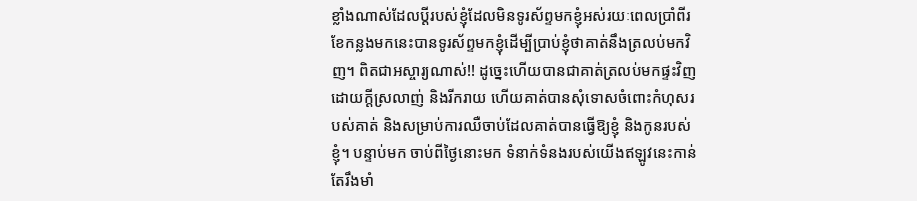ខ្លាំងណាស់ដែលប្តីរបស់ខ្ញុំដែលមិនទូរស័ព្ទមកខ្ញុំអស់រយៈពេលប្រាំពីរខែកន្លងមកនេះបានទូរស័ព្ទមកខ្ញុំដើម្បីប្រាប់ខ្ញុំថាគាត់នឹងត្រលប់មកវិញ។ ពិតជាអស្ចារ្យណាស់!! ដូច្នេះហើយបានជាគាត់ត្រលប់មកផ្ទះវិញដោយក្តីស្រលាញ់ និងរីករាយ ហើយគាត់បានសុំទោសចំពោះកំហុសរបស់គាត់ និងសម្រាប់ការឈឺចាប់ដែលគាត់បានធ្វើឱ្យខ្ញុំ និងកូនរបស់ខ្ញុំ។ បន្ទាប់មក ចាប់ពីថ្ងៃនោះមក ទំនាក់ទំនងរបស់យើងឥឡូវនេះកាន់តែរឹងមាំ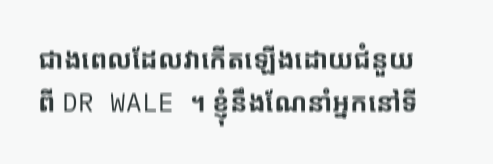ជាងពេលដែលវាកើតឡើងដោយជំនួយពី DR WALE ។ ខ្ញុំនឹងណែនាំអ្នកនៅទី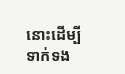នោះដើម្បីទាក់ទង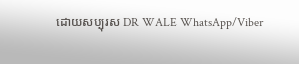ដោយសប្បុរស DR WALE WhatsApp/Viber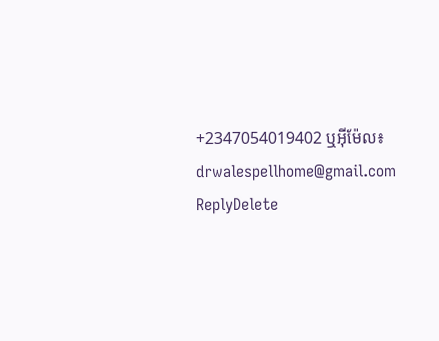+2347054019402 ឬអ៊ីម៉ែល៖ drwalespellhome@gmail.com
ReplyDelete